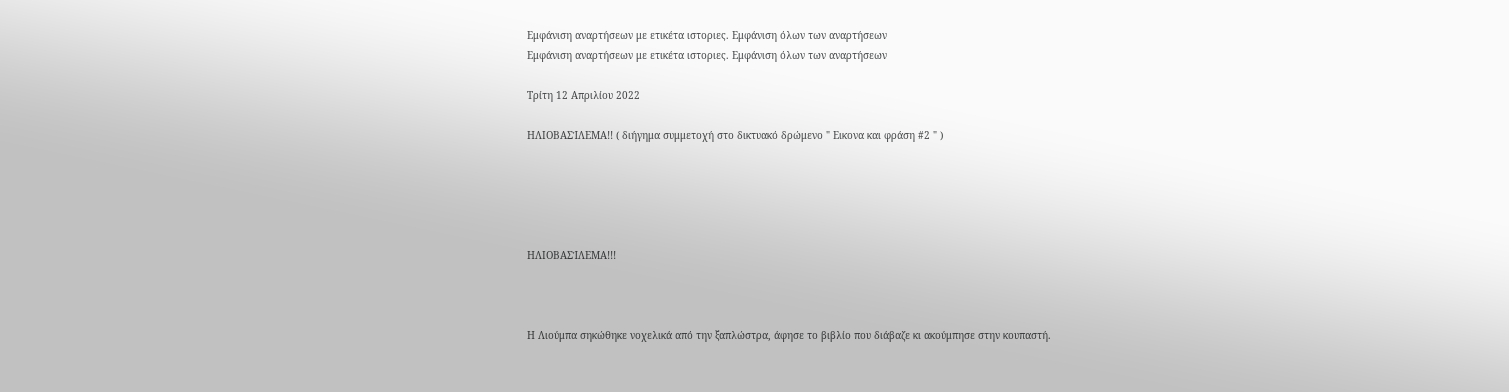Εμφάνιση αναρτήσεων με ετικέτα ιστοριες. Εμφάνιση όλων των αναρτήσεων
Εμφάνιση αναρτήσεων με ετικέτα ιστοριες. Εμφάνιση όλων των αναρτήσεων

Τρίτη 12 Απριλίου 2022

ΗΛΙΟΒΑΣΊΛΕΜΑ!! ( διήγημα συμμετοχή στο δικτυακό δρώμενο " Εικονα και φράση #2 " )





ΗΛΙΟΒΑΣΊΛΕΜΑ!!!



Η Λιούμπα σηκώθηκε νοχελικά από την ξαπλώστρα, άφησε το βιβλίο που διάβαζε κι ακούμπησε στην κουπαστή.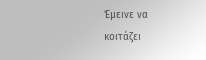Έμεινε να κοιτάζει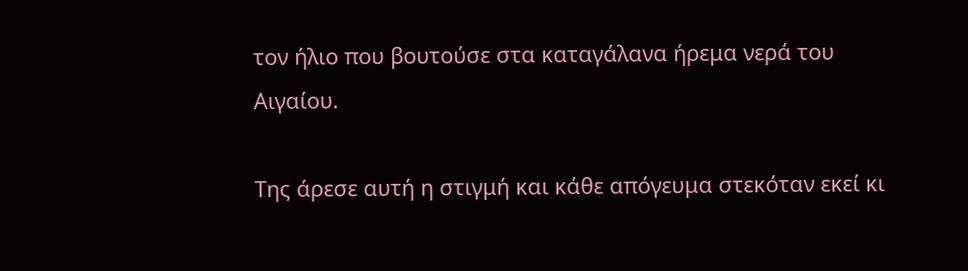τον ήλιο που βουτούσε στα καταγάλανα ήρεμα νερά του Αιγαίου.

Της άρεσε αυτή η στιγμή και κάθε απόγευμα στεκόταν εκεί κι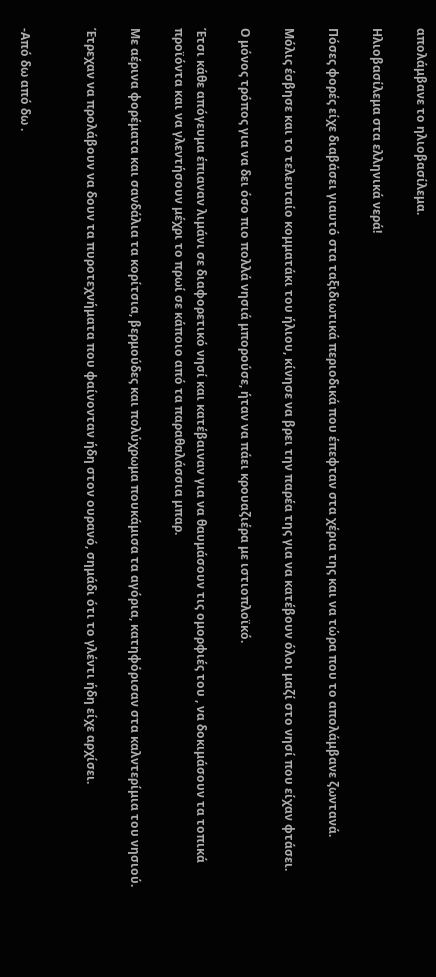απολάμβανε το ηλιοβασίλεμα.

Ηλιοβασίλεμα στα ελληνικά νερά!

Πόσες φορές είχε διαβάσει γιαυτό στα ταξιδιωτικά περιοδικά που έπεφταν στα χέρια της και να τώρα που το απολάμβανε ζωντανά.

Μόλις έσβησε και το τελευταίο κομματάκι του ήλιου, κίνησε να βρει την παρέα της για να κατέβουν όλοι μαζί στο νησί που είχαν φτάσει.

Ο μόνος τρόπος για να δει όσο πιο πολλά νησιά μπορούσε, ήταν να πάει κρουαζιέρα με ιστιοπλοϊκό.

Έτσι κάθε απόγευμα έπιαναν λιμάνι σε διαφορετικό νησί και κατέβαιναν για να θαυμάσουν τις ομορφιές του , να δοκιμάσουν τα τοπικά προϊόντα και να γλεντήσουν μέχρι το πρωί σε κάποιο από τα παραθαλάσσια μπαρ.

Με αέρινα φορέματα και σανδάλια τα κορίτσια, βερμούδες και πολύχρωμα πουκάμισα τα αγόρια, κατηφόρισαν στα καλντερίμια του νησιού.

Έτρεχαν να προλάβουν να δουν τα πυροτεχνήματα που φαίνονταν ήδη στον ουρανό, σημάδι ότι το γλέντι ήδη είχε αρχίσει.


-Από δω από δω .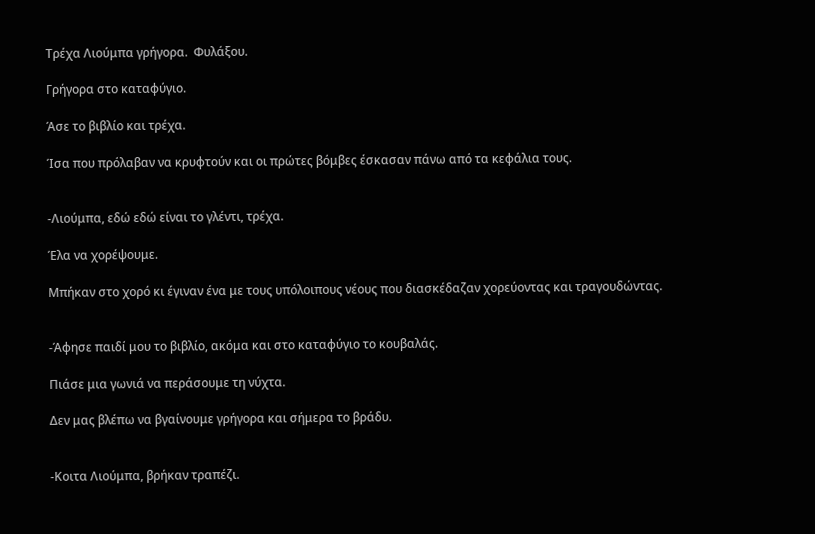Τρέχα Λιούμπα γρήγορα.  Φυλάξου.

Γρήγορα στο καταφύγιο.

Άσε το βιβλίο και τρέχα.

Ίσα που πρόλαβαν να κρυφτούν και οι πρώτες βόμβες έσκασαν πάνω από τα κεφάλια τους.


-Λιούμπα, εδώ εδώ είναι το γλέντι, τρέχα.

Έλα να χορέψουμε.

Μπήκαν στο χορό κι έγιναν ένα με τους υπόλοιπους νέους που διασκέδαζαν χορεύοντας και τραγουδώντας.


-Άφησε παιδί μου το βιβλίο, ακόμα και στο καταφύγιο το κουβαλάς.

Πιάσε μια γωνιά να περάσουμε τη νύχτα.

Δεν μας βλέπω να βγαίνουμε γρήγορα και σήμερα το βράδυ.


-Κοιτα Λιούμπα, βρήκαν τραπέζι.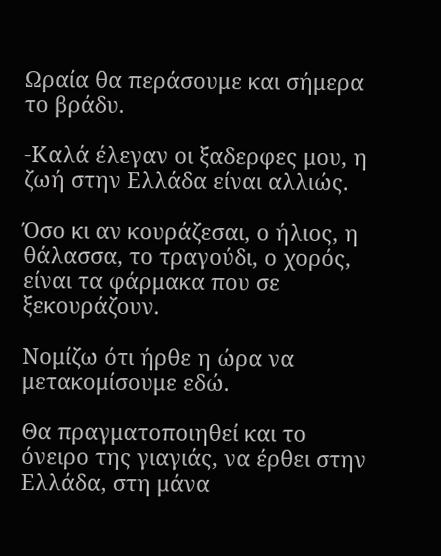Ωραία θα περάσουμε και σήμερα το βράδυ.

-Καλά έλεγαν οι ξαδερφες μου, η ζωή στην Ελλάδα είναι αλλιώς.

Όσο κι αν κουράζεσαι, ο ήλιος, η θάλασσα, το τραγούδι, ο χορός,  είναι τα φάρμακα που σε ξεκουράζουν.

Νομίζω ότι ήρθε η ώρα να μετακομίσουμε εδώ.

Θα πραγματοποιηθεί και το όνειρο της γιαγιάς, να έρθει στην Ελλάδα, στη μάνα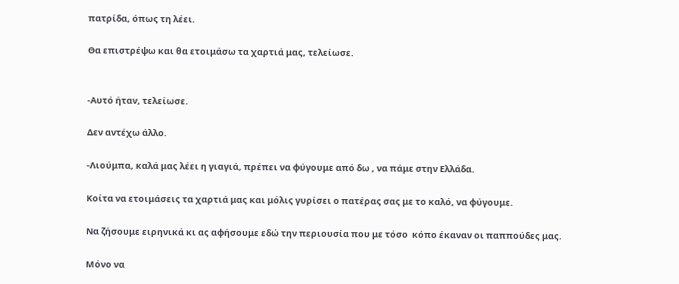πατρίδα, όπως τη λέει.

Θα επιστρέψω και θα ετοιμάσω τα χαρτιά μας, τελείωσε.


-Αυτό ήταν, τελείωσε.

Δεν αντέχω άλλο.

-Λιούμπα, καλά μας λέει η γιαγιά, πρέπει να φύγουμε από δω , να πάμε στην Ελλάδα.

Κοίτα να ετοιμάσεις τα χαρτιά μας και μόλις γυρίσει ο πατέρας σας με το καλό, να φύγουμε.

Να ζήσουμε ειρηνικά κι ας αφήσουμε εδώ την περιουσία που με τόσο  κόπο έκαναν οι παππούδες μας.

Μόνο να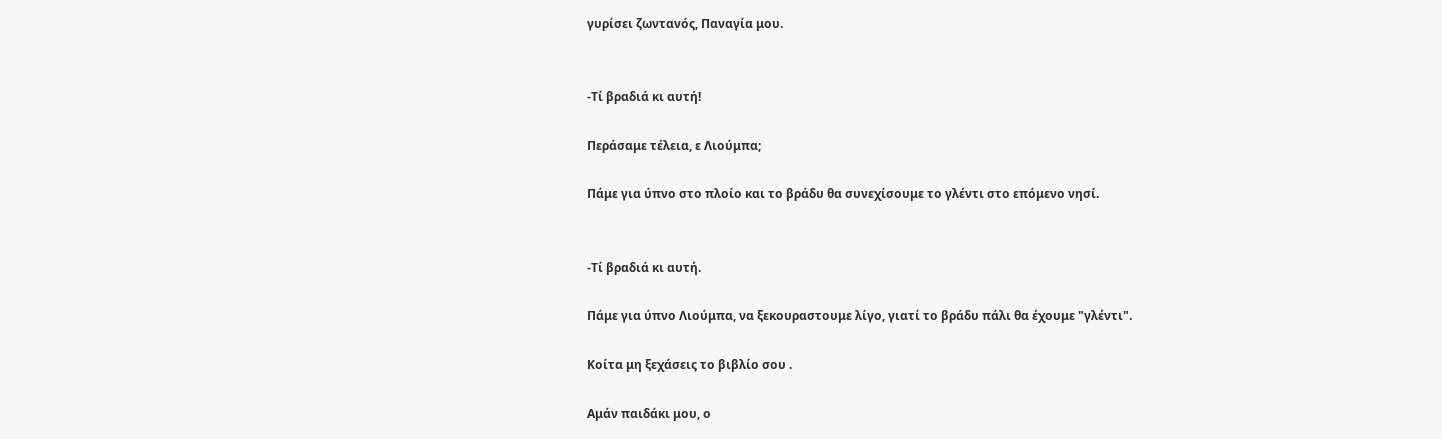γυρίσει ζωντανός, Παναγία μου.


-Τί βραδιά κι αυτή!

Περάσαμε τέλεια, ε Λιούμπα;

Πάμε για ύπνο στο πλοίο και το βράδυ θα συνεχίσουμε το γλέντι στο επόμενο νησί.


-Τί βραδιά κι αυτή.

Πάμε για ύπνο Λιούμπα, να ξεκουραστουμε λίγο, γιατί το βράδυ πάλι θα έχουμε "γλέντι".

Κοίτα μη ξεχάσεις το βιβλίο σου .

Αμάν παιδάκι μου, ο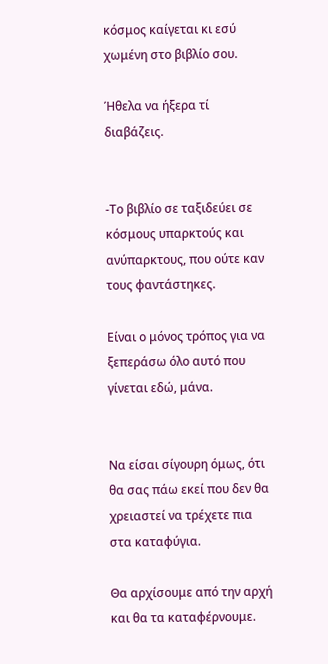κόσμος καίγεται κι εσύ χωμένη στο βιβλίο σου.

Ήθελα να ήξερα τί διαβάζεις.


-Το βιβλίο σε ταξιδεύει σε κόσμους υπαρκτούς και ανύπαρκτους, που ούτε καν τους φαντάστηκες.

Είναι ο μόνος τρόπος για να ξεπεράσω όλο αυτό που γίνεται εδώ, μάνα.


Να είσαι σίγουρη όμως, ότι θα σας πάω εκεί που δεν θα χρειαστεί να τρέχετε πια στα καταφύγια.

Θα αρχίσουμε από την αρχή και θα τα καταφέρνουμε.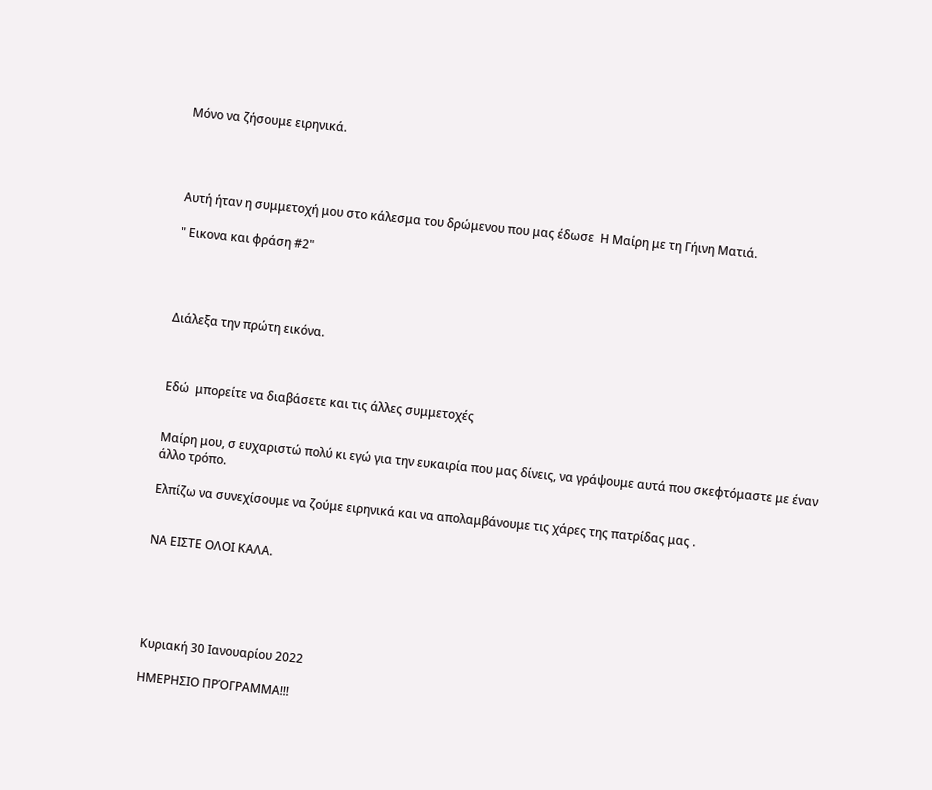Μόνο να ζήσουμε ειρηνικά.




Αυτή ήταν η συμμετοχή μου στο κάλεσμα του δρώμενου που μας έδωσε  Η Μαίρη με τη Γήινη Ματιά.

" Εικονα και φράση #2"




Διάλεξα την πρώτη εικόνα.



Εδώ  μπορείτε να διαβάσετε και τις άλλες συμμετοχές


Μαίρη μου, σ ευχαριστώ πολύ κι εγώ για την ευκαιρία που μας δίνεις, να γράψουμε αυτά που σκεφτόμαστε με έναν άλλο τρόπο.

Ελπίζω να συνεχίσουμε να ζούμε ειρηνικά και να απολαμβάνουμε τις χάρες της πατρίδας μας .


ΝΑ ΕΙΣΤΕ ΟΛΟΙ ΚΑΛΑ.





Κυριακή 30 Ιανουαρίου 2022

ΗΜΕΡΗΣΙΟ ΠΡΌΓΡΑΜΜΑ!!!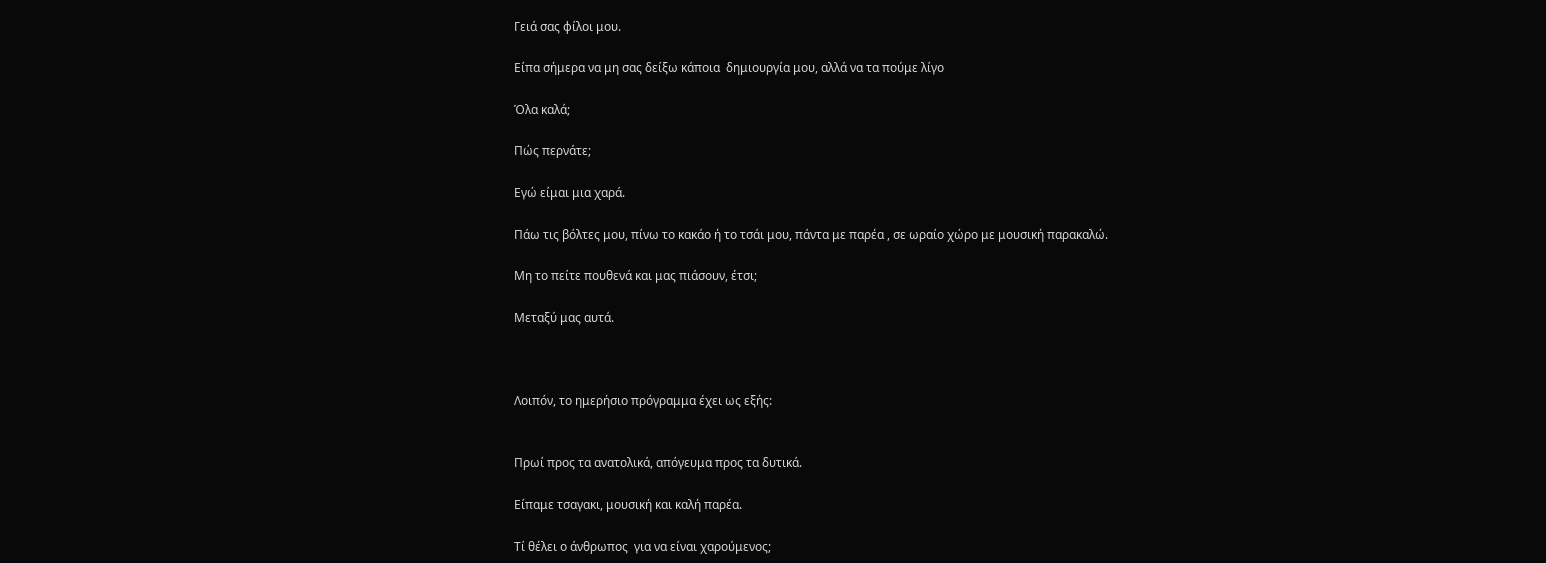Γειά σας φίλοι μου.

Είπα σήμερα να μη σας δείξω κάποια  δημιουργία μου, αλλά να τα πούμε λίγο

Όλα καλά;

Πώς περνάτε;

Εγώ είμαι μια χαρά.

Πάω τις βόλτες μου, πίνω το κακάο ή το τσάι μου, πάντα με παρέα , σε ωραίο χώρο με μουσική παρακαλώ.

Μη το πείτε πουθενά και μας πιάσουν, έτσι;

Μεταξύ μας αυτά.



Λοιπόν, το ημερήσιο πρόγραμμα έχει ως εξής:


Πρωί προς τα ανατολικά, απόγευμα προς τα δυτικά.

Είπαμε τσαγακι, μουσική και καλή παρέα.

Τί θέλει ο άνθρωπος  για να είναι χαρούμενος;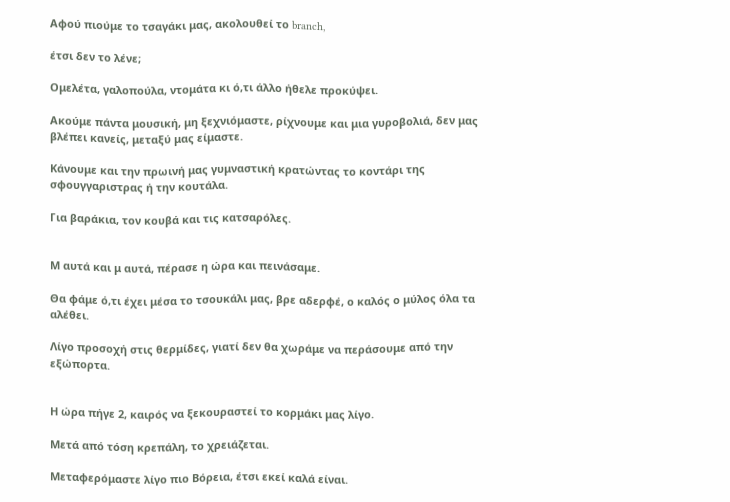Αφού πιούμε το τσαγάκι μας, ακολουθεί το branch,

έτσι δεν το λένε;

Ομελέτα, γαλοπούλα, ντομάτα κι ό,τι άλλο ήθελε προκύψει.

Ακούμε πάντα μουσική, μη ξεχνιόμαστε, ρίχνουμε και μια γυροβολιά, δεν μας βλέπει κανείς, μεταξύ μας είμαστε.

Κάνουμε και την πρωινή μας γυμναστική κρατώντας το κοντάρι της σφουγγαριστρας ή την κουτάλα.

Για βαράκια, τον κουβά και τις κατσαρόλες.


Μ αυτά και μ αυτά, πέρασε η ώρα και πεινάσαμε.

Θα φάμε ό,τι έχει μέσα το τσουκάλι μας, βρε αδερφέ, ο καλός ο μύλος όλα τα αλέθει.

Λίγο προσοχή στις θερμίδες, γιατί δεν θα χωράμε να περάσουμε από την εξώπορτα.


Η ώρα πήγε 2, καιρός να ξεκουραστεί το κορμάκι μας λίγο.

Μετά από τόση κρεπάλη, το χρειάζεται.

Μεταφερόμαστε λίγο πιο Βόρεια, έτσι εκεί καλά είναι.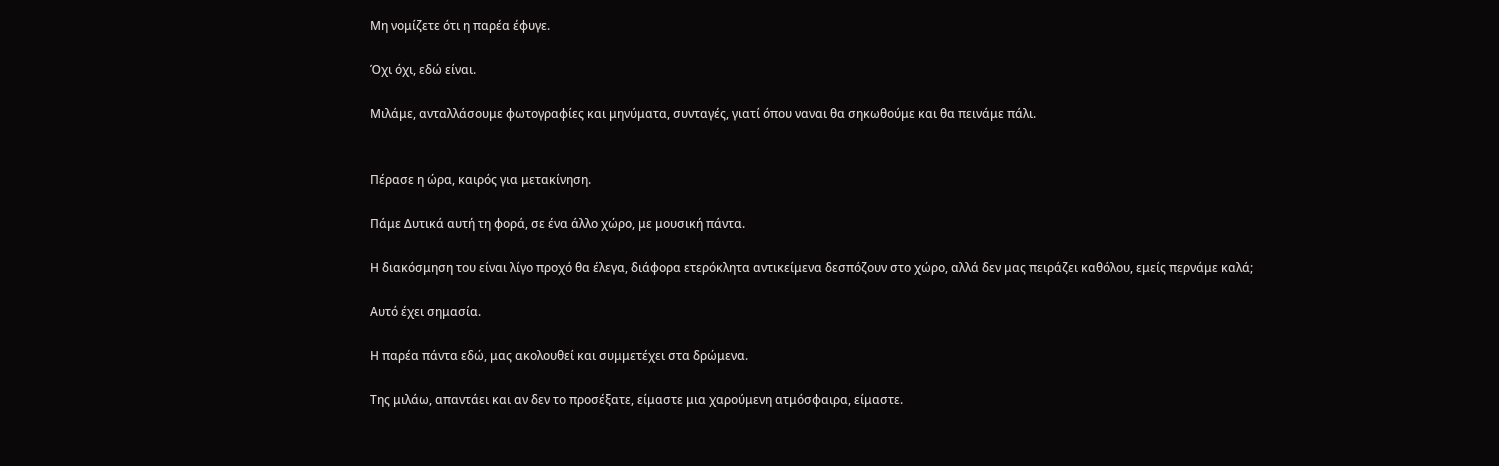Μη νομίζετε ότι η παρέα έφυγε.

Όχι όχι, εδώ είναι.

Μιλάμε, ανταλλάσουμε φωτογραφίες και μηνύματα, συνταγές, γιατί όπου ναναι θα σηκωθούμε και θα πεινάμε πάλι.


Πέρασε η ώρα, καιρός για μετακίνηση.

Πάμε Δυτικά αυτή τη φορά, σε ένα άλλο χώρο, με μουσική πάντα.

Η διακόσμηση του είναι λίγο προχό θα έλεγα, διάφορα ετερόκλητα αντικείμενα δεσπόζουν στο χώρο, αλλά δεν μας πειράζει καθόλου, εμείς περνάμε καλά;

Αυτό έχει σημασία.

Η παρέα πάντα εδώ, μας ακολουθεί και συμμετέχει στα δρώμενα.

Της μιλάω, απαντάει και αν δεν το προσέξατε, είμαστε μια χαρούμενη ατμόσφαιρα, είμαστε.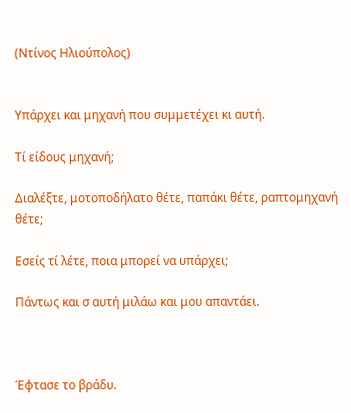(Ντίνος Ηλιούπολος)


Υπάρχει και μηχανή που συμμετέχει κι αυτή.

Τί είδους μηχανή;

Διαλέξτε, μοτοποδήλατο θέτε, παπάκι θέτε, ραπτομηχανή θέτε;

Εσείς τί λέτε, ποια μπορεί να υπάρχει;

Πάντως και σ αυτή μιλάω και μου απαντάει.



Έφτασε το βράδυ.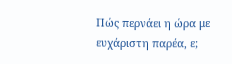Πώς περνάει η ώρα με ευχάριστη παρέα, ε;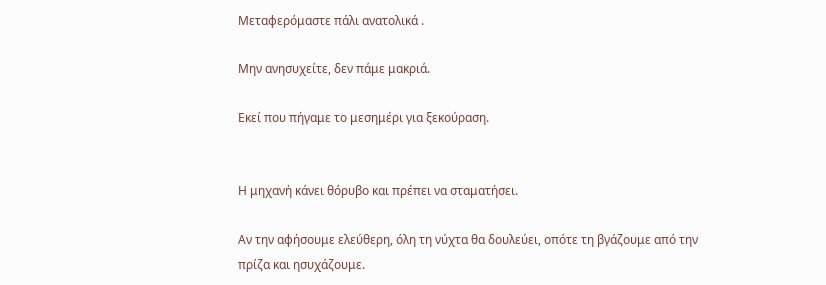Μεταφερόμαστε πάλι ανατολικά .

Μην ανησυχείτε, δεν πάμε μακριά.

Εκεί που πήγαμε το μεσημέρι για ξεκούραση.


Η μηχανή κάνει θόρυβο και πρέπει να σταματήσει.

Αν την αφήσουμε ελεύθερη, όλη τη νύχτα θα δουλεύει, οπότε τη βγάζουμε από την πρίζα και ησυχάζουμε.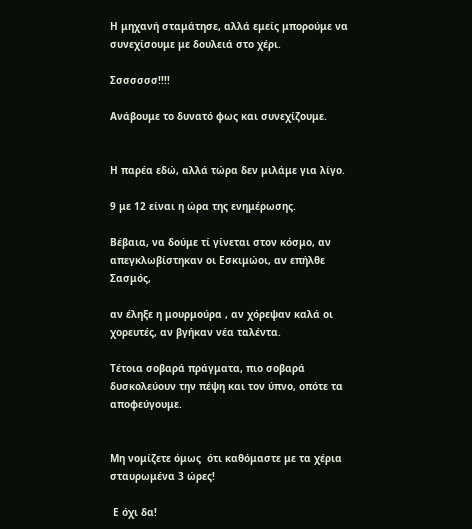Η μηχανή σταμάτησε, αλλά εμείς μπορούμε να συνεχίσουμε με δουλειά στο χέρι.

Σσσσσσσ!!!!

Ανάβουμε το δυνατό φως και συνεχίζουμε.


Η παρέα εδώ, αλλά τώρα δεν μιλάμε για λίγο.

9 με 12 είναι η ώρα της ενημέρωσης.

Βέβαια, να δούμε τί γίνεται στον κόσμο, αν απεγκλωβίστηκαν οι Εσκιμώοι, αν επήλθε Σασμός,

αν έληξε η μουρμούρα , αν χόρεψαν καλά οι χορευτές, αν βγήκαν νέα ταλέντα.

Τέτοια σοβαρά πράγματα, πιο σοβαρά δυσκολεύουν την πέψη και τον ύπνο, οπότε τα αποφεύγουμε.


Μη νομίζετε όμως  ότι καθόμαστε με τα χέρια σταυρωμένα 3 ώρες!

 Ε όχι δα!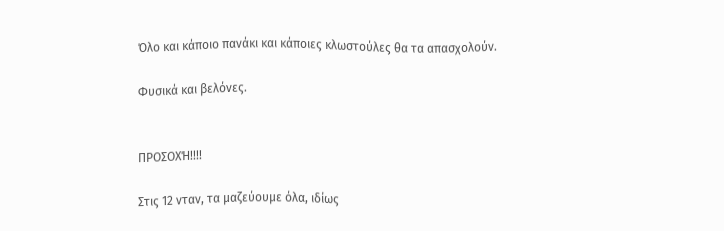Όλο και κάποιο πανάκι και κάποιες κλωστούλες θα τα απασχολούν.

Φυσικά και βελόνες.


ΠΡΟΣΟΧΉ!!!!

Στις 12 νταν, τα μαζεύουμε όλα, ιδίως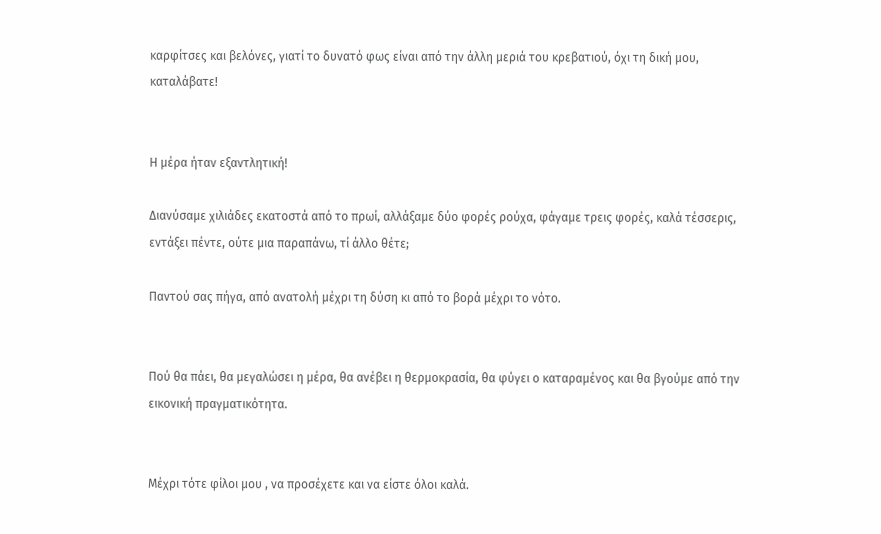καρφίτσες και βελόνες, γιατί το δυνατό φως είναι από την άλλη μεριά του κρεβατιού, όχι τη δική μου, καταλάβατε!


Η μέρα ήταν εξαντλητική!

Διανύσαμε χιλιάδες εκατοστά από το πρωί, αλλάξαμε δύο φορές ρούχα, φάγαμε τρεις φορές, καλά τέσσερις, εντάξει πέντε, ούτε μια παραπάνω, τί άλλο θέτε;

Παντού σας πήγα, από ανατολή μέχρι τη δύση κι από το βορά μέχρι το νότο.


Πού θα πάει, θα μεγαλώσει η μέρα, θα ανέβει η θερμοκρασία, θα φύγει ο καταραμένος και θα βγούμε από την εικονική πραγματικότητα.


Μέχρι τότε φίλοι μου , να προσέχετε και να είστε όλοι καλά.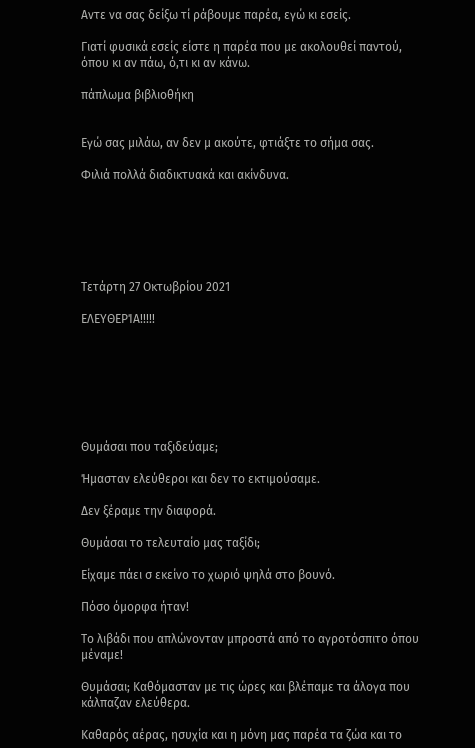Αντε να σας δείξω τί ράβουμε παρέα, εγώ κι εσείς.

Γιατί φυσικά εσείς είστε η παρέα που με ακολουθεί παντού, όπου κι αν πάω, ό,τι κι αν κάνω.

πάπλωμα βιβλιοθήκη


Εγώ σας μιλάω, αν δεν μ ακούτε, φτιάξτε το σήμα σας.

Φιλιά πολλά διαδικτυακά και ακίνδυνα.






Τετάρτη 27 Οκτωβρίου 2021

ΕΛΕΥΘΕΡΊΑ!!!!!







Θυμάσαι που ταξιδεύαμε;

Ήμασταν ελεύθεροι και δεν το εκτιμούσαμε.

Δεν ξέραμε την διαφορά.

Θυμάσαι το τελευταίο μας ταξίδι;

Είχαμε πάει σ εκείνο το χωριό ψηλά στο βουνό.

Πόσο όμορφα ήταν!

Το λιβάδι που απλώνονταν μπροστά από το αγροτόσπιτο όπου μέναμε!

Θυμάσαι; Καθόμασταν με τις ώρες και βλέπαμε τα άλογα που κάλπαζαν ελεύθερα.

Καθαρός αέρας, ησυχία και η μόνη μας παρέα τα ζώα και το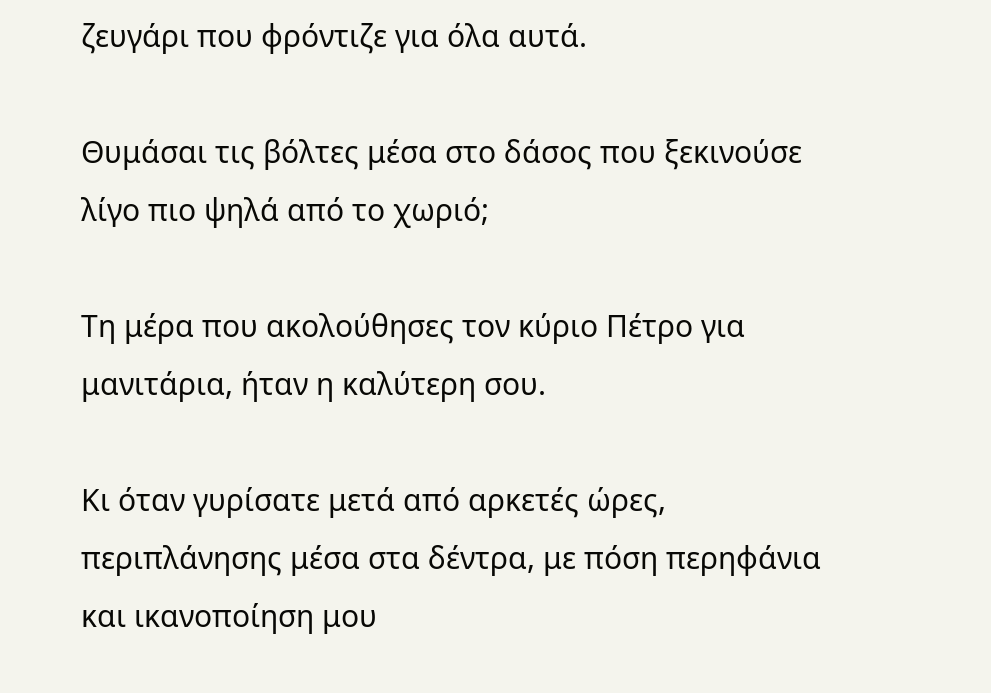ζευγάρι που φρόντιζε για όλα αυτά.

Θυμάσαι τις βόλτες μέσα στο δάσος που ξεκινούσε λίγο πιο ψηλά από το χωριό;

Τη μέρα που ακολούθησες τον κύριο Πέτρο για μανιτάρια, ήταν η καλύτερη σου.

Κι όταν γυρίσατε μετά από αρκετές ώρες, περιπλάνησης μέσα στα δέντρα, με πόση περηφάνια και ικανοποίηση μου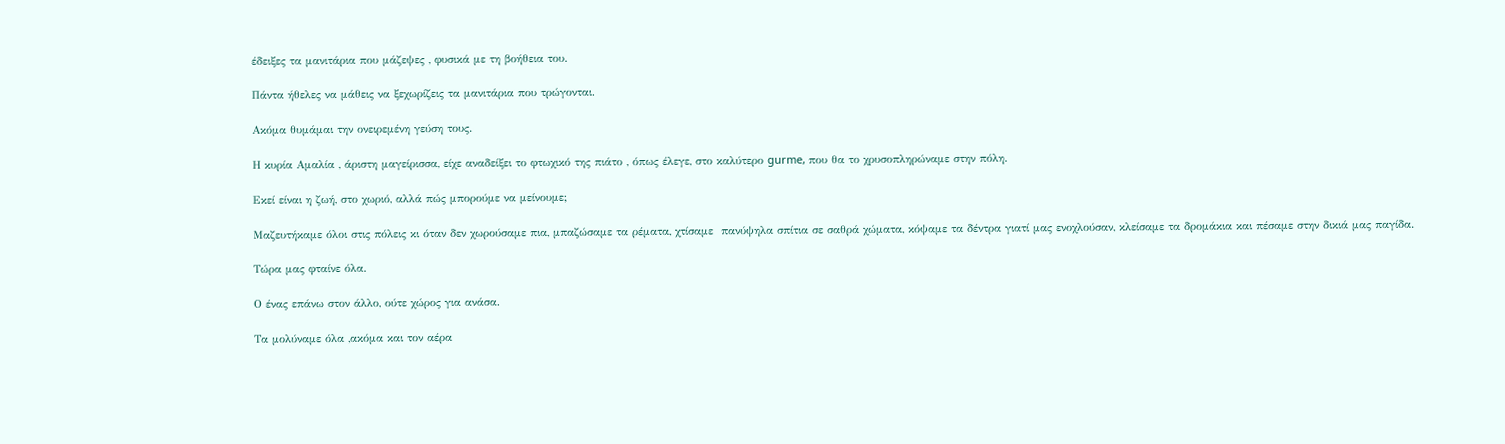έδειξες τα μανιτάρια που μάζεψες , φυσικά με τη βοήθεια του.

Πάντα ήθελες να μάθεις να ξεχωρίζεις τα μανιτάρια που τρώγονται.

Ακόμα θυμάμαι την ονειρεμένη γεύση τους.

Η κυρία Αμαλία , άριστη μαγείρισσα, είχε αναδείξει το φτωχικό της πιάτο , όπως έλεγε, στο καλύτερο gurme, που θα το χρυσοπληρώναμε στην πόλη.

Εκεί είναι η ζωή, στο χωριό, αλλά πώς μπορούμε να μείνουμε;

Μαζευτήκαμε όλοι στις πόλεις κι όταν δεν χωρούσαμε πια, μπαζώσαμε τα ρέματα, χτίσαμε  πανύψηλα σπίτια σε σαθρά χώματα, κόψαμε τα δέντρα γιατί μας ενοχλούσαν, κλείσαμε τα δρομάκια και πέσαμε στην δικιά μας παγίδα.

Τώρα μας φταίνε όλα.

Ο ένας επάνω στον άλλο, ούτε χώρος για ανάσα.

Τα μολύναμε όλα ,ακόμα και τον αέρα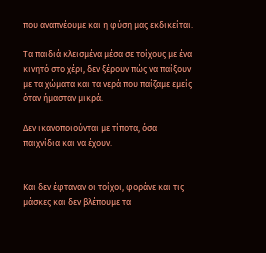που αναπνέουμε και η φύση μας εκδικείται.

Τα παιδιά κλεισμένα μέσα σε τοίχους με ένα κινητό στο χέρι, δεν ξέρουν πώς να παίξουν με τα χώματα και τα νερά που παίζαμε εμείς όταν ήμασταν μικρά.

Δεν ικανοποιούνται με τίποτα, όσα παιχνίδια και να έχουν.


Και δεν έφταναν οι τοίχοι, φοράνε και τις μάσκες και δεν βλέπουμε τα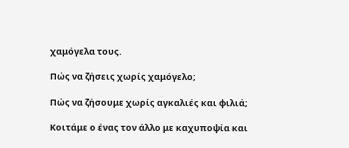χαμόγελα τους.

Πώς να ζήσεις χωρίς χαμόγελο;

Πώς να ζήσουμε χωρίς αγκαλιές και φιλιά;

Κοιτάμε ο ένας τον άλλο με καχυποψία και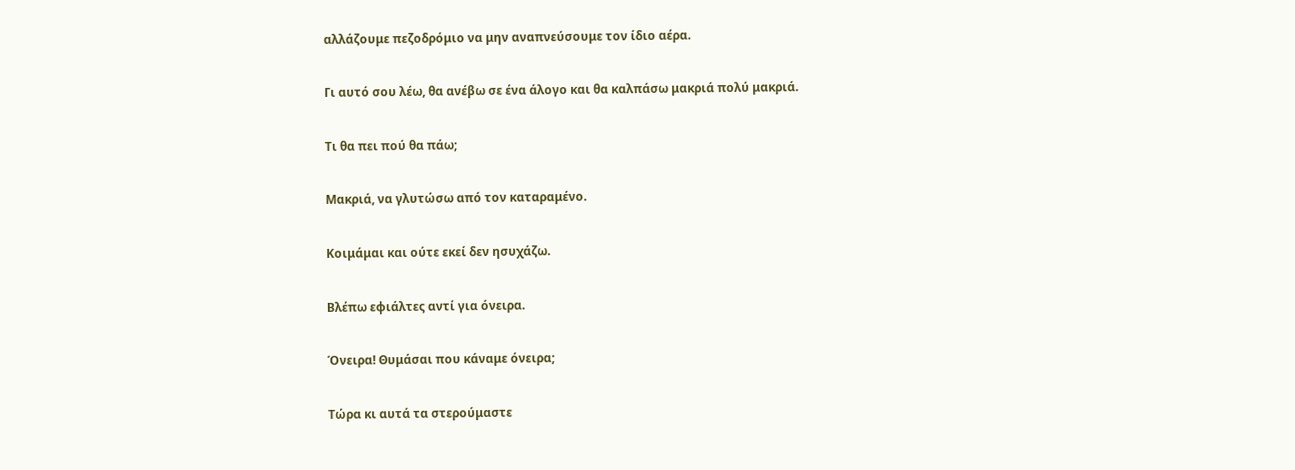αλλάζουμε πεζοδρόμιο να μην αναπνεύσουμε τον ίδιο αέρα.

Γι αυτό σου λέω, θα ανέβω σε ένα άλογο και θα καλπάσω μακριά πολύ μακριά.

Τι θα πει πού θα πάω;

Μακριά, να γλυτώσω από τον καταραμένο.

Κοιμάμαι και ούτε εκεί δεν ησυχάζω.

Βλέπω εφιάλτες αντί για όνειρα.

Όνειρα! Θυμάσαι που κάναμε όνειρα;

Τώρα κι αυτά τα στερούμαστε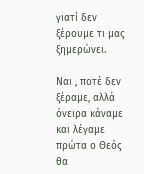γιατί δεν ξέρουμε τι μας ξημερώνει.

Ναι , ποτέ δεν ξέραμε, αλλά όνειρα κάναμε και λέγαμε πρώτα ο Θεός θα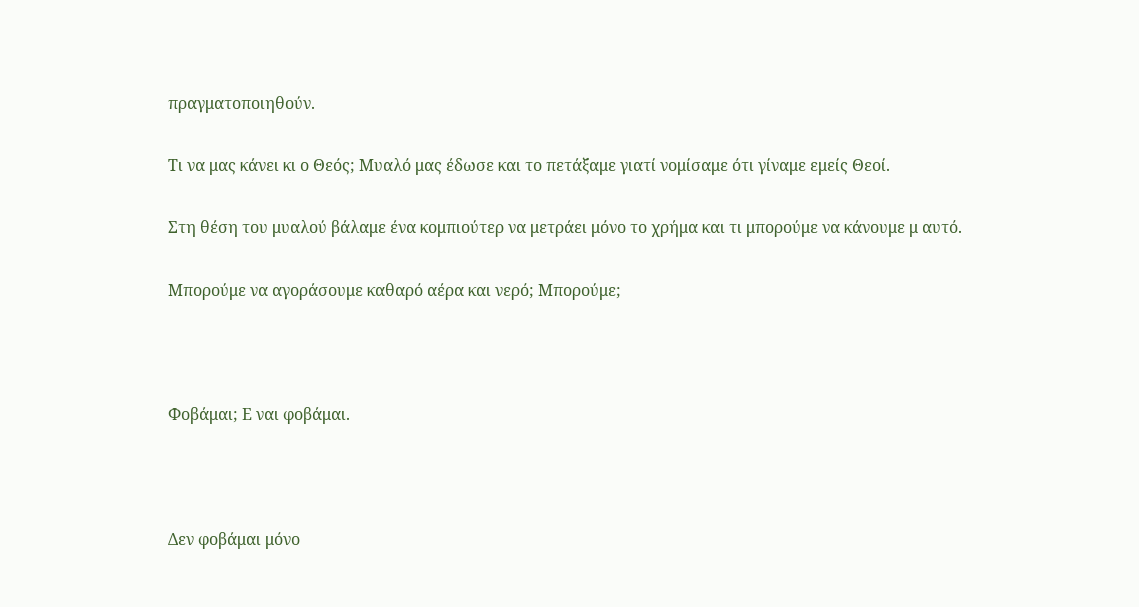πραγματοποιηθούν.

Τι να μας κάνει κι ο Θεός; Μυαλό μας έδωσε και το πετάξαμε γιατί νομίσαμε ότι γίναμε εμείς Θεοί.

Στη θέση του μυαλού βάλαμε ένα κομπιούτερ να μετράει μόνο το χρήμα και τι μπορούμε να κάνουμε μ αυτό.

Μπορούμε να αγοράσουμε καθαρό αέρα και νερό; Μπορούμε;



Φοβάμαι; Ε ναι φοβάμαι.



Δεν φοβάμαι μόνο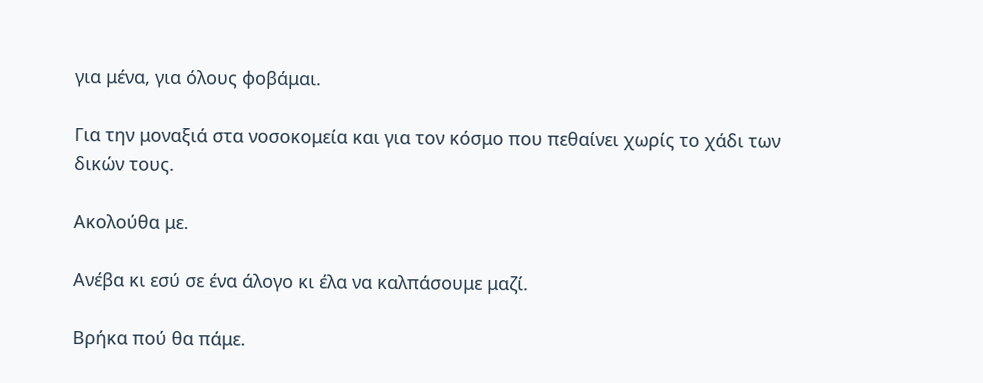για μένα, για όλους φοβάμαι.

Για την μοναξιά στα νοσοκομεία και για τον κόσμο που πεθαίνει χωρίς το χάδι των δικών τους.

Ακολούθα με.

Ανέβα κι εσύ σε ένα άλογο κι έλα να καλπάσουμε μαζί.

Βρήκα πού θα πάμε.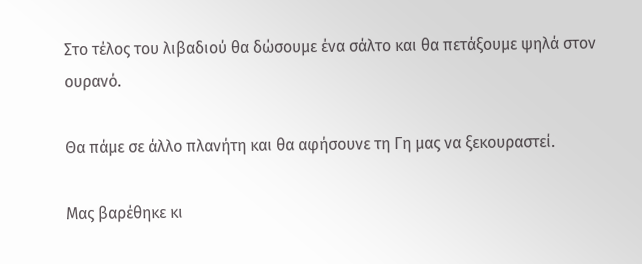Στο τέλος του λιβαδιού θα δώσουμε ένα σάλτο και θα πετάξουμε ψηλά στον ουρανό.

Θα πάμε σε άλλο πλανήτη και θα αφήσουνε τη Γη μας να ξεκουραστεί.

Μας βαρέθηκε κι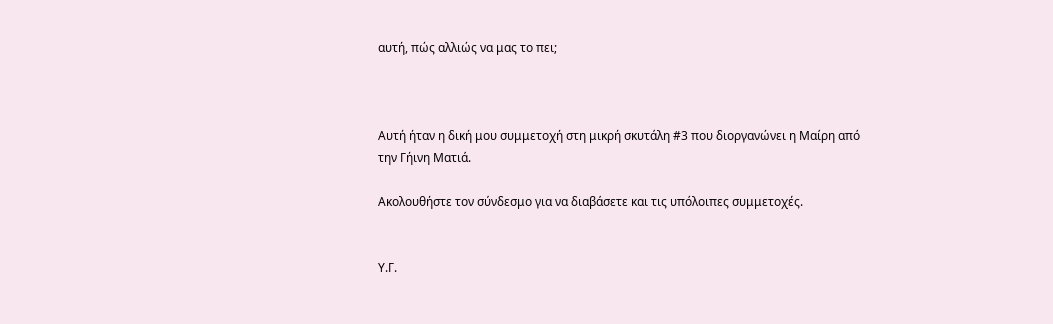αυτή, πώς αλλιώς να μας το πει;



Αυτή ήταν η δική μου συμμετοχή στη μικρή σκυτάλη #3 που διοργανώνει η Μαίρη από την Γήινη Ματιά.

Ακολουθήστε τον σύνδεσμο για να διαβάσετε και τις υπόλοιπες συμμετοχές.


Υ.Γ.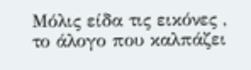Μόλις είδα τις εικόνες , το άλογο που καλπάζει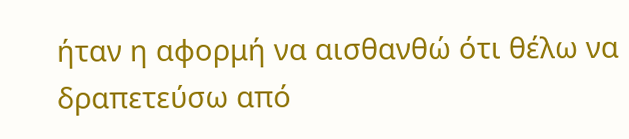ήταν η αφορμή να αισθανθώ ότι θέλω να δραπετεύσω από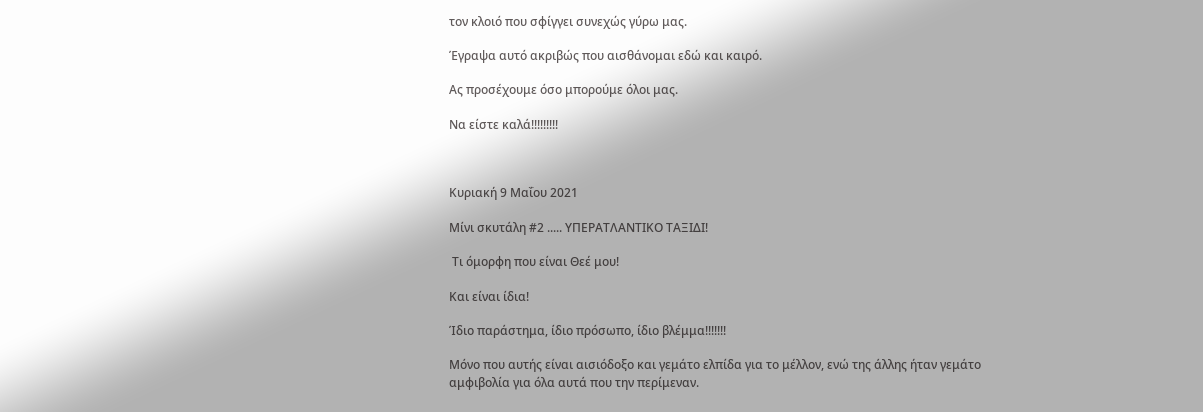τον κλοιό που σφίγγει συνεχώς γύρω μας.

Έγραψα αυτό ακριβώς που αισθάνομαι εδώ και καιρό.

Ας προσέχουμε όσο μπορούμε όλοι μας.

Να είστε καλά!!!!!!!!!



Κυριακή 9 Μαΐου 2021

Μίνι σκυτάλη #2 ..... ΥΠΕΡΑΤΛΑΝΤΙΚΟ ΤΑΞΙΔΙ!

 Τι όμορφη που είναι Θεέ μου!

Και είναι ίδια!

Ίδιο παράστημα, ίδιο πρόσωπο, ίδιο βλέμμα!!!!!!!

Μόνο που αυτής είναι αισιόδοξο και γεμάτο ελπίδα για το μέλλον, ενώ της άλλης ήταν γεμάτο αμφιβολία για όλα αυτά που την περίμεναν.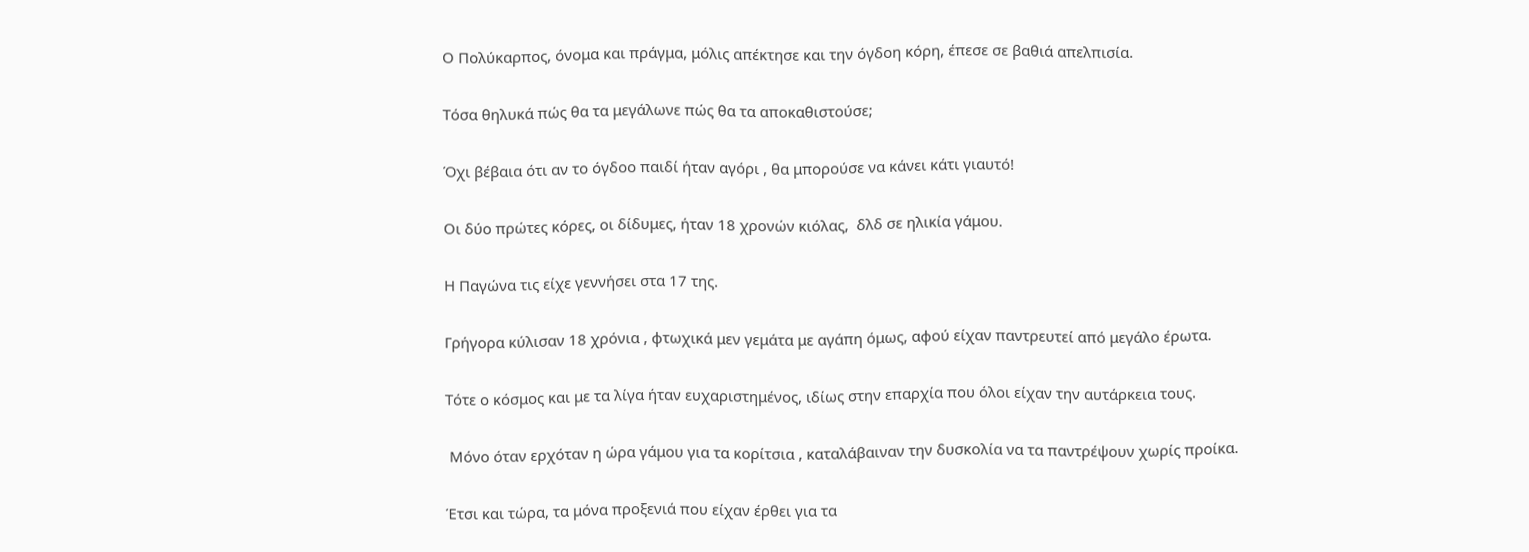Ο Πολύκαρπος, όνομα και πράγμα, μόλις απέκτησε και την όγδοη κόρη, έπεσε σε βαθιά απελπισία.

Τόσα θηλυκά πώς θα τα μεγάλωνε πώς θα τα αποκαθιστούσε;

Όχι βέβαια ότι αν το όγδοο παιδί ήταν αγόρι , θα μπορούσε να κάνει κάτι γιαυτό!

Οι δύο πρώτες κόρες, οι δίδυμες, ήταν 18 χρονών κιόλας,  δλδ σε ηλικία γάμου.

Η Παγώνα τις είχε γεννήσει στα 17 της.

Γρήγορα κύλισαν 18 χρόνια , φτωχικά μεν γεμάτα με αγάπη όμως, αφού είχαν παντρευτεί από μεγάλο έρωτα.

Τότε ο κόσμος και με τα λίγα ήταν ευχαριστημένος, ιδίως στην επαρχία που όλοι είχαν την αυτάρκεια τους.

 Μόνο όταν ερχόταν η ώρα γάμου για τα κορίτσια , καταλάβαιναν την δυσκολία να τα παντρέψουν χωρίς προίκα.

Έτσι και τώρα, τα μόνα προξενιά που είχαν έρθει για τα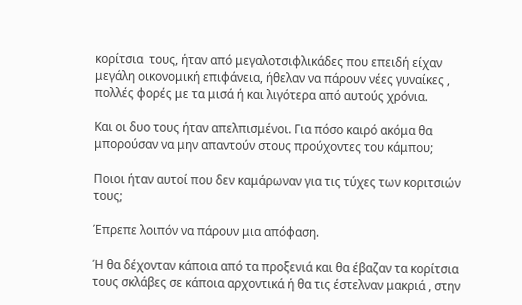κορίτσια  τους, ήταν από μεγαλοτσιφλικάδες που επειδή είχαν μεγάλη οικονομική επιφάνεια, ήθελαν να πάρουν νέες γυναίκες , πολλές φορές με τα μισά ή και λιγότερα από αυτούς χρόνια.

Και οι δυο τους ήταν απελπισμένοι. Για πόσο καιρό ακόμα θα μπορούσαν να μην απαντούν στους προύχοντες του κάμπου;

Ποιοι ήταν αυτοί που δεν καμάρωναν για τις τύχες των κοριτσιών τους;

Έπρεπε λοιπόν να πάρουν μια απόφαση.

Ή θα δέχονταν κάποια από τα προξενιά και θα έβαζαν τα κορίτσια τους σκλάβες σε κάποια αρχοντικά ή θα τις έστελναν μακριά , στην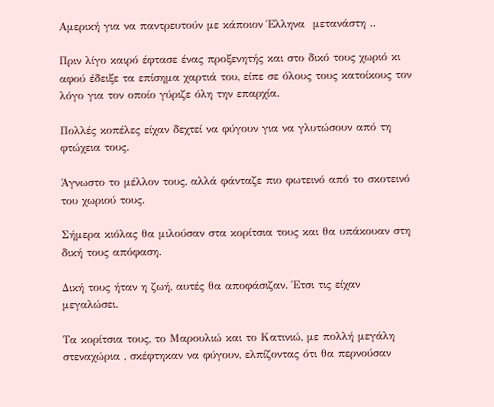Αμερική για να παντρευτούν με κάποιον Έλληνα  μετανάστη ..

Πριν λίγο καιρό έφτασε ένας προξενητής και στο δικό τους χωριό κι αφού έδειξε τα επίσημα χαρτιά του, είπε σε όλους τους κατοίκους τον λόγο για τον οποίο γύριζε όλη την επαρχία.

Πολλές κοπέλες είχαν δεχτεί να φύγουν για να γλυτώσουν από τη φτώχεια τους.

Άγνωστο το μέλλον τους, αλλά φάνταζε πιο φωτεινό από το σκοτεινό του χωριού τους.

Σήμερα κιόλας θα μιλούσαν στα κορίτσια τους και θα υπάκουαν στη δική τους απόφαση.

Δική τους ήταν η ζωή, αυτές θα αποφάσιζαν. Έτσι τις είχαν μεγαλώσει.

Τα κορίτσια τους, το Μαρουλιώ και το Κατινιώ, με πολλή μεγάλη στεναχώρια , σκέφτηκαν να φύγουν, ελπίζοντας ότι θα περνούσαν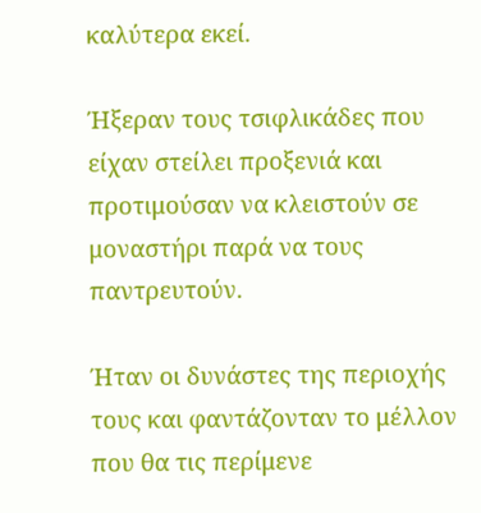καλύτερα εκεί.

Ήξεραν τους τσιφλικάδες που είχαν στείλει προξενιά και προτιμούσαν να κλειστούν σε μοναστήρι παρά να τους παντρευτούν.

Ήταν οι δυνάστες της περιοχής τους και φαντάζονταν το μέλλον που θα τις περίμενε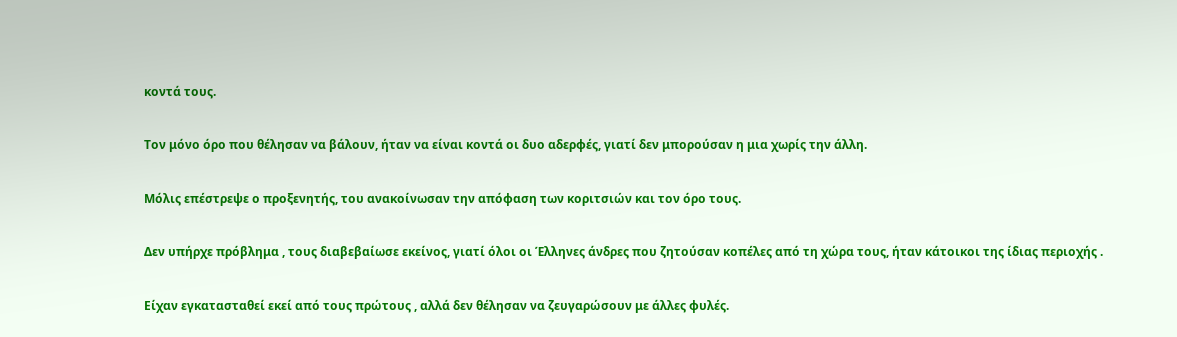κοντά τους.

Τον μόνο όρο που θέλησαν να βάλουν, ήταν να είναι κοντά οι δυο αδερφές, γιατί δεν μπορούσαν η μια χωρίς την άλλη.

Μόλις επέστρεψε ο προξενητής, του ανακοίνωσαν την απόφαση των κοριτσιών και τον όρο τους.

Δεν υπήρχε πρόβλημα , τους διαβεβαίωσε εκείνος, γιατί όλοι οι Έλληνες άνδρες που ζητούσαν κοπέλες από τη χώρα τους, ήταν κάτοικοι της ίδιας περιοχής .

Είχαν εγκατασταθεί εκεί από τους πρώτους , αλλά δεν θέλησαν να ζευγαρώσουν με άλλες φυλές.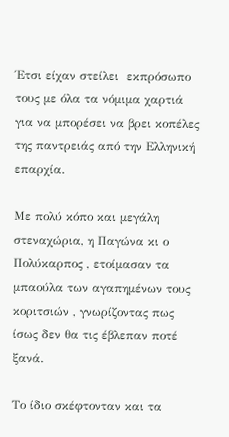Έτσι είχαν στείλει  εκπρόσωπο τους με όλα τα νόμιμα χαρτιά για να μπορέσει να βρει κοπέλες της παντρειάς από την Ελληνική επαρχία.

Με πολύ κόπο και μεγάλη στεναχώρια, η Παγώνα κι ο Πολύκαρπος , ετοίμασαν τα μπαούλα των αγαπημένων τους κοριτσιών , γνωρίζοντας πως ίσως δεν θα τις έβλεπαν ποτέ ξανά.

Το ίδιο σκέφτονταν και τα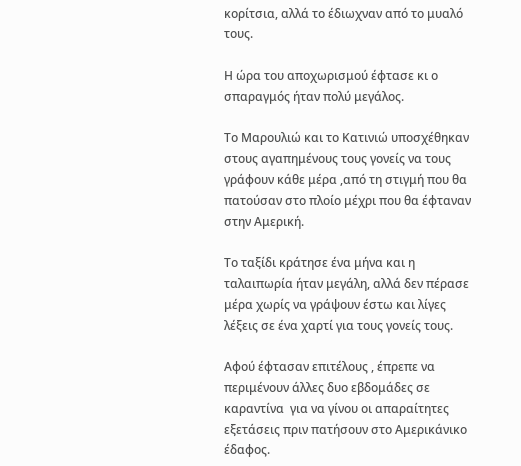κορίτσια, αλλά το έδιωχναν από το μυαλό τους.

Η ώρα του αποχωρισμού έφτασε κι ο σπαραγμός ήταν πολύ μεγάλος.

Το Μαρουλιώ και το Κατινιώ υποσχέθηκαν στους αγαπημένους τους γονείς να τους γράφουν κάθε μέρα ,από τη στιγμή που θα πατούσαν στο πλοίο μέχρι που θα έφταναν στην Αμερική.

Το ταξίδι κράτησε ένα μήνα και η ταλαιπωρία ήταν μεγάλη, αλλά δεν πέρασε μέρα χωρίς να γράψουν έστω και λίγες λέξεις σε ένα χαρτί για τους γονείς τους.

Αφού έφτασαν επιτέλους , έπρεπε να περιμένουν άλλες δυο εβδομάδες σε καραντίνα  για να γίνου οι απαραίτητες εξετάσεις πριν πατήσουν στο Αμερικάνικο έδαφος.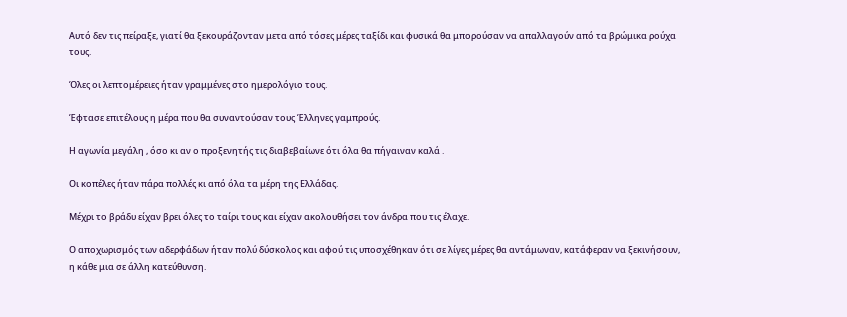Αυτό δεν τις πείραξε, γιατί θα ξεκουράζονταν μετα από τόσες μέρες ταξίδι και φυσικά θα μπορούσαν να απαλλαγούν από τα βρώμικα ρούχα τους.

Όλες οι λεπτομέρειες ήταν γραμμένες στο ημερολόγιο τους.

Έφτασε επιτέλους η μέρα που θα συναντούσαν τους Έλληνες γαμπρούς.

Η αγωνία μεγάλη , όσο κι αν ο προξενητής τις διαβεβαίωνε ότι όλα θα πήγαιναν καλά .

Οι κοπέλες ήταν πάρα πολλές κι από όλα τα μέρη της Ελλάδας.

Μέχρι το βράδυ είχαν βρει όλες το ταίρι τους και είχαν ακολουθήσει τον άνδρα που τις έλαχε.

Ο αποχωρισμός των αδερφάδων ήταν πολύ δύσκολος και αφού τις υποσχέθηκαν ότι σε λίγες μέρες θα αντάμωναν, κατάφεραν να ξεκινήσουν, η κάθε μια σε άλλη κατεύθυνση.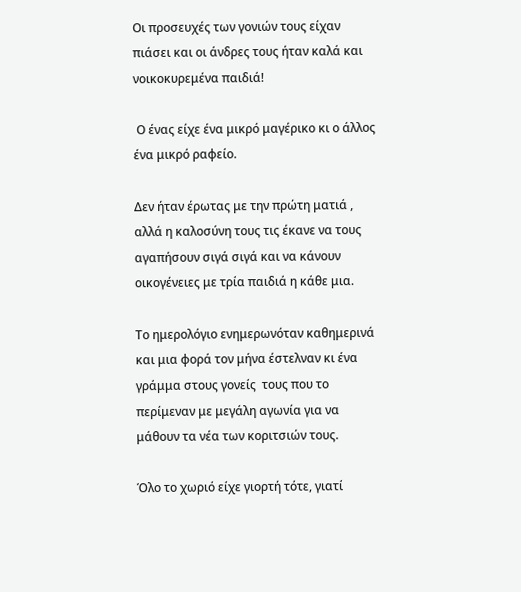Οι προσευχές των γονιών τους είχαν πιάσει και οι άνδρες τους ήταν καλά και νοικοκυρεμένα παιδιά!

 Ο ένας είχε ένα μικρό μαγέρικο κι ο άλλος ένα μικρό ραφείο.

Δεν ήταν έρωτας με την πρώτη ματιά , αλλά η καλοσύνη τους τις έκανε να τους αγαπήσουν σιγά σιγά και να κάνουν οικογένειες με τρία παιδιά η κάθε μια.

Το ημερολόγιο ενημερωνόταν καθημερινά και μια φορά τον μήνα έστελναν κι ένα γράμμα στους γονείς  τους που το περίμεναν με μεγάλη αγωνία για να μάθουν τα νέα των κοριτσιών τους.

Όλο το χωριό είχε γιορτή τότε, γιατί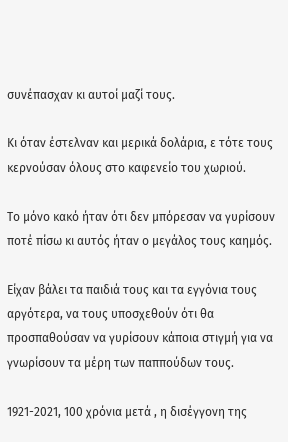συνέπασχαν κι αυτοί μαζί τους.

Κι όταν έστελναν και μερικά δολάρια, ε τότε τους κερνούσαν όλους στο καφενείο του χωριού.

Το μόνο κακό ήταν ότι δεν μπόρεσαν να γυρίσουν ποτέ πίσω κι αυτός ήταν ο μεγάλος τους καημός.

Είχαν βάλει τα παιδιά τους και τα εγγόνια τους αργότερα, να τους υποσχεθούν ότι θα προσπαθούσαν να γυρίσουν κάποια στιγμή για να γνωρίσουν τα μέρη των παππούδων τους.

1921-2021, 100 χρόνια μετά , η δισέγγονη της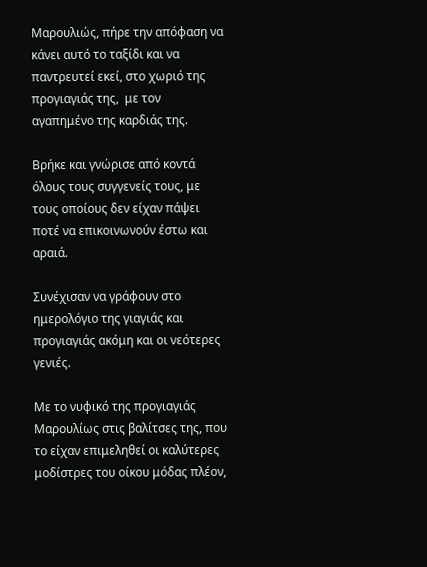Μαρουλιώς, πήρε την απόφαση να κάνει αυτό το ταξίδι και να παντρευτεί εκεί, στο χωριό της προγιαγιάς της,  με τον αγαπημένο της καρδιάς της.

Βρήκε και γνώρισε από κοντά όλους τους συγγενείς τους, με τους οποίους δεν είχαν πάψει ποτέ να επικοινωνούν έστω και αραιά.

Συνέχισαν να γράφουν στο ημερολόγιο της γιαγιάς και προγιαγιάς ακόμη και οι νεότερες γενιές.

Με το νυφικό της προγιαγιάς Μαρουλίως στις βαλίτσες της, που το είχαν επιμεληθεί οι καλύτερες μοδίστρες του οίκου μόδας πλέον,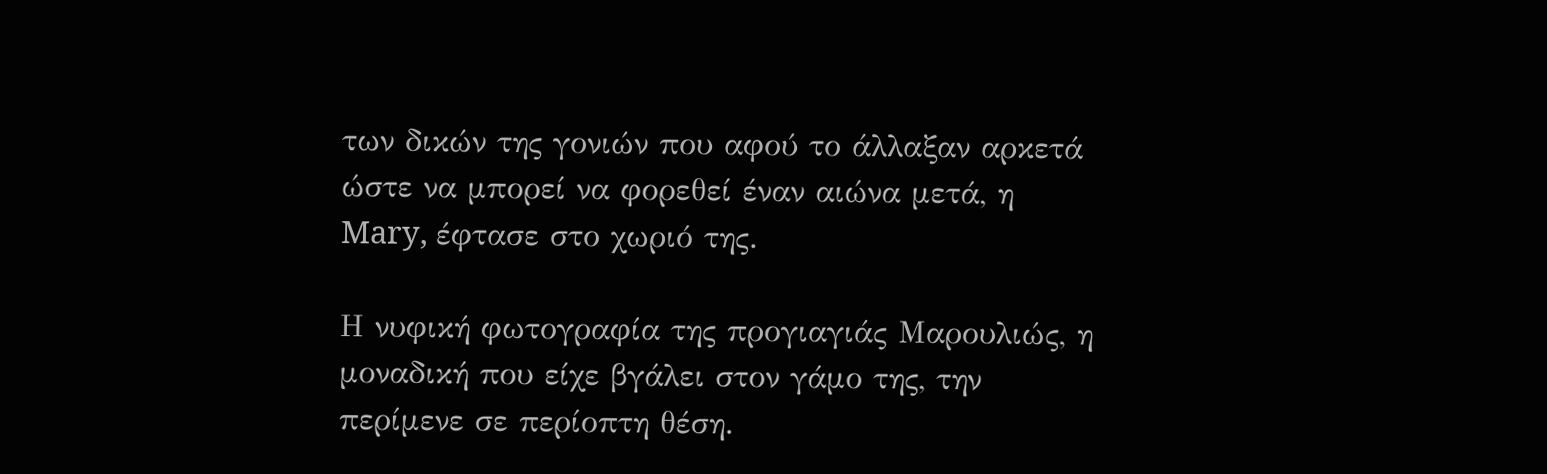των δικών της γονιών που αφού το άλλαξαν αρκετά ώστε να μπορεί να φορεθεί έναν αιώνα μετά, η Mary, έφτασε στο χωριό της.

Η νυφική φωτογραφία της προγιαγιάς Μαρουλιώς, η μοναδική που είχε βγάλει στον γάμο της, την περίμενε σε περίοπτη θέση.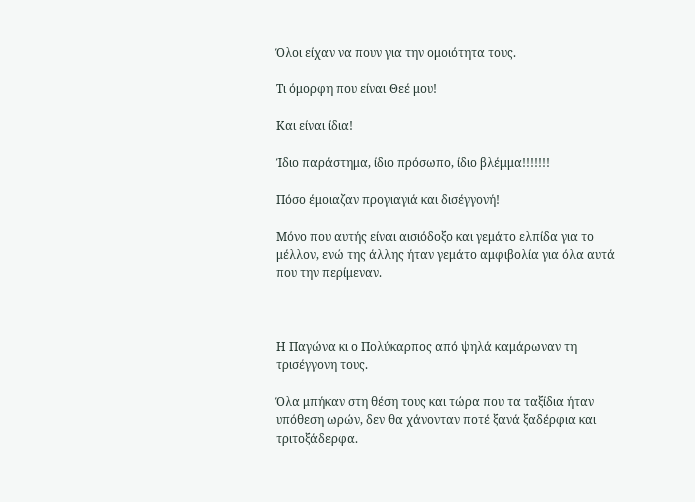Όλοι είχαν να πουν για την ομοιότητα τους.

Τι όμορφη που είναι Θεέ μου!

Και είναι ίδια!

Ίδιο παράστημα, ίδιο πρόσωπο, ίδιο βλέμμα!!!!!!!

Πόσο έμοιαζαν προγιαγιά και δισέγγονή!

Μόνο που αυτής είναι αισιόδοξο και γεμάτο ελπίδα για το μέλλον, ενώ της άλλης ήταν γεμάτο αμφιβολία για όλα αυτά που την περίμεναν.



Η Παγώνα κι ο Πολύκαρπος από ψηλά καμάρωναν τη τρισέγγονη τους.

Όλα μπήκαν στη θέση τους και τώρα που τα ταξίδια ήταν υπόθεση ωρών, δεν θα χάνονταν ποτέ ξανά ξαδέρφια και τριτοξάδερφα.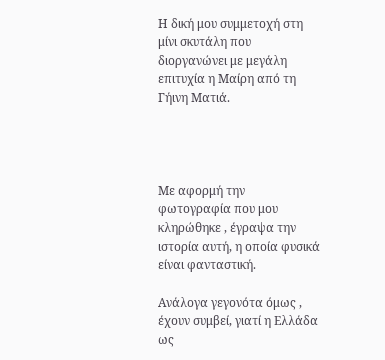Η δική μου συμμετοχή στη μίνι σκυτάλη που διοργανώνει με μεγάλη επιτυχία η Μαίρη από τη Γήινη Ματιά.




Με αφορμή την  φωτογραφία που μου κληρώθηκε , έγραψα την ιστορία αυτή, η οποία φυσικά είναι φανταστική.

Ανάλογα γεγονότα όμως , έχουν συμβεί, γιατί η Ελλάδα ως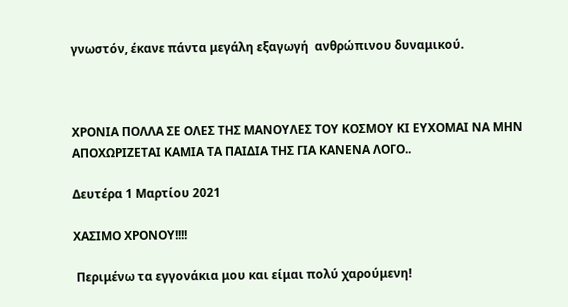γνωστόν, έκανε πάντα μεγάλη εξαγωγή  ανθρώπινου δυναμικού.



ΧΡΟΝΙΑ ΠΟΛΛΑ ΣΕ ΟΛΕΣ ΤΗΣ ΜΑΝΟΥΛΕΣ ΤΟΥ ΚΟΣΜΟΥ ΚΙ ΕΥΧΟΜΑΙ ΝΑ ΜΗΝ ΑΠΟΧΩΡΙΖΕΤΑΙ ΚΑΜΙΑ ΤΑ ΠΑΙΔΙΑ ΤΗΣ ΓΙΑ ΚΑΝΕΝΑ ΛΟΓΟ..

Δευτέρα 1 Μαρτίου 2021

ΧΑΣΙΜΟ ΧΡΟΝΟΥ!!!!

 Περιμένω τα εγγονάκια μου και είμαι πολύ χαρούμενη!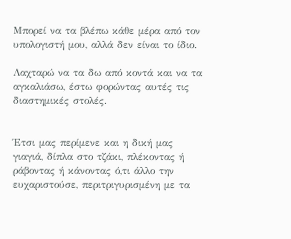Μπορεί να τα βλέπω κάθε μέρα από τον υπολογιστή μου, αλλά δεν είναι το ίδιο.

Λαχταρώ να τα δω από κοντά και να τα αγκαλιάσω, έστω φορώντας αυτές τις διαστημικές στολές.


Έτσι μας περίμενε και η δική μας γιαγιά, δίπλα στο τζάκι, πλέκοντας ή ράβοντας ή κάνοντας ό,τι άλλο την ευχαριστούσε, περιτριγυρισμένη με τα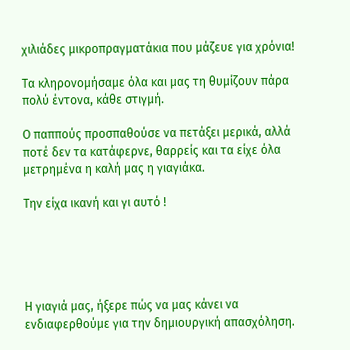χιλιάδες μικροπραγματάκια που μάζευε για χρόνια!

Τα κληρονομήσαμε όλα και μας τη θυμίζουν πάρα πολύ έντονα, κάθε στιγμή.

Ο παππούς προσπαθούσε να πετάξει μερικά, αλλά ποτέ δεν τα κατάφερνε, θαρρείς και τα είχε όλα μετρημένα η καλή μας η γιαγιάκα.

Την είχα ικανή και γι αυτό !





Η γιαγιά μας, ήξερε πώς να μας κάνει να ενδιαφερθούμε για την δημιουργική απασχόληση.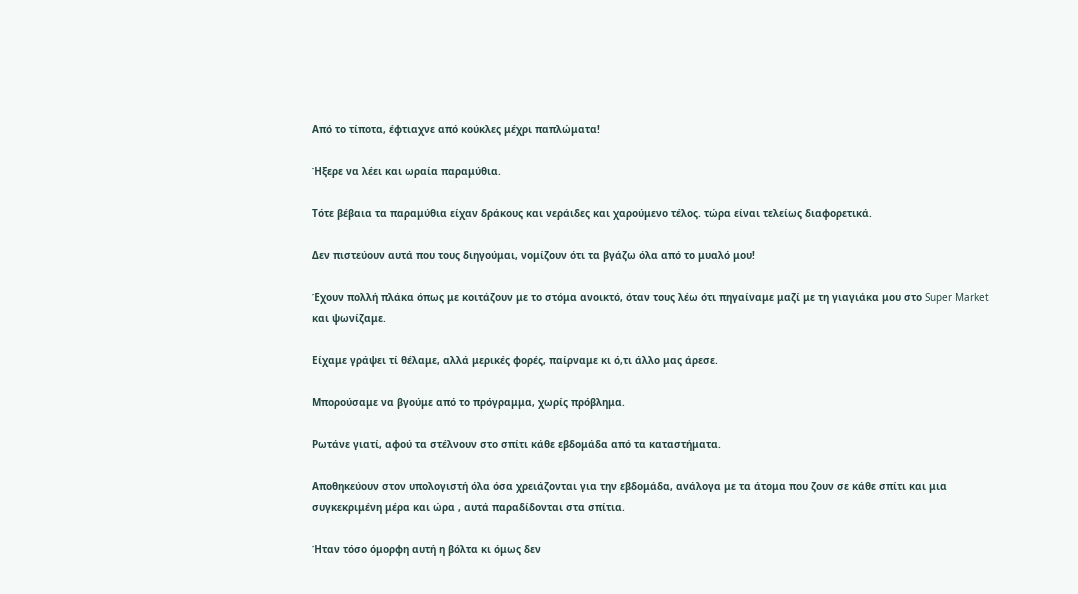Από το τίποτα, έφτιαχνε από κούκλες μέχρι παπλώματα!

Ήξερε να λέει και ωραία παραμύθια.

Τότε βέβαια τα παραμύθια είχαν δράκους και νεράιδες και χαρούμενο τέλος. τώρα είναι τελείως διαφορετικά.

Δεν πιστεύουν αυτά που τους διηγούμαι, νομίζουν ότι τα βγάζω όλα από το μυαλό μου!

Έχουν πολλή πλάκα όπως με κοιτάζουν με το στόμα ανοικτό, όταν τους λέω ότι πηγαίναμε μαζί με τη γιαγιάκα μου στο Super Market και ψωνίζαμε.

Είχαμε γράψει τί θέλαμε, αλλά μερικές φορές, παίρναμε κι ό,τι άλλο μας άρεσε.

Μπορούσαμε να βγούμε από το πρόγραμμα, χωρίς πρόβλημα.

Ρωτάνε γιατί, αφού τα στέλνουν στο σπίτι κάθε εβδομάδα από τα καταστήματα.

Αποθηκεύουν στον υπολογιστή όλα όσα χρειάζονται για την εβδομάδα, ανάλογα με τα άτομα που ζουν σε κάθε σπίτι και μια συγκεκριμένη μέρα και ώρα , αυτά παραδίδονται στα σπίτια.

Ήταν τόσο όμορφη αυτή η βόλτα κι όμως δεν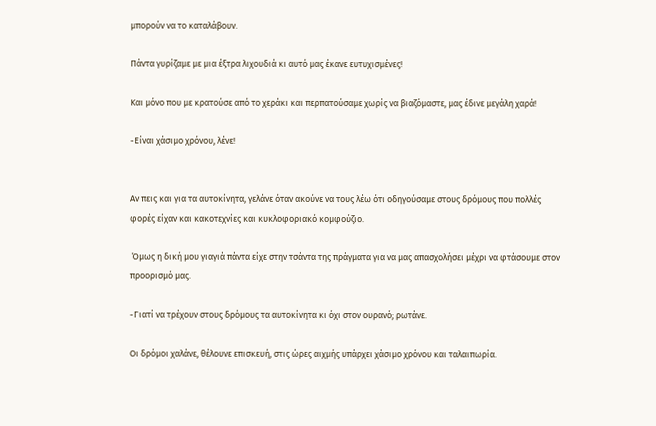μπορούν να το καταλάβουν.

Πάντα γυρίζαμε με μια έξτρα λιχουδιά κι αυτό μας έκανε ευτυχισμένες!

Και μόνο που με κρατούσε από το χεράκι και περπατούσαμε χωρίς να βιαζόμαστε, μας έδινε μεγάλη χαρά!

-Είναι χάσιμο χρόνου, λένε!


Αν πεις και για τα αυτοκίνητα, γελάνε όταν ακούνε να τους λέω ότι οδηγούσαμε στους δρόμους που πολλές φορές είχαν και κακοτεχνίες και κυκλοφοριακό κομφούζιο.

 Όμως η δική μου γιαγιά πάντα είχε στην τσάντα της πράγματα για να μας απασχολήσει μέχρι να φτάσουμε στον προορισμό μας.

-Γιατί να τρέχουν στους δρόμους τα αυτοκίνητα κι όχι στον ουρανό; ρωτάνε.

Οι δρόμοι χαλάνε, θέλουνε επισκευή, στις ώρες αιχμής υπάρχει χάσιμο χρόνου και ταλαιπωρία.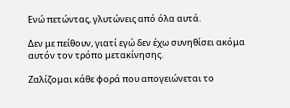Ενώ πετώντας, γλυτώνεις από όλα αυτά.

Δεν με πείθουν, γιατί εγώ δεν έχω συνηθίσει ακόμα αυτόν τον τρόπο μετακίνησης.

Ζαλίζομαι κάθε φορά που απογειώνεται το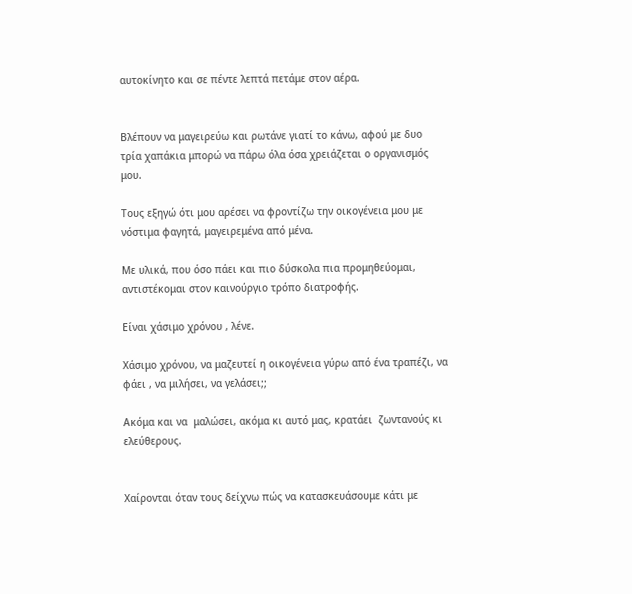αυτοκίνητο και σε πέντε λεπτά πετάμε στον αέρα.


Βλέπουν να μαγειρεύω και ρωτάνε γιατί το κάνω, αφού με δυο τρία χαπάκια μπορώ να πάρω όλα όσα χρειάζεται ο οργανισμός μου.

Τους εξηγώ ότι μου αρέσει να φροντίζω την οικογένεια μου με νόστιμα φαγητά, μαγειρεμένα από μένα.

Με υλικά, που όσο πάει και πιο δύσκολα πια προμηθεύομαι, αντιστέκομαι στον καινούργιο τρόπο διατροφής.

Είναι χάσιμο χρόνου , λένε.

Χάσιμο χρόνου, να μαζευτεί η οικογένεια γύρω από ένα τραπέζι, να φάει , να μιλήσει, να γελάσει;;

Ακόμα και να  μαλώσει, ακόμα κι αυτό μας, κρατάει  ζωντανούς κι ελεύθερους.


Χαίρονται όταν τους δείχνω πώς να κατασκευάσουμε κάτι με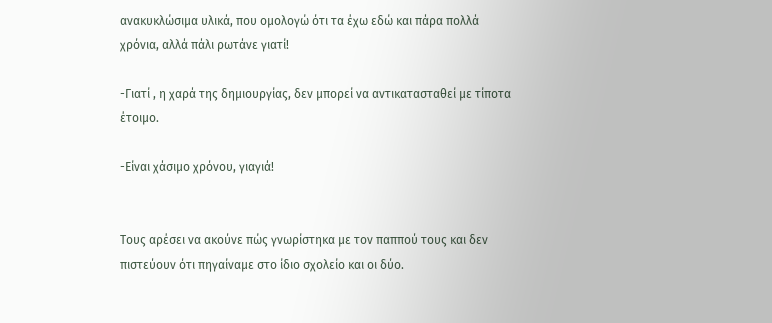ανακυκλώσιμα υλικά, που ομολογώ ότι τα έχω εδώ και πάρα πολλά χρόνια, αλλά πάλι ρωτάνε γιατί!

-Γιατί , η χαρά της δημιουργίας, δεν μπορεί να αντικατασταθεί με τίποτα έτοιμο.

-Είναι χάσιμο χρόνου, γιαγιά!


Τους αρέσει να ακούνε πώς γνωρίστηκα με τον παππού τους και δεν πιστεύουν ότι πηγαίναμε στο ίδιο σχολείο και οι δύο.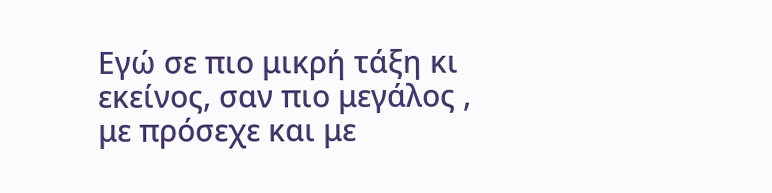Εγώ σε πιο μικρή τάξη κι εκείνος, σαν πιο μεγάλος , με πρόσεχε και με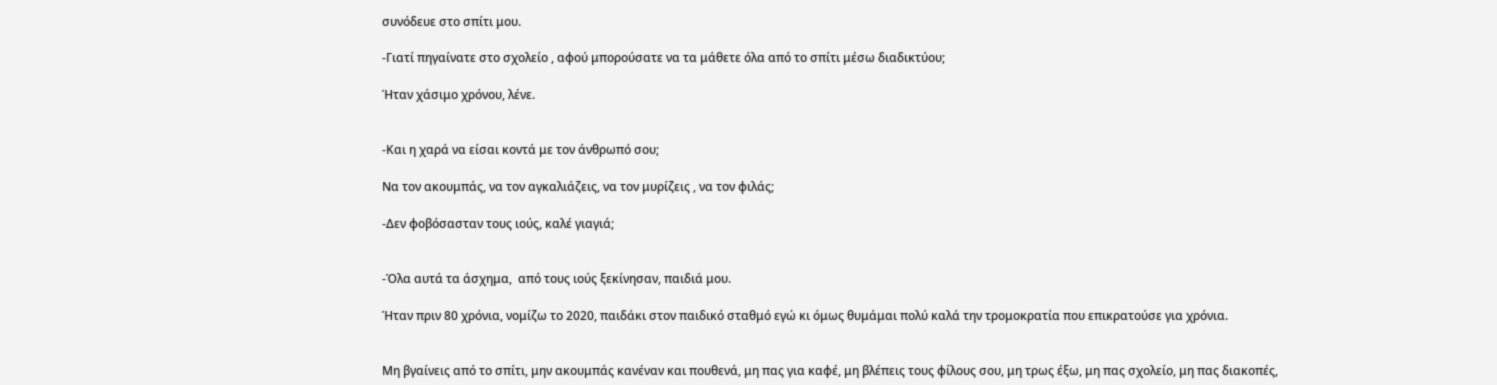συνόδευε στο σπίτι μου.

-Γιατί πηγαίνατε στο σχολείο , αφού μπορούσατε να τα μάθετε όλα από το σπίτι μέσω διαδικτύου;

Ήταν χάσιμο χρόνου, λένε.


-Και η χαρά να είσαι κοντά με τον άνθρωπό σου;

Να τον ακουμπάς, να τον αγκαλιάζεις, να τον μυρίζεις , να τον φιλάς;

-Δεν φοβόσασταν τους ιούς, καλέ γιαγιά;


-Όλα αυτά τα άσχημα,  από τους ιούς ξεκίνησαν, παιδιά μου.

Ήταν πριν 80 χρόνια, νομίζω το 2020, παιδάκι στον παιδικό σταθμό εγώ κι όμως θυμάμαι πολύ καλά την τρομοκρατία που επικρατούσε για χρόνια.


Μη βγαίνεις από το σπίτι, μην ακουμπάς κανέναν και πουθενά, μη πας για καφέ, μη βλέπεις τους φίλους σου, μη τρως έξω, μη πας σχολείο, μη πας διακοπές,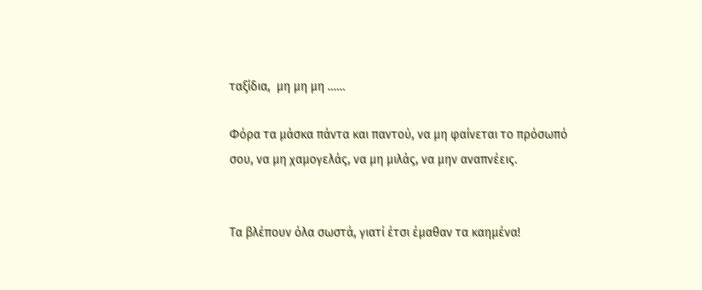ταξίδια,  μη μη μη ......

Φόρα τα μάσκα πάντα και παντού, να μη φαίνεται το πρόσωπό σου, να μη χαμογελάς, να μη μιλάς, να μην αναπνέεις.


Τα βλέπουν όλα σωστά, γιατί έτσι έμαθαν τα καημένα!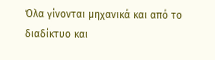Όλα γίνονται μηχανικά και από το διαδίκτυο και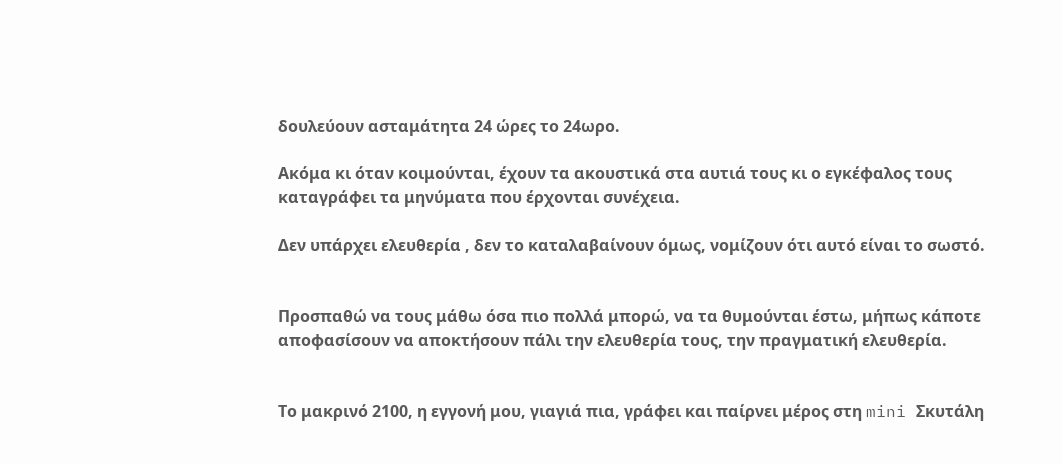δουλεύουν ασταμάτητα 24 ώρες το 24ωρο.

Ακόμα κι όταν κοιμούνται, έχουν τα ακουστικά στα αυτιά τους κι ο εγκέφαλος τους καταγράφει τα μηνύματα που έρχονται συνέχεια.

Δεν υπάρχει ελευθερία , δεν το καταλαβαίνουν όμως, νομίζουν ότι αυτό είναι το σωστό.


Προσπαθώ να τους μάθω όσα πιο πολλά μπορώ, να τα θυμούνται έστω, μήπως κάποτε αποφασίσουν να αποκτήσουν πάλι την ελευθερία τους, την πραγματική ελευθερία.


Το μακρινό 2100, η εγγονή μου, γιαγιά πια, γράφει και παίρνει μέρος στη mini Σκυτάλη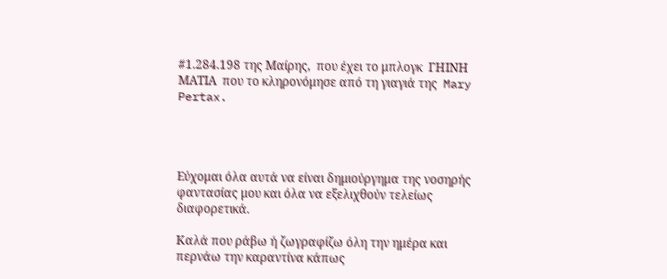#1.284.198 της Μαίρης,  που έχει το μπλογκ  ΓΗΙΝΗ ΜΑΤΙΑ  που το κληρονόμησε από τη γιαγιά της  Mary Pertax.




Εύχομαι όλα αυτά να είναι δημιούργημα της νοσηρής φαντασίας μου και όλα να εξελιχθούν τελείως διαφορετικά.

Καλά που ράβω ή ζωγραφίζω όλη την ημέρα και περνάω την καραντίνα κάπως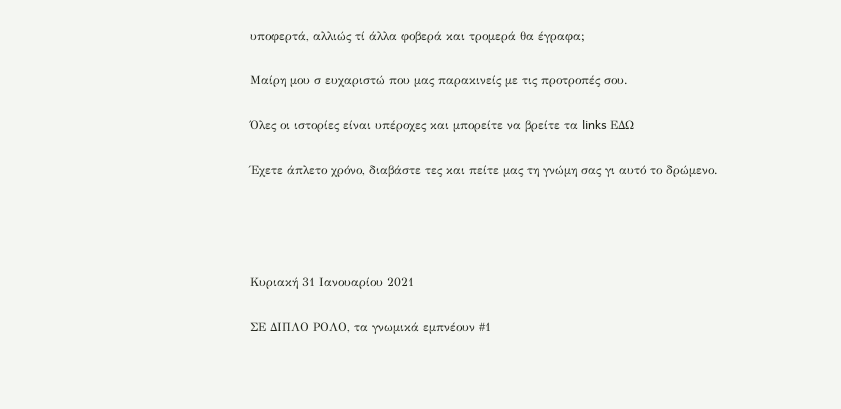υποφερτά, αλλιώς τί άλλα φοβερά και τρομερά θα έγραφα;

Μαίρη μου σ ευχαριστώ που μας παρακινείς με τις προτροπές σου.

Όλες οι ιστορίες είναι υπέροχες και μπορείτε να βρείτε τα links ΕΔΩ

Έχετε άπλετο χρόνο, διαβάστε τες και πείτε μας τη γνώμη σας γι αυτό το δρώμενο.




Κυριακή 31 Ιανουαρίου 2021

ΣΕ ΔΙΠΛΟ ΡΟΛΟ, τα γνωμικά εμπνέουν #1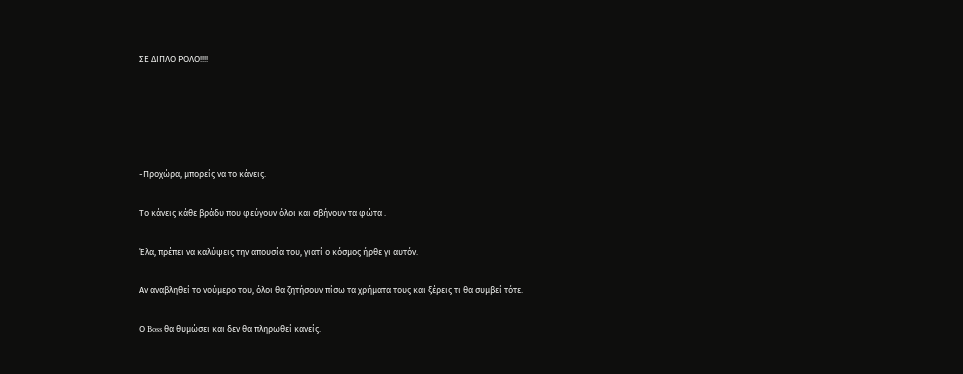ΣΕ ΔΙΠΛΟ ΡΟΛΟ!!!!





-Προχώρα, μπορείς να το κάνεις.

Το κάνεις κάθε βράδυ που φεύγουν όλοι και σβήνουν τα φώτα .

Έλα, πρέπει να καλύψεις την απουσία του, γιατί ο κόσμος ήρθε γι αυτόν.

Αν αναβληθεί το νούμερο του, όλοι θα ζητήσουν πίσω τα χρήματα τους και ξέρεις τι θα συμβεί τότε.

Ο Boss θα θυμώσει και δεν θα πληρωθεί κανείς.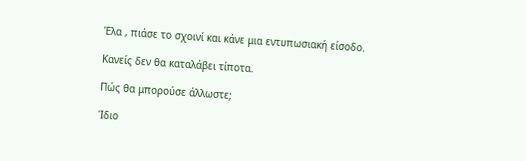Έλα , πιάσε το σχοινί και κάνε μια εντυπωσιακή είσοδο.

Κανείς δεν θα καταλάβει τίποτα.

Πώς θα μπορούσε άλλωστε;

Ίδιο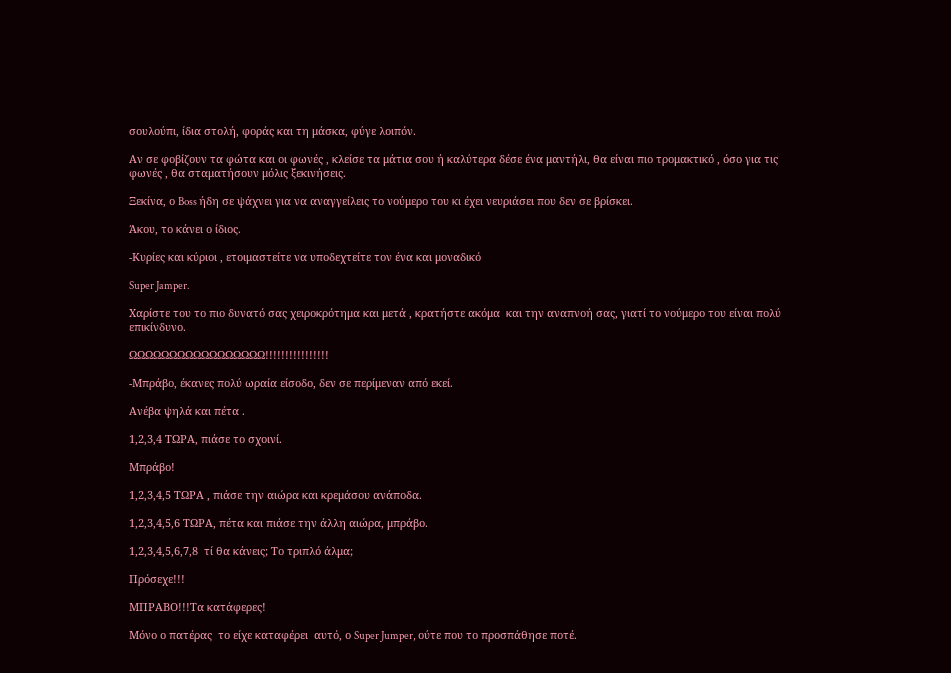σουλούπι, ίδια στολή, φοράς και τη μάσκα, φύγε λοιπόν.

Αν σε φοβίζουν τα φώτα και οι φωνές , κλείσε τα μάτια σου ή καλύτερα δέσε ένα μαντήλι, θα είναι πιο τρομακτικό , όσο για τις φωνές , θα σταματήσουν μόλις ξεκινήσεις.

Ξεκίνα, ο Boss ήδη σε ψάχνει για να αναγγείλεις το νούμερο του κι έχει νευριάσει που δεν σε βρίσκει.

Άκου, το κάνει ο ίδιος.

-Κυρίες και κύριοι , ετοιμαστείτε να υποδεχτείτε τον ένα και μοναδικό

Super Jamper.

Χαρίστε του το πιο δυνατό σας χειροκρότημα και μετά , κρατήστε ακόμα  και την αναπνοή σας, γιατί το νούμερο του είναι πολύ επικίνδυνο.

ΩΩΩΩΩΩΩΩΩΩΩΩΩΩΩΩΩ!!!!!!!!!!!!!!!!

-Μπράβο, έκανες πολύ ωραία είσοδο, δεν σε περίμεναν από εκεί.

Ανέβα ψηλά και πέτα .

1,2,3,4 ΤΩΡΑ, πιάσε το σχοινί.

Μπράβο!

1,2,3,4,5 ΤΩΡΑ , πιάσε την αιώρα και κρεμάσου ανάποδα.

1,2,3,4,5,6 ΤΩΡΑ, πέτα και πιάσε την άλλη αιώρα, μπράβο.

1,2,3,4,5,6,7,8  τί θα κάνεις; Το τριπλό άλμα;

Πρόσεχε!!!

ΜΠΡΑΒΟ!!!Τα κατάφερες!

Μόνο ο πατέρας  το είχε καταφέρει  αυτό, ο Super Jumper, ούτε που το προσπάθησε ποτέ.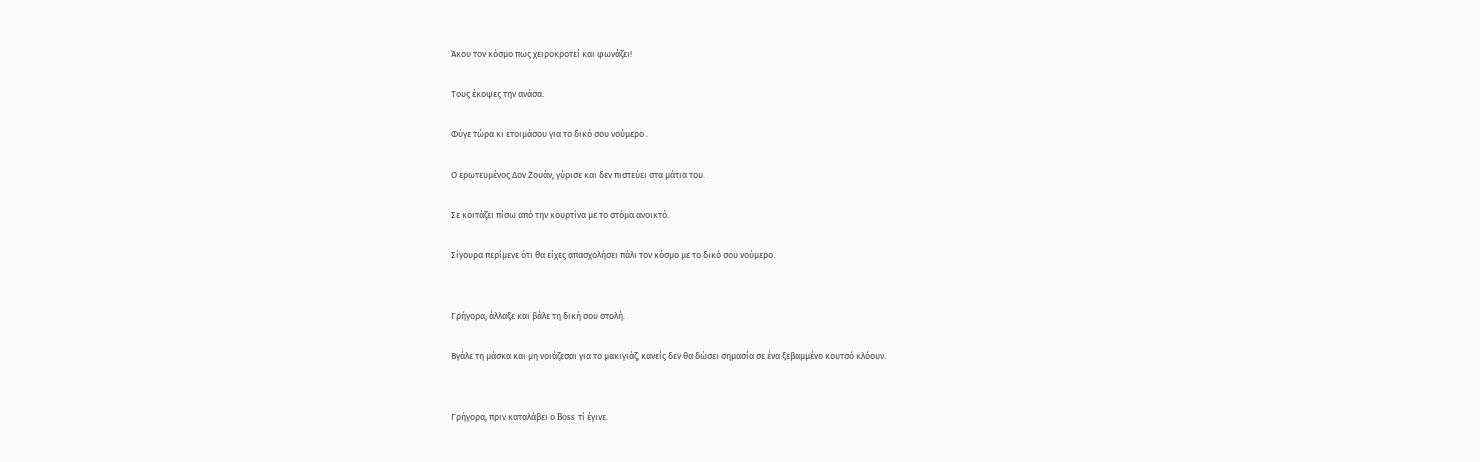Άκου τον κόσμο πως χειροκροτεί και φωνάζει!

Τους έκοψες την ανάσα.

Φύγε τώρα κι ετοιμάσου για το δικό σου νούμερο .

Ο ερωτευμένος Δον Ζουάν, γύρισε και δεν πιστεύει στα μάτια του.

Σε κοιτάζει πίσω από την κουρτίνα με το στόμα ανοικτό.

Σίγουρα περίμενε ότι θα είχες απασχολήσει πάλι τον κόσμο με το δικό σου νούμερο.


Γρήγορα, άλλαξε και βάλε τη δική σου στολή.

Βγάλε τη μάσκα και μη νοιάζεσαι για το μακιγιάζ, κανείς δεν θα δώσει σημασία σε ένα ξεβαμμένο κουτσό κλόουν.


Γρήγορα, πριν καταλάβει ο Boss τί έγινε.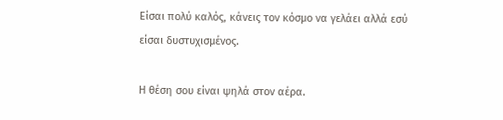Είσαι πολύ καλός, κάνεις τον κόσμο να γελάει αλλά εσύ είσαι δυστυχισμένος.

Η θέση σου είναι ψηλά στον αέρα.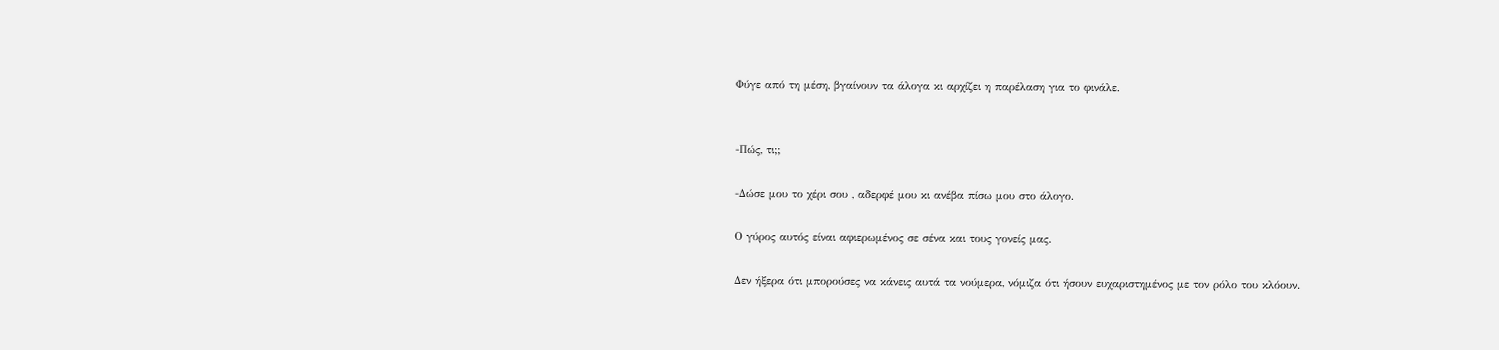Φύγε από τη μέση, βγαίνουν τα άλογα κι αρχίζει η παρέλαση για το φινάλε.


-Πώς, τι;;

-Δώσε μου το χέρι σου , αδερφέ μου κι ανέβα πίσω μου στο άλογο.

Ο γύρος αυτός είναι αφιερωμένος σε σένα και τους γονείς μας.

Δεν ήξερα ότι μπορούσες να κάνεις αυτά τα νούμερα, νόμιζα ότι ήσουν ευχαριστημένος με τον ρόλο του κλόουν.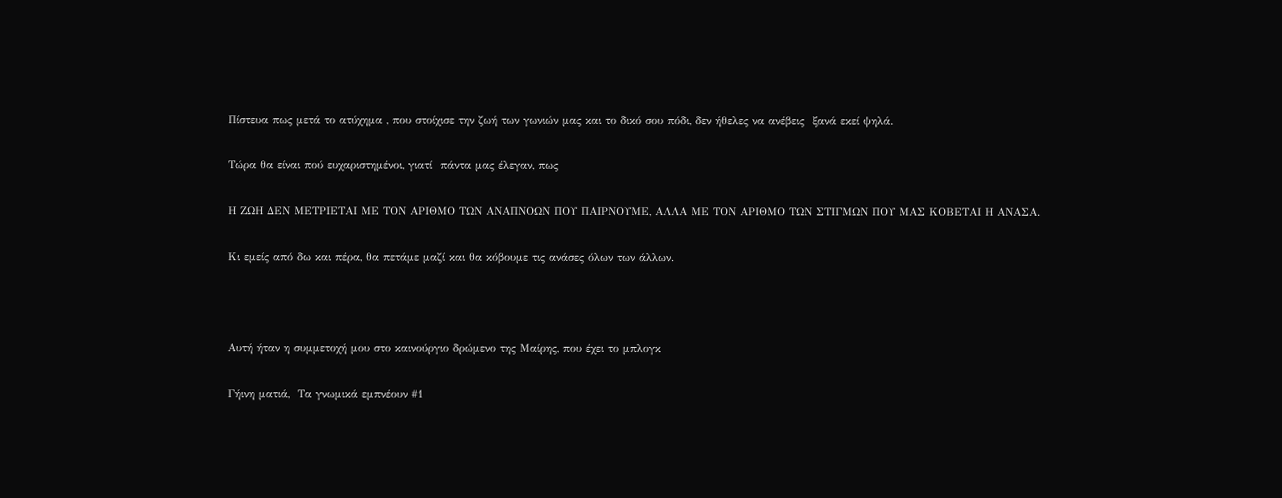Πίστευα πως μετά το ατύχημα , που στοίχισε την ζωή των γωνιών μας και το δικό σου πόδι, δεν ήθελες να ανέβεις  ξανά εκεί ψηλά.

Τώρα θα είναι πού ευχαριστημένοι, γιατί  πάντα μας έλεγαν, πως

Η ΖΩΗ ΔΕΝ ΜΕΤΡΙΕΤΑΙ ΜΕ ΤΟΝ ΑΡΙΘΜΟ ΤΩΝ ΑΝΑΠΝΟΩΝ ΠΟΥ ΠΑΙΡΝΟΥΜΕ, ΑΛΛΑ ΜΕ ΤΟΝ ΑΡΙΘΜΟ ΤΩΝ ΣΤΙΓΜΩΝ ΠΟΥ ΜΑΣ ΚΟΒΕΤΑΙ Η ΑΝΑΣΑ.

Κι εμείς από δω και πέρα, θα πετάμε μαζί και θα κόβουμε τις ανάσες όλων των άλλων.



Αυτή ήταν η συμμετοχή μου στο καινούργιο δρώμενο της Μαίρης, που έχει το μπλογκ

Γήινη ματιά,  Τα γνωμικά εμπνέουν #1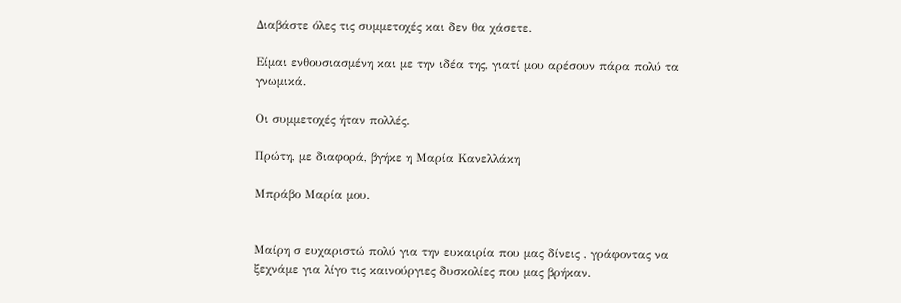Διαβάστε όλες τις συμμετοχές και δεν θα χάσετε.

Είμαι ενθουσιασμένη και με την ιδέα της, γιατί μου αρέσουν πάρα πολύ τα γνωμικά.

Οι συμμετοχές ήταν πολλές.

Πρώτη, με διαφορά, βγήκε η Μαρία Κανελλάκη

Μπράβο Μαρία μου.


Μαίρη σ ευχαριστώ πολύ για την ευκαιρία που μας δίνεις , γράφοντας να ξεχνάμε για λίγο τις καινούργιες δυσκολίες που μας βρήκαν.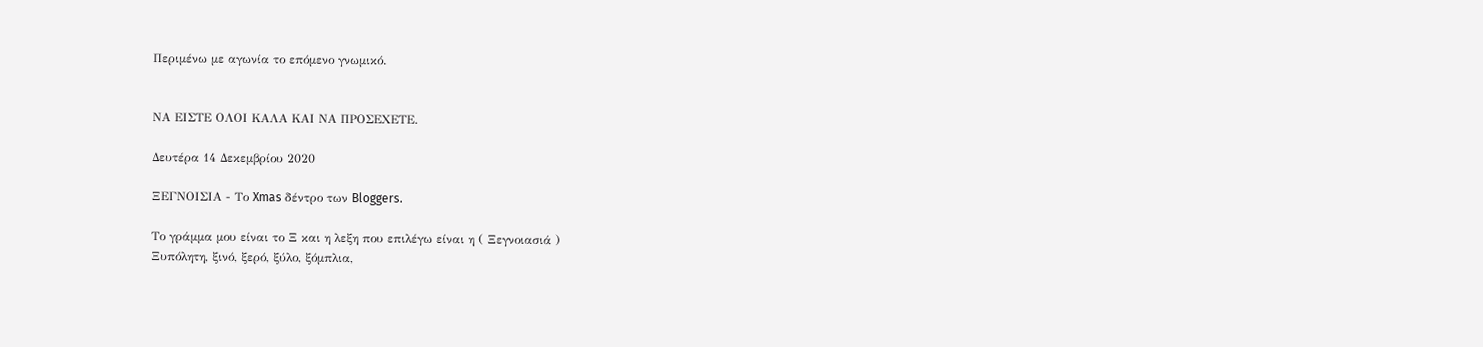Περιμένω με αγωνία το επόμενο γνωμικό.


ΝΑ ΕΙΣΤΕ ΟΛΟΙ ΚΑΛΑ ΚΑΙ ΝΑ ΠΡΟΣΕΧΕΤΕ.

Δευτέρα 14 Δεκεμβρίου 2020

ΞΕΓΝΟΙΣΙΑ - Το Xmas δέντρο των Bloggers.

Το γράμμα μου είναι το Ξ και η λεξη που επιλέγω είναι η ( Ξεγνοιασιά )
Ξυπόλητη, ξινό, ξερό, ξύλο, ξόμπλια,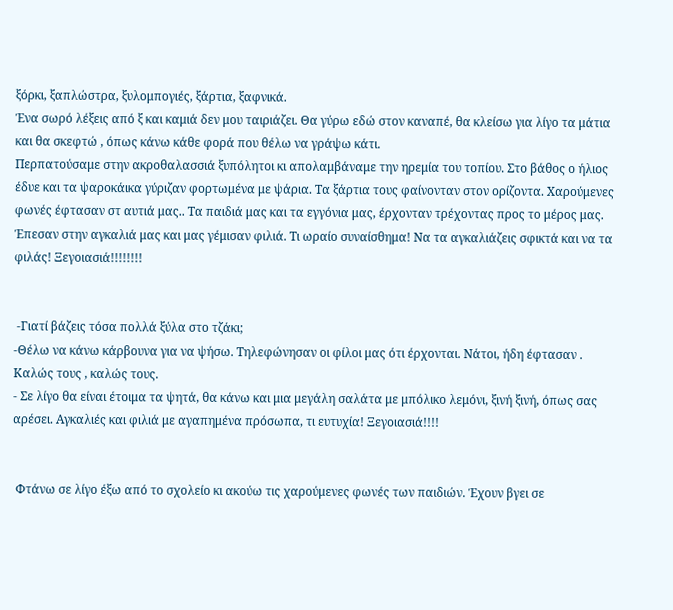ξόρκι, ξαπλώστρα, ξυλομπογιές, ξάρτια, ξαφνικά.
Ένα σωρό λέξεις από ξ και καμιά δεν μου ταιριάζει. Θα γύρω εδώ στον καναπέ, θα κλείσω για λίγο τα μάτια και θα σκεφτώ , όπως κάνω κάθε φορά που θέλω να γράψω κάτι.
Περπατούσαμε στην ακροθαλασσιά ξυπόλητοι κι απολαμβάναμε την ηρεμία του τοπίου. Στο βάθος ο ήλιος έδυε και τα ψαροκάικα γύριζαν φορτωμένα με ψάρια. Τα ξάρτια τους φαίνονταν στον ορίζοντα. Χαρούμενες φωνές έφτασαν στ αυτιά μας.. Τα παιδιά μας και τα εγγόνια μας, έρχονταν τρέχοντας προς το μέρος μας. Έπεσαν στην αγκαλιά μας και μας γέμισαν φιλιά. Τι ωραίο συναίσθημα! Να τα αγκαλιάζεις σφικτά και να τα φιλάς! Ξεγοιασιά!!!!!!!!


 -Γιατί βάζεις τόσα πολλά ξύλα στο τζάκι;
-Θέλω να κάνω κάρβουνα για να ψήσω. Τηλεφώνησαν οι φίλοι μας ότι έρχονται. Νάτοι, ήδη έφτασαν . Καλώς τους , καλώς τους.
- Σε λίγο θα είναι έτοιμα τα ψητά, θα κάνω και μια μεγάλη σαλάτα με μπόλικο λεμόνι, ξινή ξινή, όπως σας αρέσει. Αγκαλιές και φιλιά με αγαπημένα πρόσωπα, τι ευτυχία! Ξεγοιασιά!!!!


 Φτάνω σε λίγο έξω από το σχολείο κι ακούω τις χαρούμενες φωνές των παιδιών. Έχουν βγει σε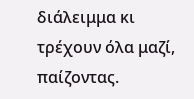διάλειμμα κι τρέχουν όλα μαζί, παίζοντας.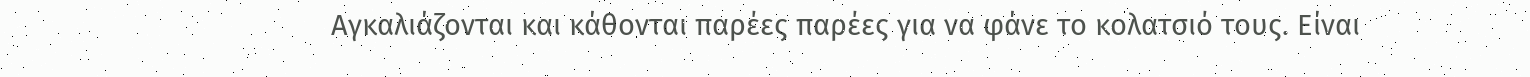Αγκαλιάζονται και κάθονται παρέες παρέες για να φάνε το κολατσιό τους. Είναι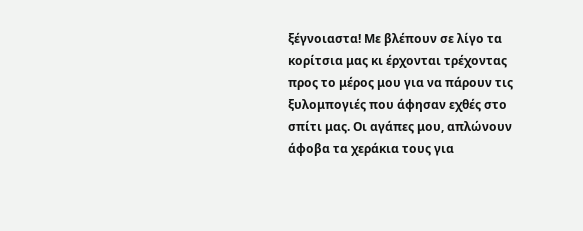ξέγνοιαστα! Με βλέπουν σε λίγο τα κορίτσια μας κι έρχονται τρέχοντας προς το μέρος μου για να πάρουν τις ξυλομπογιές που άφησαν εχθές στο σπίτι μας. Οι αγάπες μου, απλώνουν άφοβα τα χεράκια τους για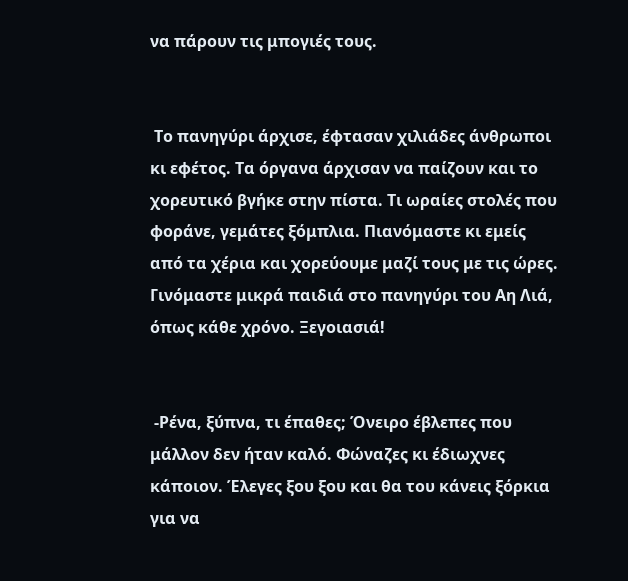να πάρουν τις μπογιές τους.


 Το πανηγύρι άρχισε, έφτασαν χιλιάδες άνθρωποι κι εφέτος. Τα όργανα άρχισαν να παίζουν και το χορευτικό βγήκε στην πίστα. Τι ωραίες στολές που φοράνε, γεμάτες ξόμπλια. Πιανόμαστε κι εμείς από τα χέρια και χορεύουμε μαζί τους με τις ώρες. Γινόμαστε μικρά παιδιά στο πανηγύρι του Αη Λιά, όπως κάθε χρόνο. Ξεγοιασιά!


 -Ρένα, ξύπνα, τι έπαθες; Όνειρο έβλεπες που μάλλον δεν ήταν καλό. Φώναζες κι έδιωχνες κάποιον. Έλεγες ξου ξου και θα του κάνεις ξόρκια για να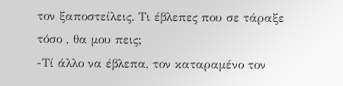τον ξαποστείλεις. Τι έβλεπες που σε τάραξε τόσο , θα μου πεις;
-Τί άλλο να έβλεπα, τον καταραμένο τον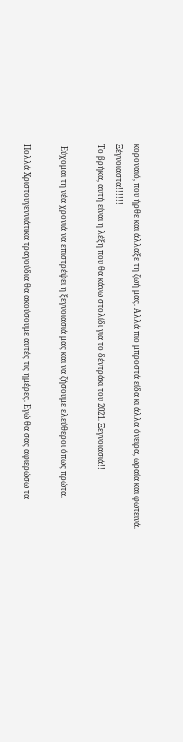κοροναιό, που ήρθε και άλλαξε τη ζωή μας. Αλλά πιο μπροστά είδα κι άλλα όνειρα, ωραία και φωτεινά. Ξέγνοιαστα!!!!!!
Το βρήκα, αυτή είναι η λέξη που θα κάνω στολίδι για το δέντράκι του 2021. Ξεγνοιασιά!!

 Εύχομαι τη νέα χρονιά να επιστρέψει η ξεγνοιασιά μας και να ζήσουμε ελεύθεροι όπως πρώτα.

Πολλά Χριστουγεννιάτικα τραγούδια θα ακούσουμε αυτές τις ημέρες. Εγώ θα σας αφιερώσω τα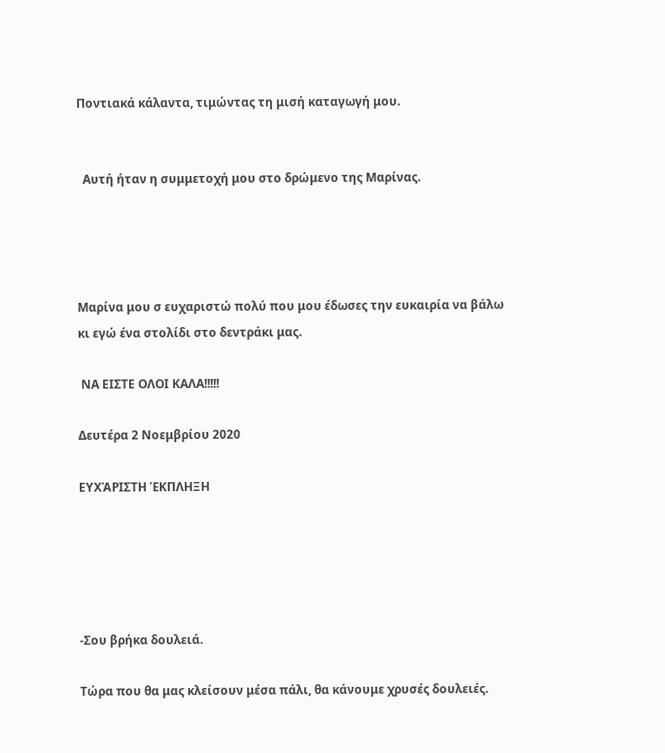Ποντιακά κάλαντα, τιμώντας τη μισή καταγωγή μου.


  Αυτή ήταν η συμμετοχή μου στο δρώμενο της Μαρίνας.




Μαρίνα μου σ ευχαριστώ πολύ που μου έδωσες την ευκαιρία να βάλω κι εγώ ένα στολίδι στο δεντράκι μας.

 ΝΑ ΕΙΣΤΕ ΟΛΟΙ ΚΑΛΑ!!!!!

Δευτέρα 2 Νοεμβρίου 2020

ΕΥΧΆΡΙΣΤΗ ΈΚΠΛΗΞΗ





-Σου βρήκα δουλειά.

Τώρα που θα μας κλείσουν μέσα πάλι, θα κάνουμε χρυσές δουλειές.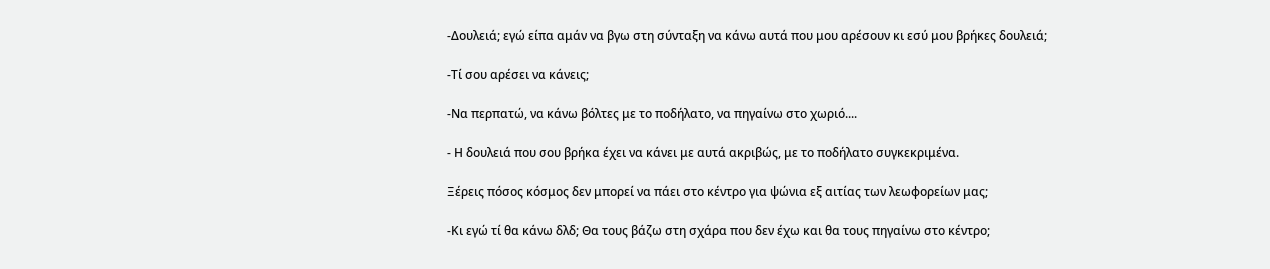-Δουλειά; εγώ είπα αμάν να βγω στη σύνταξη να κάνω αυτά που μου αρέσουν κι εσύ μου βρήκες δουλειά;

-Τί σου αρέσει να κάνεις;

-Να περπατώ, να κάνω βόλτες με το ποδήλατο, να πηγαίνω στο χωριό....

- Η δουλειά που σου βρήκα έχει να κάνει με αυτά ακριβώς, με το ποδήλατο συγκεκριμένα.

Ξέρεις πόσος κόσμος δεν μπορεί να πάει στο κέντρο για ψώνια εξ αιτίας των λεωφορείων μας;

-Κι εγώ τί θα κάνω δλδ; Θα τους βάζω στη σχάρα που δεν έχω και θα τους πηγαίνω στο κέντρο;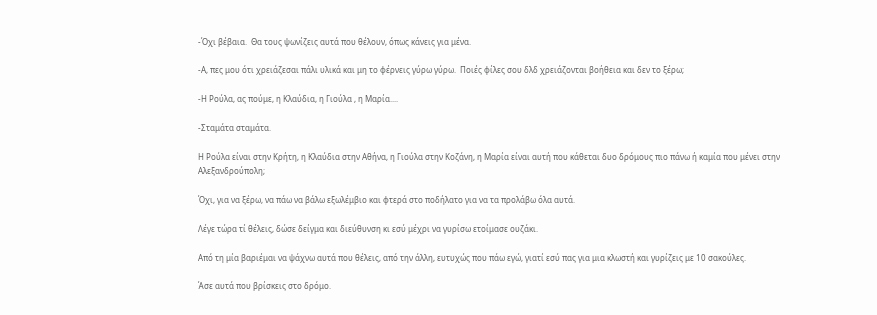-Όχι βέβαια.  Θα τους ψωνίζεις αυτά που θέλουν, όπως κάνεις για μένα.

-Α, πες μου ότι χρειάζεσαι πάλι υλικά και μη το φέρνεις γύρω γύρω.  Ποιές φίλες σου δλδ χρειάζονται βοήθεια και δεν το ξέρω;

-Η Ρούλα, ας πούμε, η Κλαύδια, η Γιούλα , η Μαρία....

-Σταμάτα σταμάτα.

Η Ρούλα είναι στην Κρήτη, η Κλαύδια στην Αθήνα, η Γιούλα στην Κοζάνη, η Μαρία είναι αυτή που κάθεται δυο δρόμους πιο πάνω ή καμία που μένει στην Αλεξανδρούπολη;

Όχι, για να ξέρω, να πάω να βάλω εξωλέμβιο και φτερά στο ποδήλατο για να τα προλάβω όλα αυτά.

Λέγε τώρα τί θέλεις, δώσε δείγμα και διεύθυνση κι εσύ μέχρι να γυρίσω ετοίμασε ουζάκι.

Από τη μία βαριέμαι να ψάχνω αυτά που θέλεις, από την άλλη, ευτυχώς που πάω εγώ, γιατί εσύ πας για μια κλωστή και γυρίζεις με 10 σακούλες.

Άσε αυτά που βρίσκεις στο δρόμο.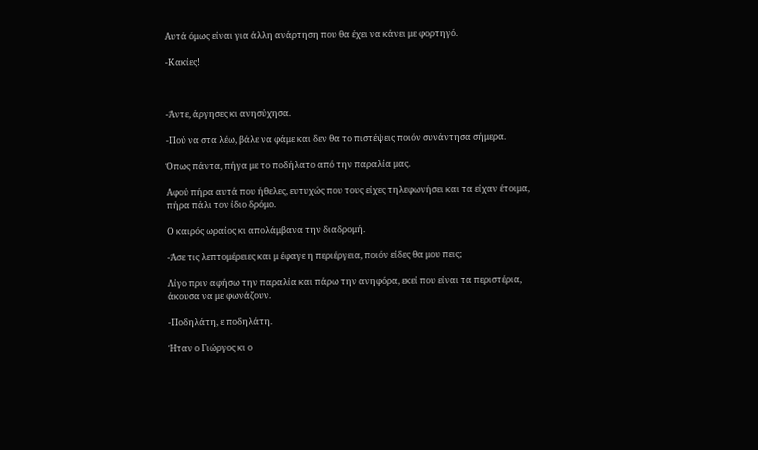Αυτά όμως είναι για άλλη ανάρτηση που θα έχει να κάνει με φορτηγό.

-Κακίες!



-Άντε, άργησες κι ανησύχησα.

-Πού να στα λέω, βάλε να φάμε και δεν θα το πιστέψεις ποιόν συνάντησα σήμερα.

Όπως πάντα, πήγα με το ποδήλατο από την παραλία μας.

Αφού πήρα αυτά που ήθελες, ευτυχώς που τους είχες τηλεφωνήσει και τα είχαν έτοιμα, πήρα πάλι τον ίδιο δρόμο.

Ο καιρός ωραίος κι απολάμβανα την διαδρομή.

-Άσε τις λεπτομέρειες και μ έφαγε η περιέργεια, ποιόν είδες θα μου πεις;

Λίγο πριν αφήσω την παραλία και πάρω την ανηφόρα, εκεί που είναι τα περιστέρια, άκουσα να με φωνάζουν.

-Ποδηλάτη, ε ποδηλάτη.

Ήταν ο Γιώργος κι ο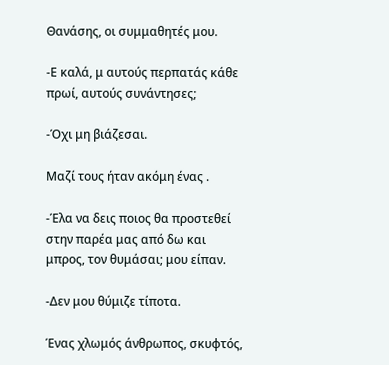Θανάσης, οι συμμαθητές μου.

-Ε καλά, μ αυτούς περπατάς κάθε πρωί, αυτούς συνάντησες;

-Όχι μη βιάζεσαι.

Μαζί τους ήταν ακόμη ένας .

-Έλα να δεις ποιος θα προστεθεί στην παρέα μας από δω και μπρος, τον θυμάσαι; μου είπαν.

-Δεν μου θύμιζε τίποτα.

Ένας χλωμός άνθρωπος, σκυφτός,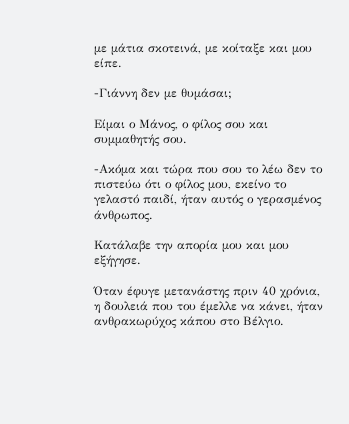με μάτια σκοτεινά, με κοίταξε και μου είπε.

-Γιάννη δεν με θυμάσαι;

Είμαι ο Μάνος, ο φίλος σου και συμμαθητής σου.

-Ακόμα και τώρα που σου το λέω δεν το πιστεύω ότι ο φίλος μου, εκείνο το γελαστό παιδί, ήταν αυτός ο γερασμένος άνθρωπος.

Κατάλαβε την απορία μου και μου εξήγησε.

Όταν έφυγε μετανάστης πριν 40 χρόνια, η δουλειά που του έμελλε να κάνει, ήταν ανθρακωρύχος κάπου στο Βέλγιο.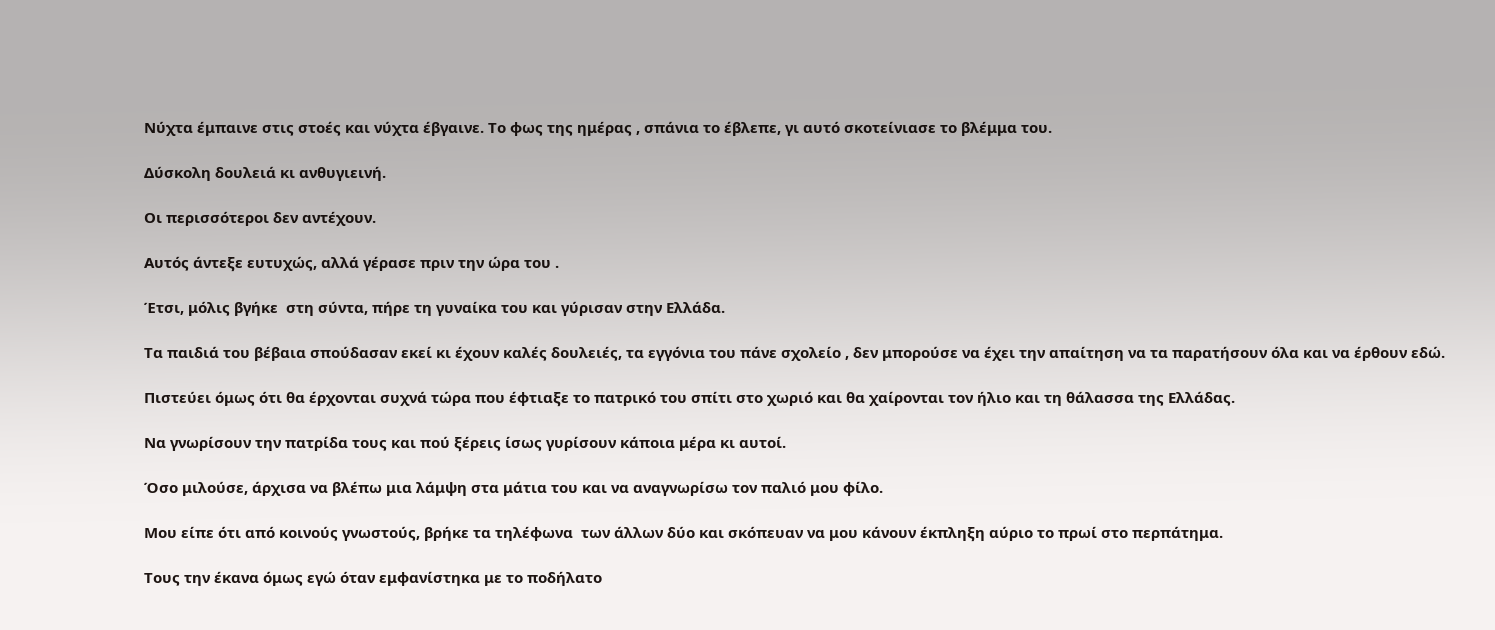Νύχτα έμπαινε στις στοές και νύχτα έβγαινε. Το φως της ημέρας , σπάνια το έβλεπε, γι αυτό σκοτείνιασε το βλέμμα του.

Δύσκολη δουλειά κι ανθυγιεινή.

Οι περισσότεροι δεν αντέχουν.

Αυτός άντεξε ευτυχώς, αλλά γέρασε πριν την ώρα του .

Έτσι, μόλις βγήκε  στη σύντα, πήρε τη γυναίκα του και γύρισαν στην Ελλάδα.

Τα παιδιά του βέβαια σπούδασαν εκεί κι έχουν καλές δουλειές, τα εγγόνια του πάνε σχολείο , δεν μπορούσε να έχει την απαίτηση να τα παρατήσουν όλα και να έρθουν εδώ.

Πιστεύει όμως ότι θα έρχονται συχνά τώρα που έφτιαξε το πατρικό του σπίτι στο χωριό και θα χαίρονται τον ήλιο και τη θάλασσα της Ελλάδας.

Να γνωρίσουν την πατρίδα τους και πού ξέρεις ίσως γυρίσουν κάποια μέρα κι αυτοί.

Όσο μιλούσε, άρχισα να βλέπω μια λάμψη στα μάτια του και να αναγνωρίσω τον παλιό μου φίλο.

Μου είπε ότι από κοινούς γνωστούς, βρήκε τα τηλέφωνα  των άλλων δύο και σκόπευαν να μου κάνουν έκπληξη αύριο το πρωί στο περπάτημα.

Τους την έκανα όμως εγώ όταν εμφανίστηκα με το ποδήλατο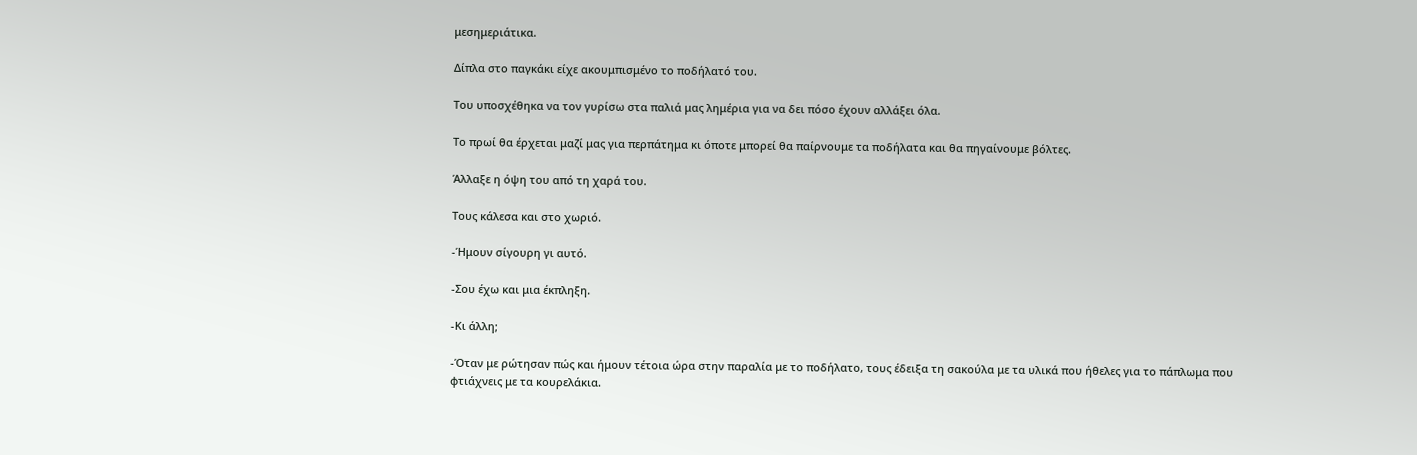μεσημεριάτικα.

Δίπλα στο παγκάκι είχε ακουμπισμένο το ποδήλατό του.

Του υποσχέθηκα να τον γυρίσω στα παλιά μας λημέρια για να δει πόσο έχουν αλλάξει όλα.

Το πρωί θα έρχεται μαζί μας για περπάτημα κι όποτε μπορεί θα παίρνουμε τα ποδήλατα και θα πηγαίνουμε βόλτες.

Άλλαξε η όψη του από τη χαρά του.

Τους κάλεσα και στο χωριό.

-Ήμουν σίγουρη γι αυτό.

-Σου έχω και μια έκπληξη.

-Κι άλλη;

-Όταν με ρώτησαν πώς και ήμουν τέτοια ώρα στην παραλία με το ποδήλατο, τους έδειξα τη σακούλα με τα υλικά που ήθελες για το πάπλωμα που φτιάχνεις με τα κουρελάκια.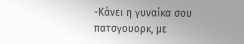-Κάνει η γυναίκα σου πατσγουορκ, με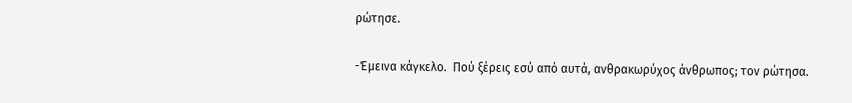ρώτησε.

-Έμεινα κάγκελο.  Πού ξέρεις εσύ από αυτά, ανθρακωρύχος άνθρωπος; τον ρώτησα.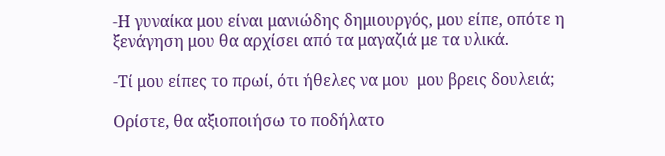-Η γυναίκα μου είναι μανιώδης δημιουργός, μου είπε, οπότε η ξενάγηση μου θα αρχίσει από τα μαγαζιά με τα υλικά.

-Τί μου είπες το πρωί, ότι ήθελες να μου  μου βρεις δουλειά;

Ορίστε, θα αξιοποιήσω το ποδήλατο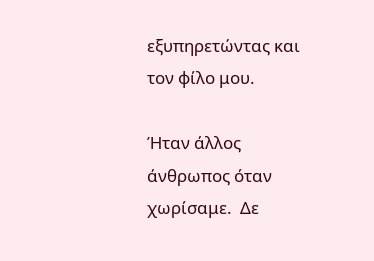εξυπηρετώντας και τον φίλο μου.

Ήταν άλλος άνθρωπος όταν χωρίσαμε.  Δε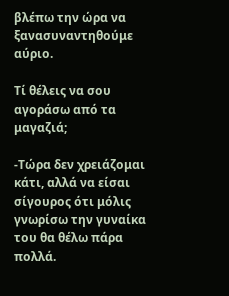βλέπω την ώρα να ξανασυναντηθούμε αύριο.

Τί θέλεις να σου αγοράσω από τα μαγαζιά;

-Τώρα δεν χρειάζομαι κάτι, αλλά να είσαι σίγουρος ότι μόλις γνωρίσω την γυναίκα του θα θέλω πάρα πολλά.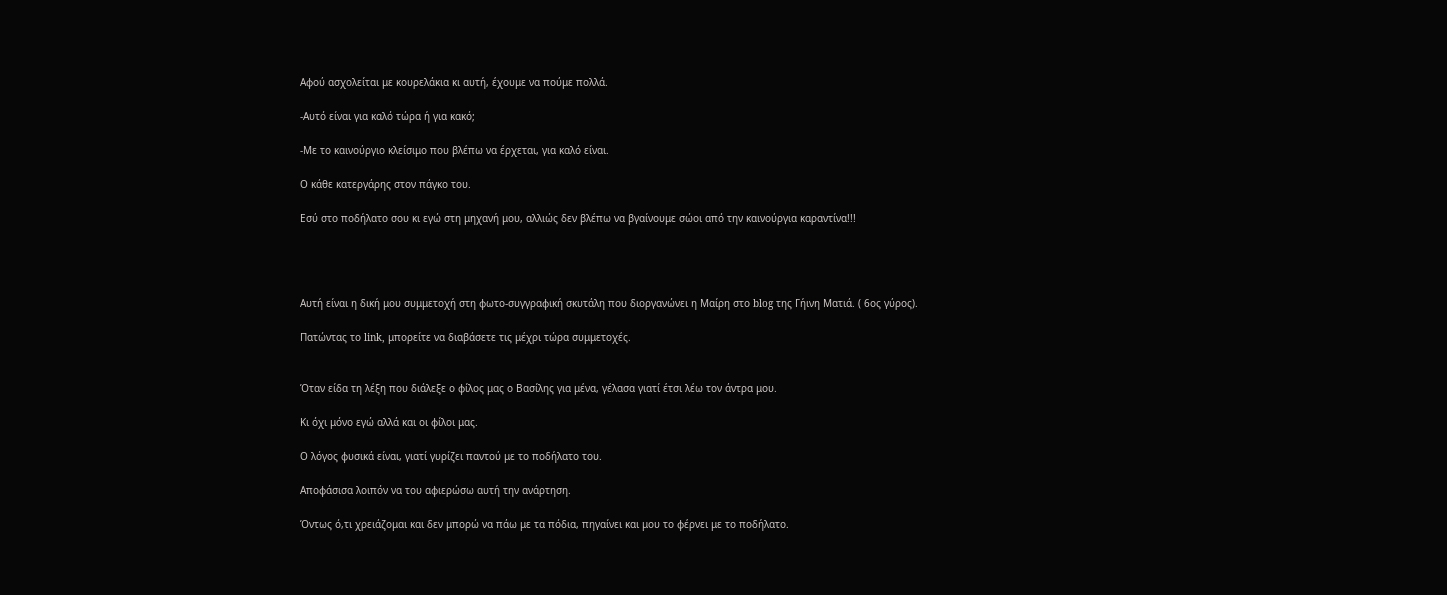Αφού ασχολείται με κουρελάκια κι αυτή, έχουμε να πούμε πολλά.

-Αυτό είναι για καλό τώρα ή για κακό;

-Με το καινούργιο κλείσιμο που βλέπω να έρχεται, για καλό είναι.

Ο κάθε κατεργάρης στον πάγκο του.

Εσύ στο ποδήλατο σου κι εγώ στη μηχανή μου, αλλιώς δεν βλέπω να βγαίνουμε σώοι από την καινούργια καραντίνα!!!




Αυτή είναι η δική μου συμμετοχή στη φωτο-συγγραφική σκυτάλη που διοργανώνει η Μαίρη στο blog της Γήινη Ματιά. ( 6ος γύρος).

Πατώντας το link, μπορείτε να διαβάσετε τις μέχρι τώρα συμμετοχές.


Όταν είδα τη λέξη που διάλεξε ο φίλος μας ο Βασίλης για μένα, γέλασα γιατί έτσι λέω τον άντρα μου.

Κι όχι μόνο εγώ αλλά και οι φίλοι μας.

Ο λόγος φυσικά είναι, γιατί γυρίζει παντού με το ποδήλατο του.

Αποφάσισα λοιπόν να του αφιερώσω αυτή την ανάρτηση.

Όντως ό,τι χρειάζομαι και δεν μπορώ να πάω με τα πόδια, πηγαίνει και μου το φέρνει με το ποδήλατο.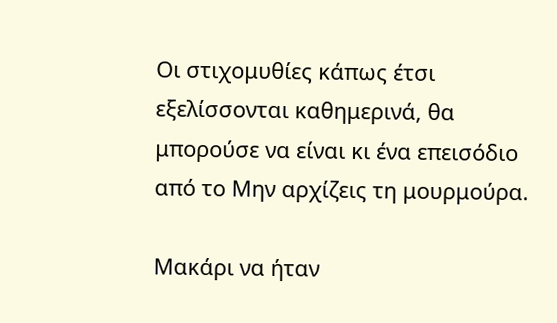Οι στιχομυθίες κάπως έτσι εξελίσσονται καθημερινά, θα μπορούσε να είναι κι ένα επεισόδιο από το Μην αρχίζεις τη μουρμούρα.

Μακάρι να ήταν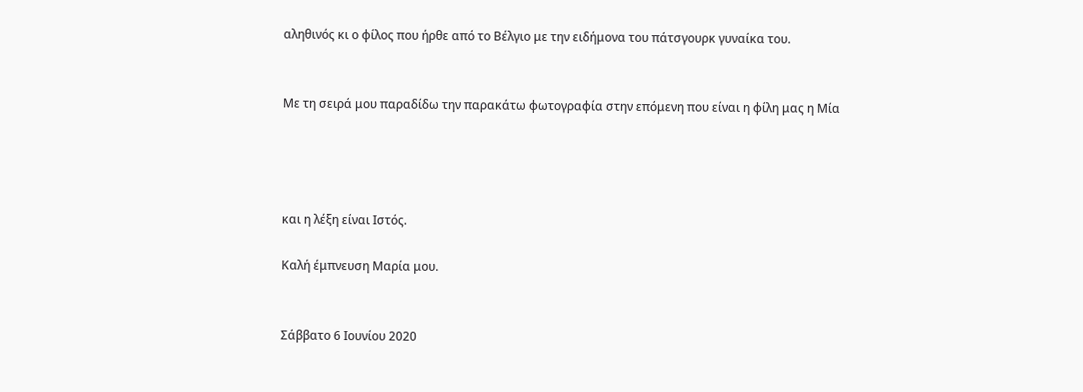αληθινός κι ο φίλος που ήρθε από το Βέλγιο με την ειδήμονα του πάτσγουρκ γυναίκα του.


Με τη σειρά μου παραδίδω την παρακάτω φωτογραφία στην επόμενη που είναι η φίλη μας η Μία




και η λέξη είναι Ιστός.

Καλή έμπνευση Μαρία μου.


Σάββατο 6 Ιουνίου 2020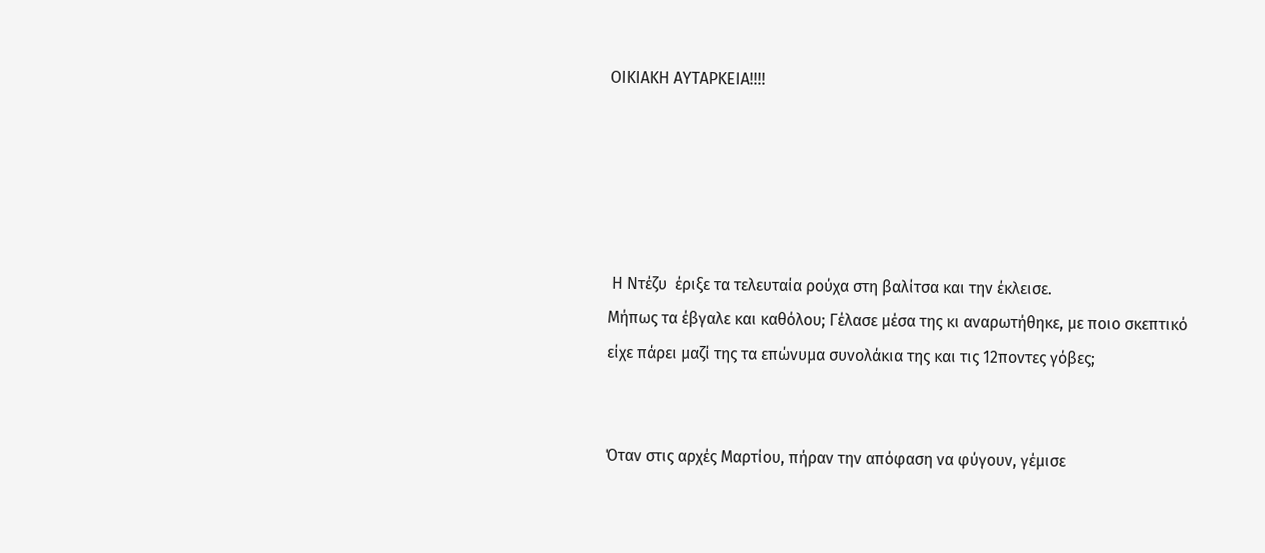ΟΙΚΙΑΚΗ ΑΥΤΑΡΚΕΙΑ!!!!





 Η Ντέζυ  έριξε τα τελευταία ρούχα στη βαλίτσα και την έκλεισε.
Μήπως τα έβγαλε και καθόλου; Γέλασε μέσα της κι αναρωτήθηκε, με ποιο σκεπτικό είχε πάρει μαζί της τα επώνυμα συνολάκια της και τις 12ποντες γόβες;


Όταν στις αρχές Μαρτίου, πήραν την απόφαση να φύγουν, γέμισε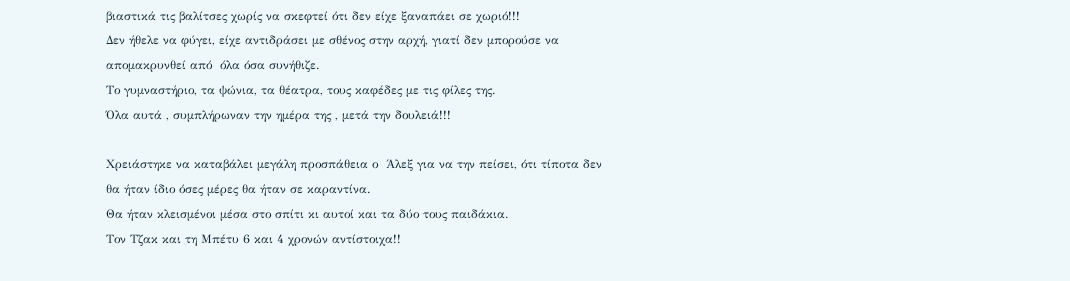βιαστικά τις βαλίτσες χωρίς να σκεφτεί ότι δεν είχε ξαναπάει σε χωριό!!!
Δεν ήθελε να φύγει, είχε αντιδράσει με σθένος στην αρχή, γιατί δεν μπορούσε να απομακρυνθεί από  όλα όσα συνήθιζε.
Το γυμναστήριο, τα ψώνια, τα θέατρα, τους καφέδες με τις φίλες της.
Όλα αυτά , συμπλήρωναν την ημέρα της , μετά την δουλειά!!!

Χρειάστηκε να καταβάλει μεγάλη προσπάθεια ο  Άλεξ για να την πείσει, ότι τίποτα δεν θα ήταν ίδιο όσες μέρες θα ήταν σε καραντίνα.
Θα ήταν κλεισμένοι μέσα στο σπίτι κι αυτοί και τα δύο τους παιδάκια.
Τον Τζακ και τη Μπέτυ 6 και 4 χρονών αντίστοιχα!!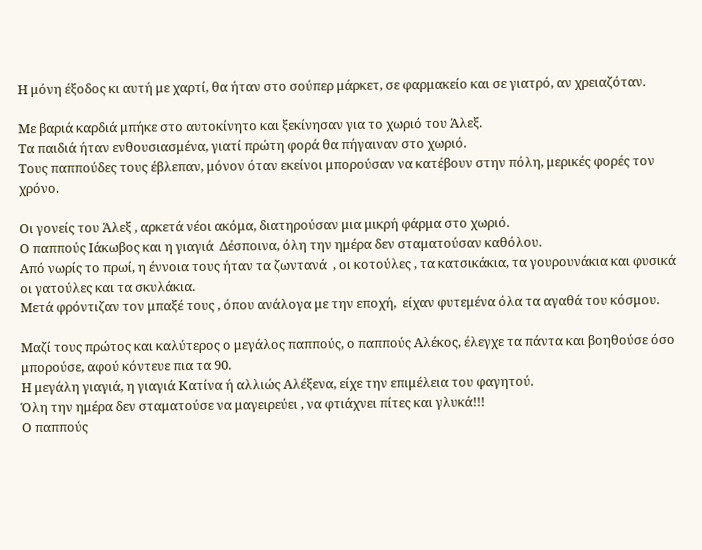Η μόνη έξοδος κι αυτή με χαρτί, θα ήταν στο σούπερ μάρκετ, σε φαρμακείο και σε γιατρό, αν χρειαζόταν.

Με βαριά καρδιά μπήκε στο αυτοκίνητο και ξεκίνησαν για το χωριό του Άλεξ.
Τα παιδιά ήταν ενθουσιασμένα, γιατί πρώτη φορά θα πήγαιναν στο χωριό.
Τους παππούδες τους έβλεπαν, μόνον όταν εκείνοι μπορούσαν να κατέβουν στην πόλη, μερικές φορές τον χρόνο.

Οι γονείς του Άλεξ , αρκετά νέοι ακόμα, διατηρούσαν μια μικρή φάρμα στο χωριό.
Ο παππούς Ιάκωβος και η γιαγιά  Δέσποινα, όλη την ημέρα δεν σταματούσαν καθόλου.
Από νωρίς το πρωί, η έννοια τους ήταν τα ζωντανά  , οι κοτούλες , τα κατσικάκια, τα γουρουνάκια και φυσικά οι γατούλες και τα σκυλάκια.
Μετά φρόντιζαν τον μπαξέ τους , όπου ανάλογα με την εποχή,  είχαν φυτεμένα όλα τα αγαθά του κόσμου.

Μαζί τους πρώτος και καλύτερος ο μεγάλος παππούς, ο παππούς Αλέκος, έλεγχε τα πάντα και βοηθούσε όσο μπορούσε, αφού κόντευε πια τα 90.
Η μεγάλη γιαγιά, η γιαγιά Κατίνα ή αλλιώς Αλέξενα, είχε την επιμέλεια του φαγητού.
Όλη την ημέρα δεν σταματούσε να μαγειρεύει , να φτιάχνει πίτες και γλυκά!!!
Ο παππούς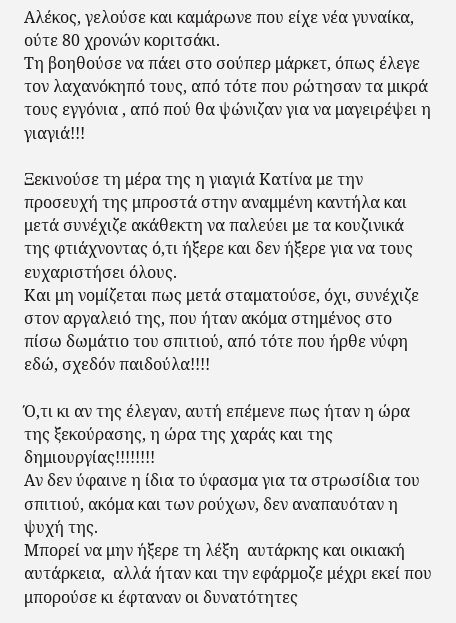Αλέκος, γελούσε και καμάρωνε που είχε νέα γυναίκα, ούτε 80 χρονών κοριτσάκι.
Τη βοηθούσε να πάει στο σούπερ μάρκετ, όπως έλεγε τον λαχανόκηπό τους, από τότε που ρώτησαν τα μικρά τους εγγόνια , από πού θα ψώνιζαν για να μαγειρέψει η γιαγιά!!!

Ξεκινούσε τη μέρα της η γιαγιά Κατίνα με την προσευχή της μπροστά στην αναμμένη καντήλα και μετά συνέχιζε ακάθεκτη να παλεύει με τα κουζινικά της φτιάχνοντας ό,τι ήξερε και δεν ήξερε για να τους ευχαριστήσει όλους.
Και μη νομίζεται πως μετά σταματούσε, όχι, συνέχιζε στον αργαλειό της, που ήταν ακόμα στημένος στο πίσω δωμάτιο του σπιτιού, από τότε που ήρθε νύφη εδώ, σχεδόν παιδούλα!!!!

Ό,τι κι αν της έλεγαν, αυτή επέμενε πως ήταν η ώρα της ξεκούρασης, η ώρα της χαράς και της δημιουργίας!!!!!!!!
Αν δεν ύφαινε η ίδια το ύφασμα για τα στρωσίδια του σπιτιού, ακόμα και των ρούχων, δεν αναπαυόταν η ψυχή της.
Μπορεί να μην ήξερε τη λέξη  αυτάρκης και οικιακή αυτάρκεια,  αλλά ήταν και την εφάρμοζε μέχρι εκεί που μπορούσε κι έφταναν οι δυνατότητες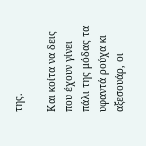της.

Και κοίτα να δεις που έχουν γίνει πάλι της μόδας τα υφαντά ρούχα κι αξεσουάρ, οι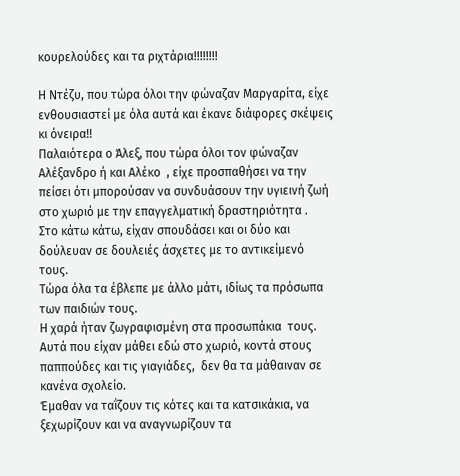κουρελούδες και τα ριχτάρια!!!!!!!!

Η Ντέζυ, που τώρα όλοι την φώναζαν Μαργαρίτα, είχε ενθουσιαστεί με όλα αυτά και έκανε διάφορες σκέψεις κι όνειρα!!
Παλαιότερα ο Άλεξ, που τώρα όλοι τον φώναζαν Αλέξανδρο ή και Αλέκο  , είχε προσπαθήσει να την πείσει ότι μπορούσαν να συνδυάσουν την υγιεινή ζωή στο χωριό με την επαγγελματική δραστηριότητα .
Στο κάτω κάτω, είχαν σπουδάσει και οι δύο και δούλευαν σε δουλειές άσχετες με το αντικείμενό τους.
Τώρα όλα τα έβλεπε με άλλο μάτι, ιδίως τα πρόσωπα των παιδιών τους.
Η χαρά ήταν ζωγραφισμένη στα προσωπάκια  τους. Αυτά που είχαν μάθει εδώ στο χωριό, κοντά στους παππούδες και τις γιαγιάδες,  δεν θα τα μάθαιναν σε κανένα σχολείο.
Έμαθαν να ταΐζουν τις κότες και τα κατσικάκια, να ξεχωρίζουν και να αναγνωρίζουν τα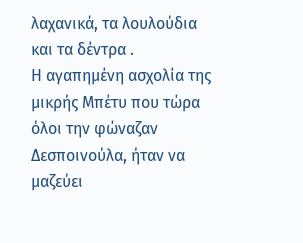λαχανικά, τα λουλούδια και τα δέντρα .
Η αγαπημένη ασχολία της μικρής Μπέτυ που τώρα όλοι την φώναζαν Δεσποινούλα, ήταν να μαζεύει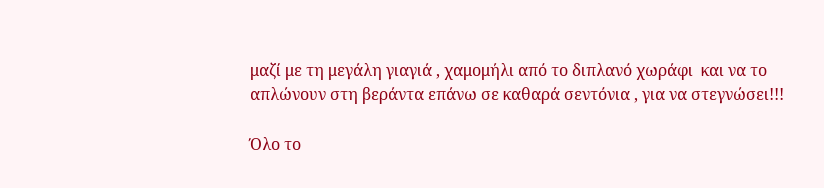μαζί με τη μεγάλη γιαγιά , χαμομήλι από το διπλανό χωράφι  και να το απλώνουν στη βεράντα επάνω σε καθαρά σεντόνια , για να στεγνώσει!!!

Όλο το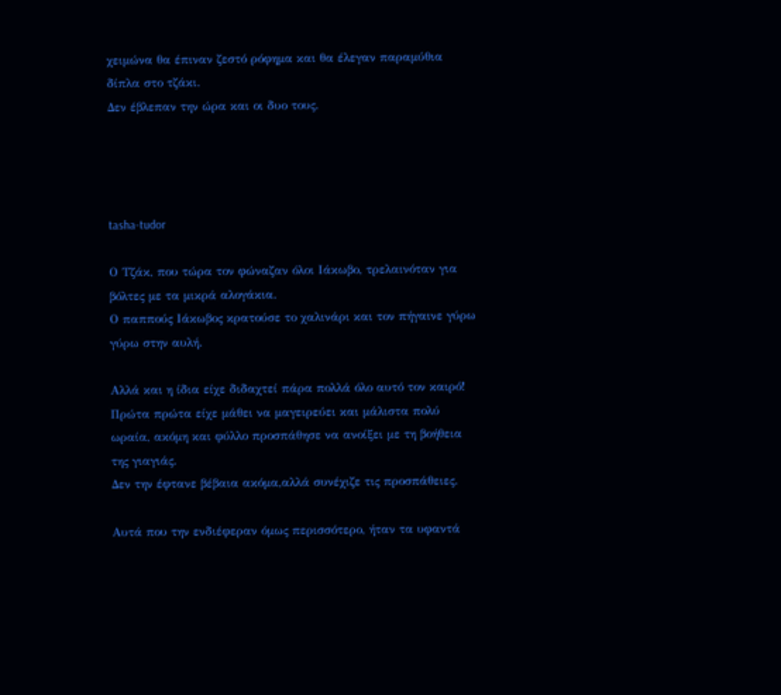χειμώνα θα έπιναν ζεστό ρόφημα και θα έλεγαν παραμύθια δίπλα στο τζάκι.
Δεν έβλεπαν την ώρα και οι δυο τους.




tasha-tudor

Ο Τζάκ, που τώρα τον φώναζαν όλοι Ιάκωβο, τρελαινόταν για βόλτες με τα μικρά αλογάκια.
Ο παππούς Ιάκωβος κρατούσε το χαλινάρι και τον πήγαινε γύρω γύρω στην αυλή.

Αλλά και η ίδια είχε διδαχτεί πάρα πολλά όλο αυτό τον καιρό!
Πρώτα πρώτα είχε μάθει να μαγειρεύει και μάλιστα πολύ ωραία, ακόμη και φύλλο προσπάθησε να ανοίξει με τη βοήθεια της γιαγιάς.
Δεν την έφτανε βέβαια ακόμα,αλλά συνέχιζε τις προσπάθειες.

Αυτά που την ενδιέφεραν όμως περισσότερο, ήταν τα υφαντά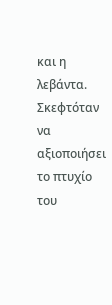και η λεβάντα.
Σκεφτόταν να αξιοποιήσει το πτυχίο του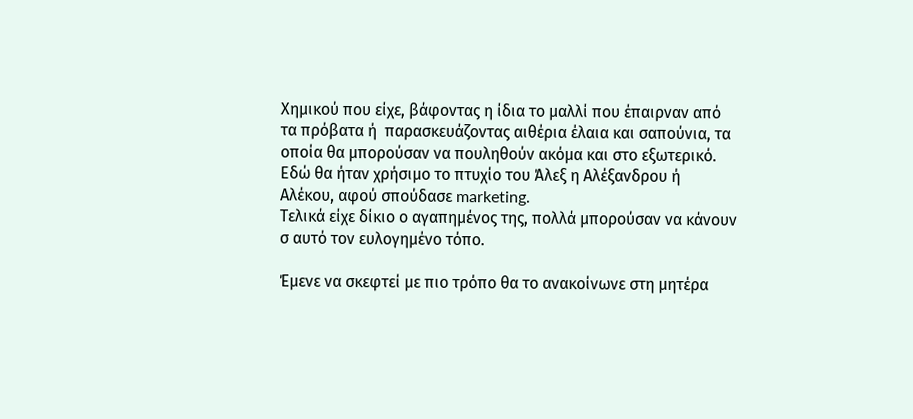Χημικού που είχε, βάφοντας η ίδια το μαλλί που έπαιρναν από τα πρόβατα ή  παρασκευάζοντας αιθέρια έλαια και σαπούνια, τα οποία θα μπορούσαν να πουληθούν ακόμα και στο εξωτερικό.
Εδώ θα ήταν χρήσιμο το πτυχίο του Άλεξ η Αλέξανδρου ή Αλέκου, αφού σπούδασε marketing.
Τελικά είχε δίκιο ο αγαπημένος της, πολλά μπορούσαν να κάνουν σ αυτό τον ευλογημένο τόπο.

Έμενε να σκεφτεί με πιο τρόπο θα το ανακοίνωνε στη μητέρα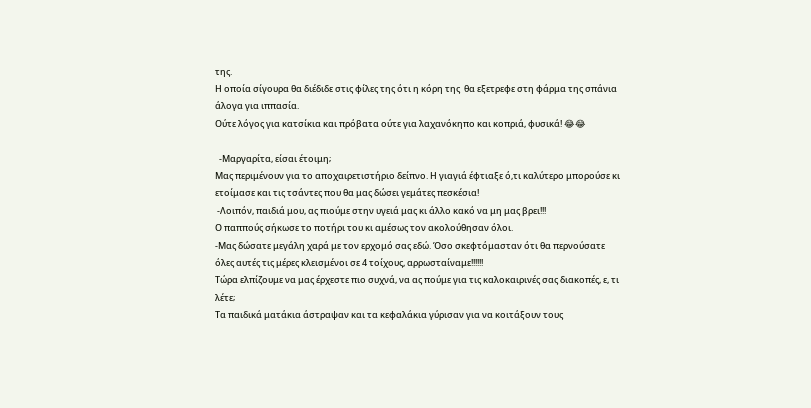της.
Η οποία σίγουρα θα διέδιδε στις φίλες της ότι η κόρη της  θα εξετρεφε στη φάρμα της σπάνια άλογα για ιππασία.
Ούτε λόγος για κατσίκια και πρόβατα ούτε για λαχανόκηπο και κοπριά, φυσικά! 😂😂

  -Μαργαρίτα, είσαι έτοιμη;
Μας περιμένουν για το αποχαιρετιστήριο δείπνο. Η γιαγιά έφτιαξε ό,τι καλύτερο μπορούσε κι ετοίμασε και τις τσάντες που θα μας δώσει γεμάτες πεσκέσια!
 -Λοιπόν, παιδιά μου, ας πιούμε στην υγειά μας κι άλλο κακό να μη μας βρει!!!
Ο παππούς σήκωσε το ποτήρι του κι αμέσως τον ακολούθησαν όλοι.
-Μας δώσατε μεγάλη χαρά με τον ερχομό σας εδώ. Όσο σκεφτόμασταν ότι θα περνούσατε όλες αυτές τις μέρες κλεισμένοι σε 4 τοίχους, αρρωσταίναμε!!!!!!
Τώρα ελπίζουμε να μας έρχεστε πιο συχνά, να ας πούμε για τις καλοκαιρινές σας διακοπές, ε, τι λέτε;
Τα παιδικά ματάκια άστραψαν και τα κεφαλάκια γύρισαν για να κοιτάξουν τους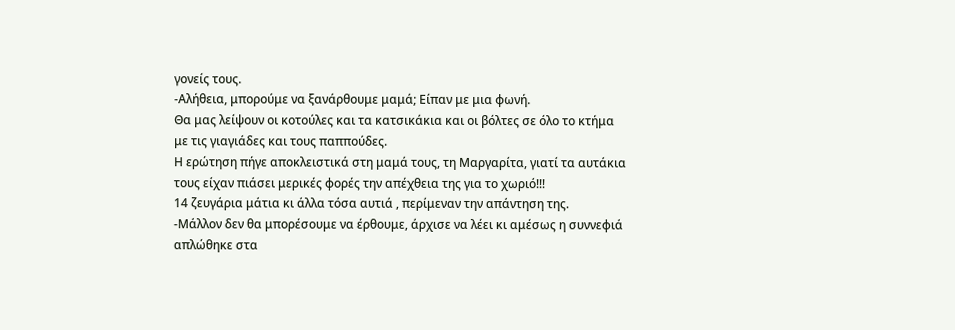γονείς τους.
-Αλήθεια, μπορούμε να ξανάρθουμε μαμά; Είπαν με μια φωνή.
Θα μας λείψουν οι κοτούλες και τα κατσικάκια και οι βόλτες σε όλο το κτήμα με τις γιαγιάδες και τους παππούδες.
Η ερώτηση πήγε αποκλειστικά στη μαμά τους, τη Μαργαρίτα, γιατί τα αυτάκια τους είχαν πιάσει μερικές φορές την απέχθεια της για το χωριό!!!
14 ζευγάρια μάτια κι άλλα τόσα αυτιά , περίμεναν την απάντηση της.
-Μάλλον δεν θα μπορέσουμε να έρθουμε, άρχισε να λέει κι αμέσως η συννεφιά απλώθηκε στα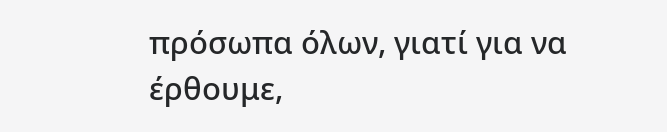πρόσωπα όλων, γιατί για να έρθουμε,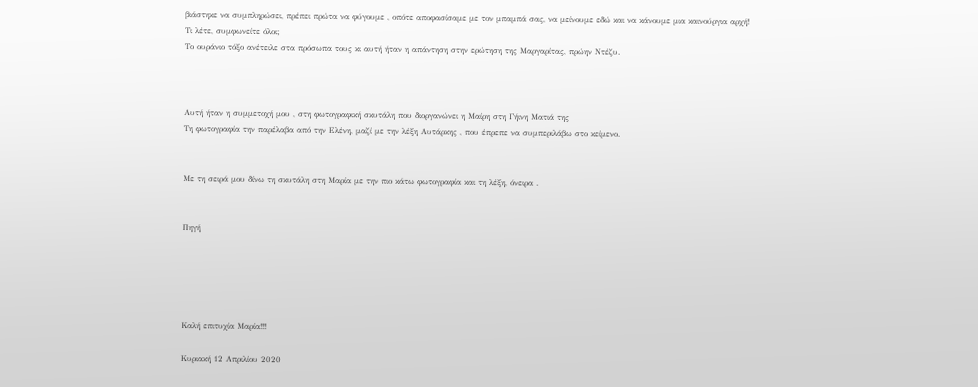βιάστηκε να συμπληρώσει, πρέπει πρώτα να φύγουμε , οπότε αποφασίσαμε με τον μπαμπά σας, να μείνουμε εδώ και να κάνουμε μια καινούργια αρχή!
Τι λέτε, συμφωνείτε όλοι;
Το ουράνιο τόξο ανέτειλε στα πρόσωπα τους κι αυτή ήταν η απάντηση στην ερώτηση της Μαργαρίτας, πρώην Ντέζυ.



Αυτή ήταν η συμμετοχή μου , στη φωτογραφική σκυτάλη που διοργανώνει η Μαίρη στη Γήινη Ματιά της
Τη φωτογραφία την παρέλαβα από την Ελένη, μαζί με την λέξη Αυτάρκης , που έπρεπε να συμπεριλάβω στο κείμενο.


Με τη σειρά μου δίνω τη σκυτάλη στη Μαρία με την πιο κάτω φωτογραφία και τη λέξη, όνειρα .


Πηγή





Καλή επιτυχία Μαρία!!!

Κυριακή 12 Απριλίου 2020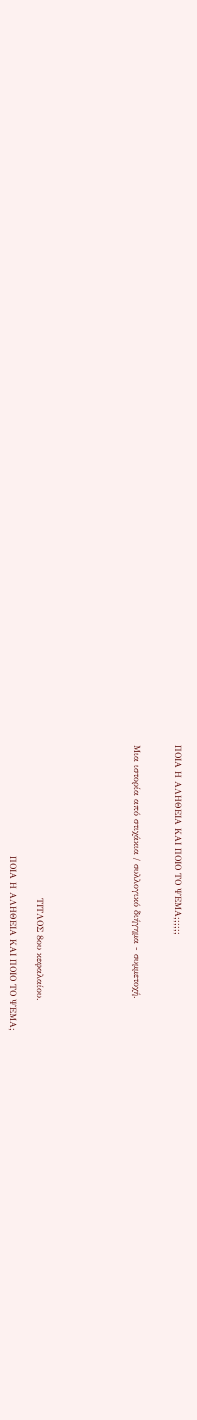ΠΟΙΑ Η ΑΛΗΘΕΙΑ ΚΑΙ ΠΟΙΟ ΤΟ ΨΕΜΑ;;;;;;


Μια ιστορία από στιχάκια / συλλογικό διήγημα - συμμετοχή.






                                                   ΤΙΤΛΟΣ 8ου κεφαλαίου.

                                     ΠΟΙΑ Η ΑΛΗΘΕΙΑ ΚΑΙ ΠΟΙΟ ΤΟ ΨΕΜΑ;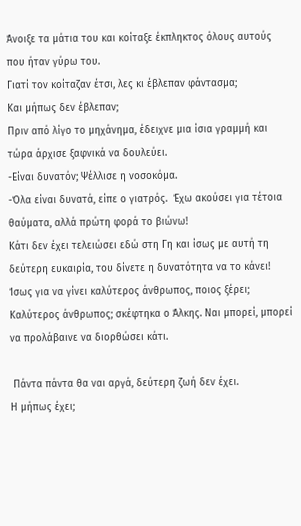Άνοιξε τα μάτια του και κοίταξε έκπληκτος όλους αυτούς που ήταν γύρω του.
Γιατί τον κοίταζαν έτσι, λες κι έβλεπαν φάντασμα;
Και μήπως δεν έβλεπαν;
Πριν από λίγο το μηχάνημα, έδειχνε μια ίσια γραμμή και τώρα άρχισε ξαφνικά να δουλεύει.
-Είναι δυνατόν; Ψέλλισε η νοσοκόμα.
-Όλα είναι δυνατά, είπε ο γιατρός.  Έχω ακούσει για τέτοια θαύματα, αλλά πρώτη φορά το βιώνω!
Κάτι δεν έχει τελειώσει εδώ στη Γη και ίσως με αυτή τη δεύτερη ευκαιρία, του δίνετε η δυνατότητα να το κάνει!
Ίσως για να γίνει καλύτερος άνθρωπος, ποιος ξέρει;
Καλύτερος άνθρωπος; σκέφτηκα ο Άλκης. Ναι μπορεί, μπορεί να προλάβαινε να διορθώσει κάτι.

 Πάντα πάντα θα ναι αργά, δεύτερη ζωή δεν έχει.
Η μήπως έχει;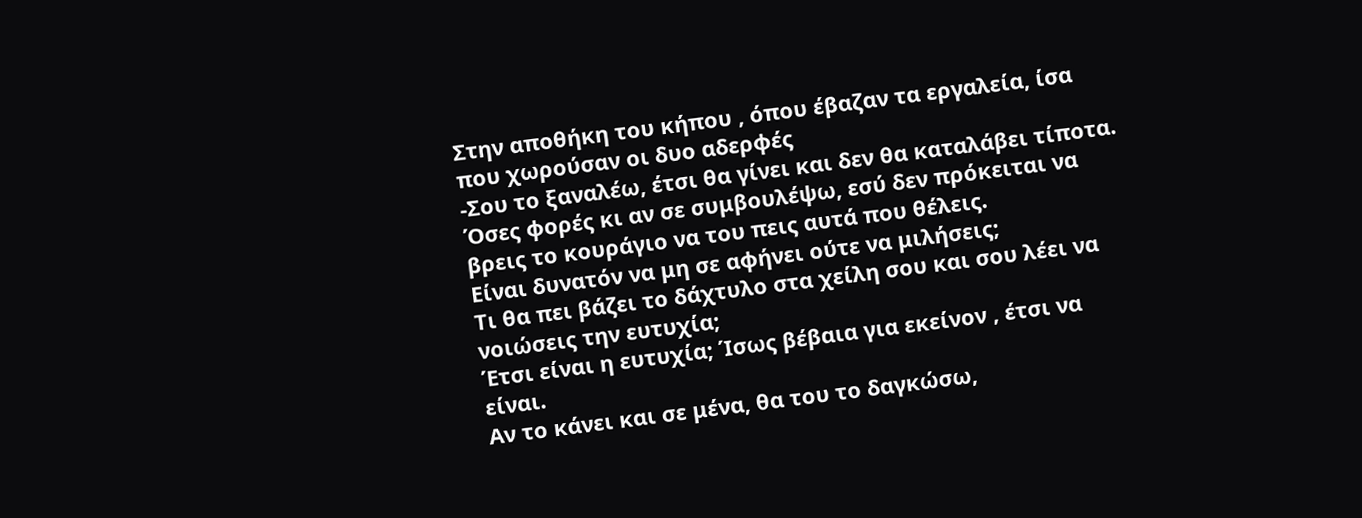Στην αποθήκη του κήπου , όπου έβαζαν τα εργαλεία, ίσα που χωρούσαν οι δυο αδερφές
-Σου το ξαναλέω, έτσι θα γίνει και δεν θα καταλάβει τίποτα. Όσες φορές κι αν σε συμβουλέψω, εσύ δεν πρόκειται να βρεις το κουράγιο να του πεις αυτά που θέλεις.
Είναι δυνατόν να μη σε αφήνει ούτε να μιλήσεις;
Τι θα πει βάζει το δάχτυλο στα χείλη σου και σου λέει να νοιώσεις την ευτυχία;
Έτσι είναι η ευτυχία; Ίσως βέβαια για εκείνον , έτσι να είναι.
Αν το κάνει και σε μένα, θα του το δαγκώσω,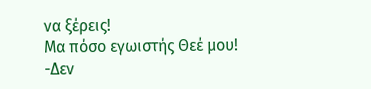να ξέρεις!
Μα πόσο εγωιστής Θεέ μου!
-Δεν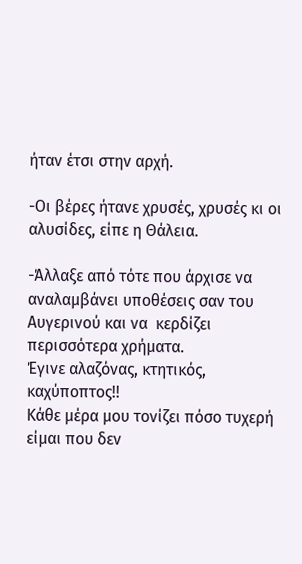ήταν έτσι στην αρχή.

-Οι βέρες ήτανε χρυσές, χρυσές κι οι αλυσίδες, είπε η Θάλεια.

-Άλλαξε από τότε που άρχισε να αναλαμβάνει υποθέσεις σαν του Αυγερινού και να  κερδίζει περισσότερα χρήματα.
Έγινε αλαζόνας, κτητικός, καχύποπτος!!
Κάθε μέρα μου τονίζει πόσο τυχερή είμαι που δεν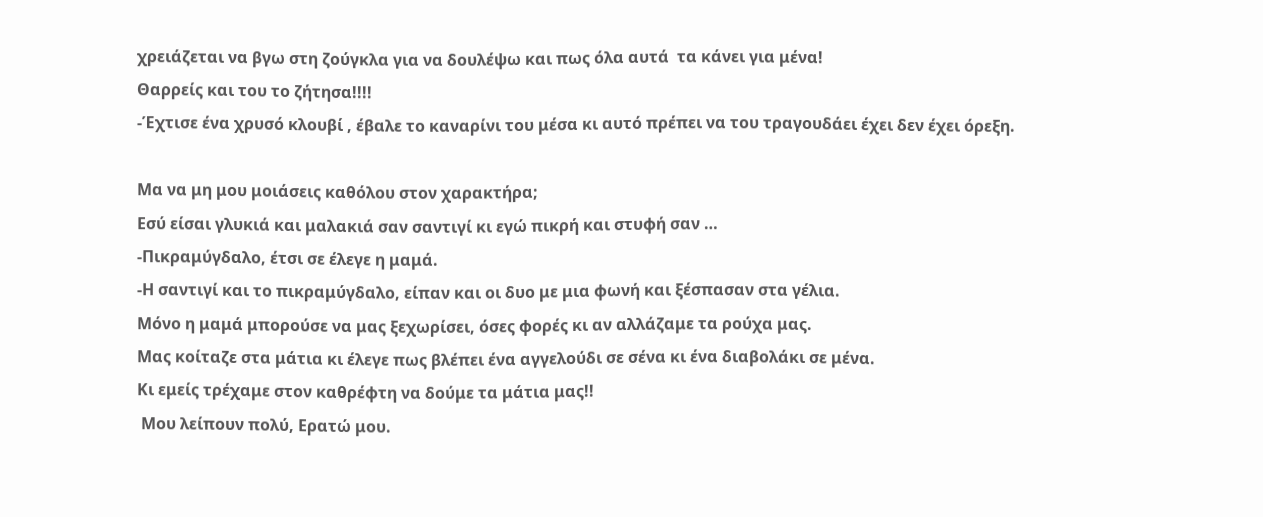χρειάζεται να βγω στη ζούγκλα για να δουλέψω και πως όλα αυτά  τα κάνει για μένα!
Θαρρείς και του το ζήτησα!!!!
-Έχτισε ένα χρυσό κλουβί , έβαλε το καναρίνι του μέσα κι αυτό πρέπει να του τραγουδάει έχει δεν έχει όρεξη.

Μα να μη μου μοιάσεις καθόλου στον χαρακτήρα;
Εσύ είσαι γλυκιά και μαλακιά σαν σαντιγί κι εγώ πικρή και στυφή σαν …
-Πικραμύγδαλο, έτσι σε έλεγε η μαμά.
-Η σαντιγί και το πικραμύγδαλο, είπαν και οι δυο με μια φωνή και ξέσπασαν στα γέλια.
Μόνο η μαμά μπορούσε να μας ξεχωρίσει, όσες φορές κι αν αλλάζαμε τα ρούχα μας.
Μας κοίταζε στα μάτια κι έλεγε πως βλέπει ένα αγγελούδι σε σένα κι ένα διαβολάκι σε μένα.
Κι εμείς τρέχαμε στον καθρέφτη να δούμε τα μάτια μας!!
 Μου λείπουν πολύ, Ερατώ μου.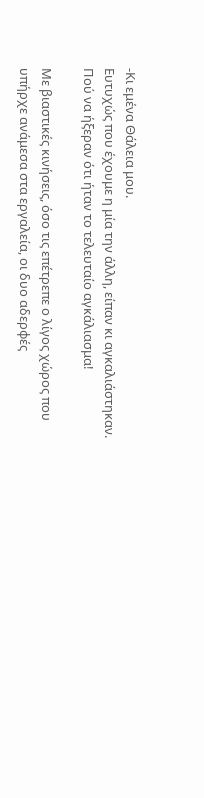-Κι εμένα Θάλεια μου.
Ευτυχώς που έχουμε η μία την άλλη, είπαν κι αγκαλιάστηκαν.
Πού να ήξεραν ότι ήταν το τελευταίο αγκάλιασμα!

Με βιαστικές κινήσεις, όσο τις επέτρεπε ο λίγος χώρος που υπήρχε ανάμεσα στα εργαλεία, οι δυο αδερφές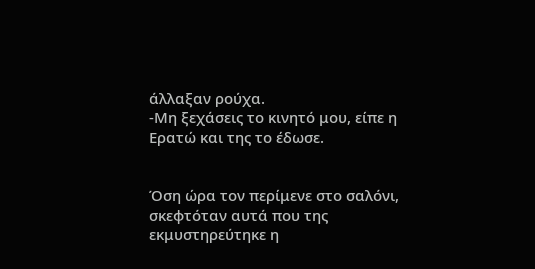άλλαξαν ρούχα.
-Μη ξεχάσεις το κινητό μου, είπε η Ερατώ και της το έδωσε.


Όση ώρα τον περίμενε στο σαλόνι, σκεφτόταν αυτά που της εκμυστηρεύτηκε η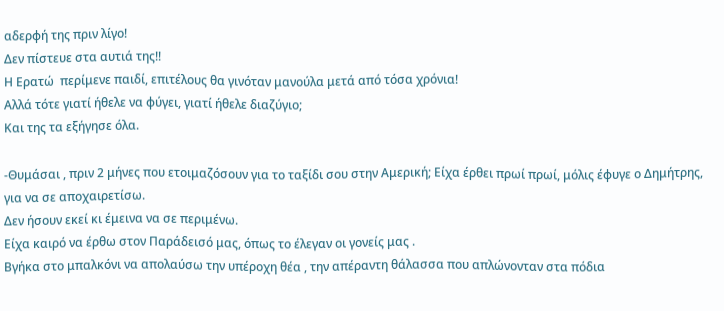αδερφή της πριν λίγο!
Δεν πίστευε στα αυτιά της!!
Η Ερατώ  περίμενε παιδί, επιτέλους θα γινόταν μανούλα μετά από τόσα χρόνια!
Αλλά τότε γιατί ήθελε να φύγει, γιατί ήθελε διαζύγιο;
Και της τα εξήγησε όλα.

-Θυμάσαι , πριν 2 μήνες που ετοιμαζόσουν για το ταξίδι σου στην Αμερική; Είχα έρθει πρωί πρωί, μόλις έφυγε ο Δημήτρης, για να σε αποχαιρετίσω.
Δεν ήσουν εκεί κι έμεινα να σε περιμένω.
Είχα καιρό να έρθω στον Παράδεισό μας, όπως το έλεγαν οι γονείς μας .
Βγήκα στο μπαλκόνι να απολαύσω την υπέροχη θέα , την απέραντη θάλασσα που απλώνονταν στα πόδια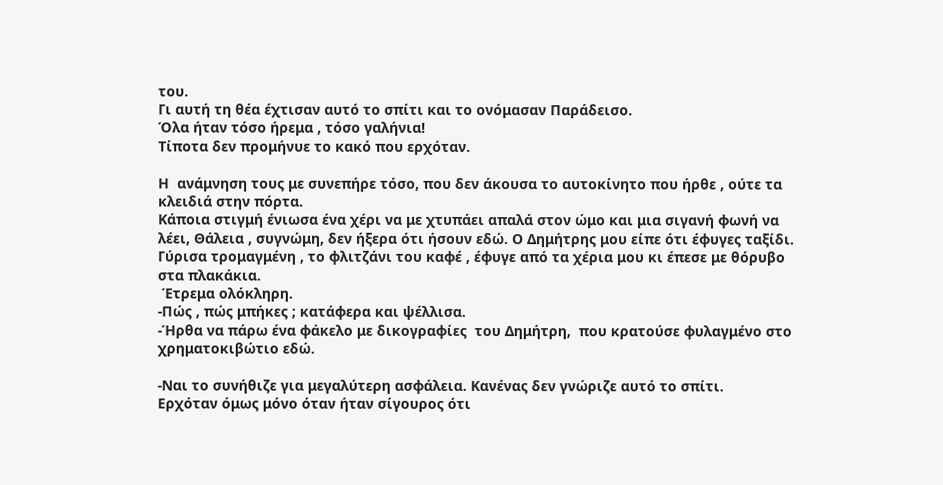του.
Γι αυτή τη θέα έχτισαν αυτό το σπίτι και το ονόμασαν Παράδεισο.
Όλα ήταν τόσο ήρεμα , τόσο γαλήνια!
Τίποτα δεν προμήνυε το κακό που ερχόταν.

Η  ανάμνηση τους με συνεπήρε τόσο, που δεν άκουσα το αυτοκίνητο που ήρθε , ούτε τα κλειδιά στην πόρτα.
Κάποια στιγμή ένιωσα ένα χέρι να με χτυπάει απαλά στον ώμο και μια σιγανή φωνή να λέει, Θάλεια , συγνώμη, δεν ήξερα ότι ήσουν εδώ. Ο Δημήτρης μου είπε ότι έφυγες ταξίδι.
Γύρισα τρομαγμένη , το φλιτζάνι του καφέ , έφυγε από τα χέρια μου κι έπεσε με θόρυβο στα πλακάκια.
 Έτρεμα ολόκληρη.
-Πώς , πώς μπήκες ; κατάφερα και ψέλλισα.
-Ήρθα να πάρω ένα φάκελο με δικογραφίες  του Δημήτρη,  που κρατούσε φυλαγμένο στο χρηματοκιβώτιο εδώ.

-Ναι το συνήθιζε για μεγαλύτερη ασφάλεια. Κανένας δεν γνώριζε αυτό το σπίτι.
Ερχόταν όμως μόνο όταν ήταν σίγουρος ότι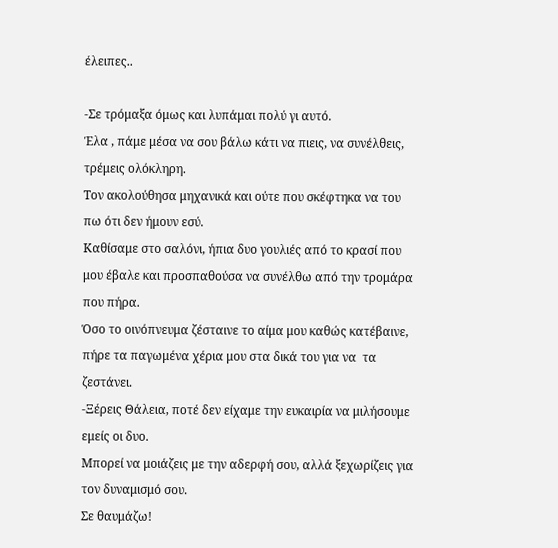έλειπες..

-Σε τρόμαξα όμως και λυπάμαι πολύ γι αυτό.
Έλα , πάμε μέσα να σου βάλω κάτι να πιεις, να συνέλθεις, τρέμεις ολόκληρη.
Τον ακολούθησα μηχανικά και ούτε που σκέφτηκα να του πω ότι δεν ήμουν εσύ.
Καθίσαμε στο σαλόνι, ήπια δυο γουλιές από το κρασί που μου έβαλε και προσπαθούσα να συνέλθω από την τρομάρα που πήρα.
Όσο το οινόπνευμα ζέσταινε το αίμα μου καθώς κατέβαινε, πήρε τα παγωμένα χέρια μου στα δικά του για να  τα ζεστάνει.
-Ξέρεις Θάλεια, ποτέ δεν είχαμε την ευκαιρία να μιλήσουμε εμείς οι δυο.
Μπορεί να μοιάζεις με την αδερφή σου, αλλά ξεχωρίζεις για τον δυναμισμό σου.
Σε θαυμάζω!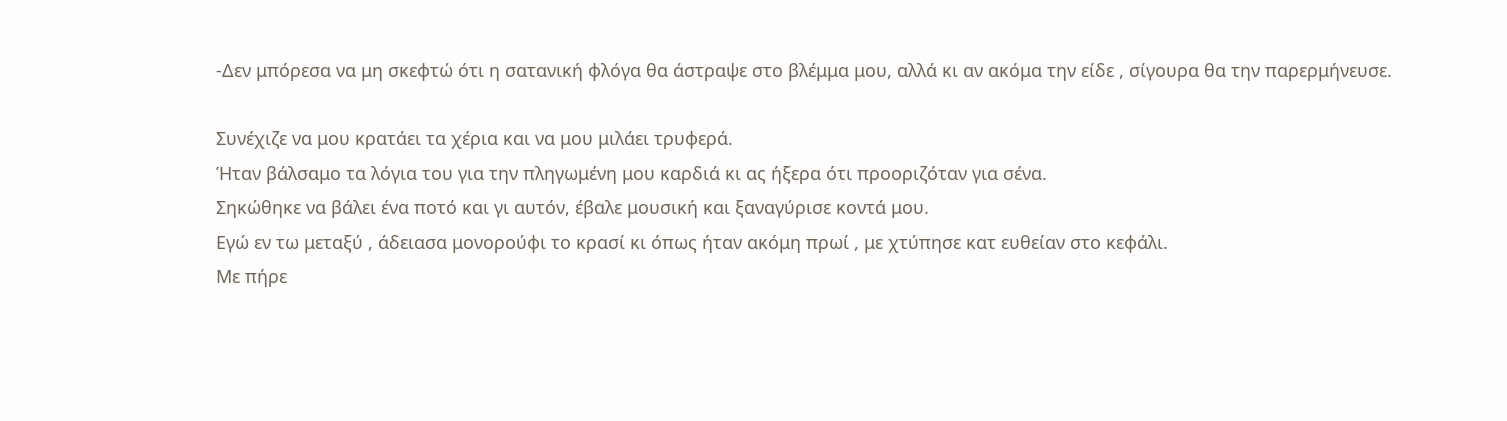-Δεν μπόρεσα να μη σκεφτώ ότι η σατανική φλόγα θα άστραψε στο βλέμμα μου, αλλά κι αν ακόμα την είδε , σίγουρα θα την παρερμήνευσε.

Συνέχιζε να μου κρατάει τα χέρια και να μου μιλάει τρυφερά.
Ήταν βάλσαμο τα λόγια του για την πληγωμένη μου καρδιά κι ας ήξερα ότι προοριζόταν για σένα.
Σηκώθηκε να βάλει ένα ποτό και γι αυτόν, έβαλε μουσική και ξαναγύρισε κοντά μου.
Εγώ εν τω μεταξύ , άδειασα μονορούφι το κρασί κι όπως ήταν ακόμη πρωί , με χτύπησε κατ ευθείαν στο κεφάλι.
Με πήρε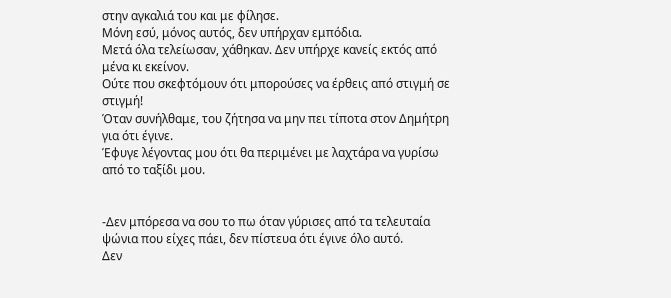στην αγκαλιά του και με φίλησε.
Μόνη εσύ, μόνος αυτός, δεν υπήρχαν εμπόδια.
Μετά όλα τελείωσαν, χάθηκαν. Δεν υπήρχε κανείς εκτός από μένα κι εκείνον.
Ούτε που σκεφτόμουν ότι μπορούσες να έρθεις από στιγμή σε στιγμή!
Όταν συνήλθαμε, του ζήτησα να μην πει τίποτα στον Δημήτρη για ότι έγινε.
Έφυγε λέγοντας μου ότι θα περιμένει με λαχτάρα να γυρίσω από το ταξίδι μου.


-Δεν μπόρεσα να σου το πω όταν γύρισες από τα τελευταία ψώνια που είχες πάει, δεν πίστευα ότι έγινε όλο αυτό.
Δεν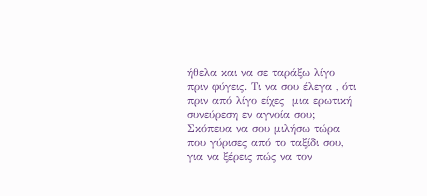ήθελα και να σε ταράξω λίγο πριν φύγεις. Τι να σου έλεγα , ότι πριν από λίγο είχες  μια ερωτική συνεύρεση εν αγνοία σου;
Σκόπευα να σου μιλήσω τώρα που γύρισες από το ταξίδι σου,  για να ξέρεις πώς να τον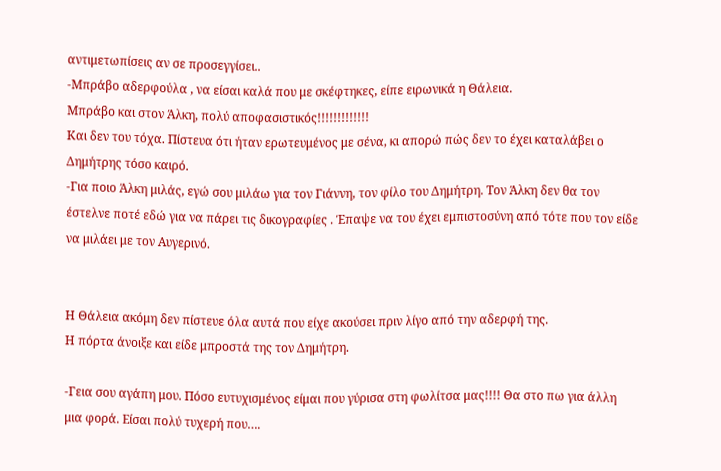αντιμετωπίσεις αν σε προσεγγίσει..
-Μπράβο αδερφούλα , να είσαι καλά που με σκέφτηκες, είπε ειρωνικά η Θάλεια.
Μπράβο και στον Άλκη, πολύ αποφασιστικός!!!!!!!!!!!!!
Και δεν του τόχα. Πίστευα ότι ήταν ερωτευμένος με σένα, κι απορώ πώς δεν το έχει καταλάβει ο Δημήτρης τόσο καιρό.
-Για ποιο Άλκη μιλάς, εγώ σου μιλάω για τον Γιάννη, τον φίλο του Δημήτρη. Τον Άλκη δεν θα τον έστελνε ποτέ εδώ για να πάρει τις δικογραφίες . Έπαψε να του έχει εμπιστοσύνη από τότε που τον είδε να μιλάει με τον Αυγερινό.


Η Θάλεια ακόμη δεν πίστευε όλα αυτά που είχε ακούσει πριν λίγο από την αδερφή της.
Η πόρτα άνοιξε και είδε μπροστά της τον Δημήτρη.

-Γεια σου αγάπη μου. Πόσο ευτυχισμένος είμαι που γύρισα στη φωλίτσα μας!!!! Θα στο πω για άλλη μια φορά. Είσαι πολύ τυχερή που….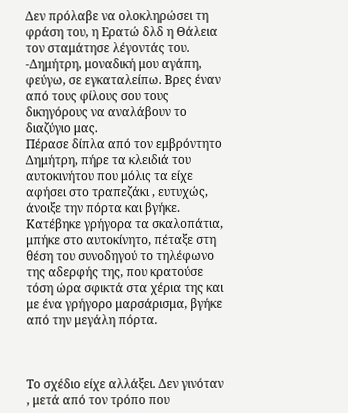Δεν πρόλαβε να ολοκληρώσει τη φράση του, η Ερατώ δλδ η Θάλεια τον σταμάτησε λέγοντάς του.
-Δημήτρη, μοναδική μου αγάπη, φεύγω, σε εγκαταλείπω. Βρες έναν από τους φίλους σου τους δικηγόρους να αναλάβουν το διαζύγιο μας.
Πέρασε δίπλα από τον εμβρόντητο Δημήτρη, πήρε τα κλειδιά του αυτοκινήτου που μόλις τα είχε αφήσει στο τραπεζάκι , ευτυχώς, άνοιξε την πόρτα και βγήκε.
Κατέβηκε γρήγορα τα σκαλοπάτια, μπήκε στο αυτοκίνητο, πέταξε στη θέση του συνοδηγού το τηλέφωνο της αδερφής της, που κρατούσε τόση ώρα σφικτά στα χέρια της και με ένα γρήγορο μαρσάρισμα, βγήκε από την μεγάλη πόρτα.



Το σχέδιο είχε αλλάξει. Δεν γινόταν , μετά από τον τρόπο που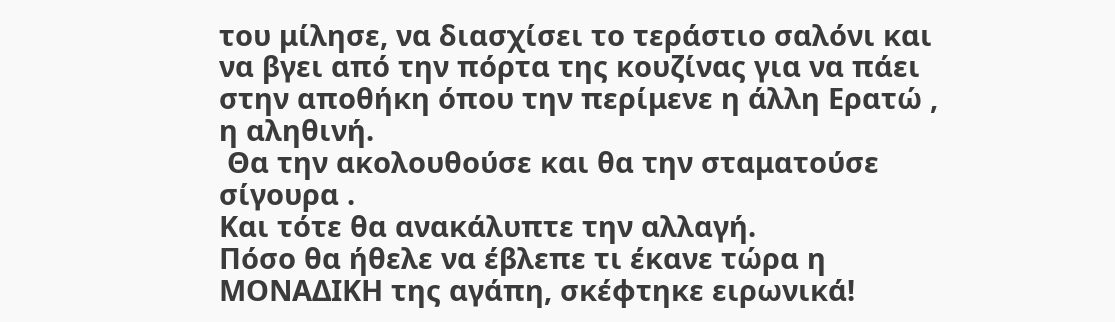του μίλησε, να διασχίσει το τεράστιο σαλόνι και να βγει από την πόρτα της κουζίνας για να πάει στην αποθήκη όπου την περίμενε η άλλη Ερατώ , η αληθινή.
 Θα την ακολουθούσε και θα την σταματούσε σίγουρα .
Και τότε θα ανακάλυπτε την αλλαγή.
Πόσο θα ήθελε να έβλεπε τι έκανε τώρα η ΜΟΝΑΔΙΚΗ της αγάπη, σκέφτηκε ειρωνικά!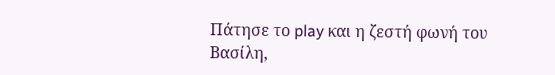Πάτησε το play και η ζεστή φωνή του Βασίλη,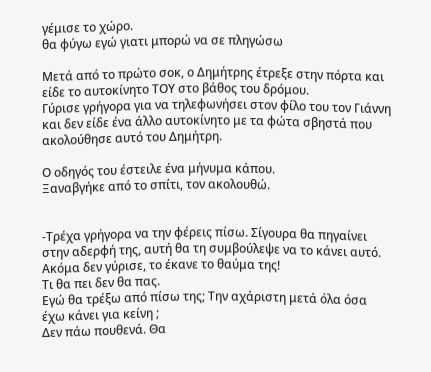γέμισε το χώρο.
θα φύγω εγώ γιατι μπορώ να σε πληγώσω

Μετά από το πρώτο σοκ, ο Δημήτρης έτρεξε στην πόρτα και είδε το αυτοκίνητο ΤΟΥ στο βάθος του δρόμου.
Γύρισε γρήγορα για να τηλεφωνήσει στον φίλο του τον Γιάννη και δεν είδε ένα άλλο αυτοκίνητο με τα φώτα σβηστά που  ακολούθησε αυτό του Δημήτρη.

Ο οδηγός του έστειλε ένα μήνυμα κάπου.
Ξαναβγήκε από το σπίτι, τον ακολουθώ.


-Τρέχα γρήγορα να την φέρεις πίσω. Σίγουρα θα πηγαίνει  στην αδερφή της, αυτή θα τη συμβούλεψε να το κάνει αυτό.
Ακόμα δεν γύρισε, το έκανε το θαύμα της!
Τι θα πει δεν θα πας.
Εγώ θα τρέξω από πίσω της; Την αχάριστη μετά όλα όσα έχω κάνει για κείνη ;
Δεν πάω πουθενά. Θα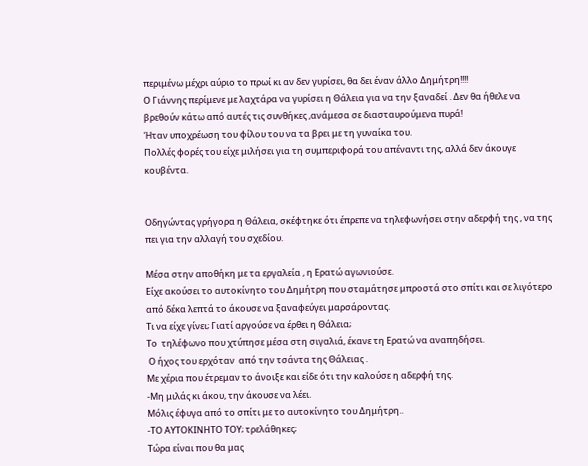περιμένω μέχρι αύριο το πρωί κι αν δεν γυρίσει, θα δει έναν άλλο Δημήτρη!!!!
Ο Γιάννης περίμενε με λαχτάρα να γυρίσει η Θάλεια για να την ξαναδεί . Δεν θα ήθελε να βρεθούν κάτω από αυτές τις συνθήκες ,ανάμεσα σε διασταυρούμενα πυρά!
Ήταν υποχρέωση του φίλου του να τα βρει με τη γυναίκα του.
Πολλές φορές του είχε μιλήσει για τη συμπεριφορά του απέναντι της, αλλά δεν άκουγε κουβέντα.


Οδηγώντας γρήγορα η Θάλεια, σκέφτηκε ότι έπρεπε να τηλεφωνήσει στην αδερφή της , να της πει για την αλλαγή του σχεδίου.

Μέσα στην αποθήκη με τα εργαλεία , η Ερατώ αγωνιούσε.
Είχε ακούσει το αυτοκίνητο του Δημήτρη που σταμάτησε μπροστά στο σπίτι και σε λιγότερο από δέκα λεπτά το άκουσε να ξαναφεύγει μαρσάροντας.
Τι να είχε γίνει; Γιατί αργούσε να έρθει η Θάλεια;
Το  τηλέφωνο που χτύπησε μέσα στη σιγαλιά, έκανε τη Ερατώ να αναπηδήσει.
 Ο ήχος του ερχόταν  από την τσάντα της Θάλειας .
Με χέρια που έτρεμαν το άνοιξε και είδε ότι την καλούσε η αδερφή της.
-Μη μιλάς κι άκου, την άκουσε να λέει.
Μόλις έφυγα από το σπίτι με το αυτοκίνητο του Δημήτρη..
-ΤΟ ΑΥΤΟΚΙΝΗΤΟ ΤΟΥ; τρελάθηκες;
Τώρα είναι που θα μας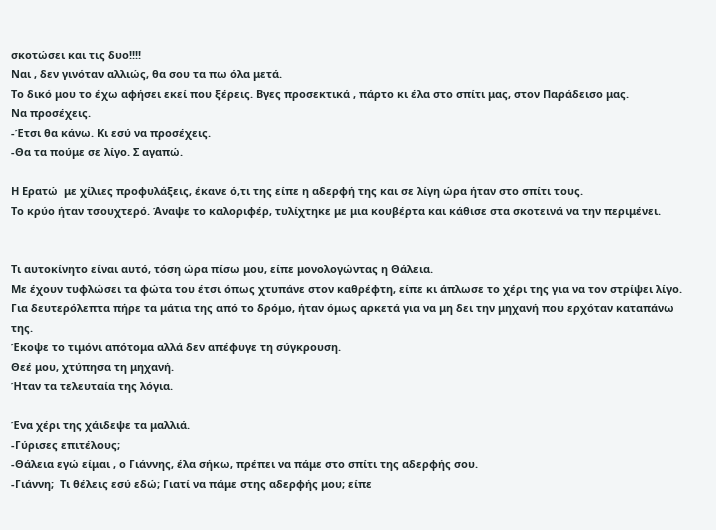σκοτώσει και τις δυο!!!!
Ναι , δεν γινόταν αλλιώς, θα σου τα πω όλα μετά.
Το δικό μου το έχω αφήσει εκεί που ξέρεις. Βγες προσεκτικά , πάρτο κι έλα στο σπίτι μας, στον Παράδεισο μας.
Να προσέχεις.
-Έτσι θα κάνω. Κι εσύ να προσέχεις.
-Θα τα πούμε σε λίγο. Σ αγαπώ.

Η Ερατώ  με χίλιες προφυλάξεις, έκανε ό,τι της είπε η αδερφή της και σε λίγη ώρα ήταν στο σπίτι τους.
Το κρύο ήταν τσουχτερό. Άναψε το καλοριφέρ, τυλίχτηκε με μια κουβέρτα και κάθισε στα σκοτεινά να την περιμένει.


Τι αυτοκίνητο είναι αυτό, τόση ώρα πίσω μου, είπε μονολογώντας η Θάλεια.
Με έχουν τυφλώσει τα φώτα του έτσι όπως χτυπάνε στον καθρέφτη, είπε κι άπλωσε το χέρι της για να τον στρίψει λίγο.
Για δευτερόλεπτα πήρε τα μάτια της από το δρόμο, ήταν όμως αρκετά για να μη δει την μηχανή που ερχόταν καταπάνω της.
Έκοψε το τιμόνι απότομα αλλά δεν απέφυγε τη σύγκρουση.
Θεέ μου, χτύπησα τη μηχανή.
Ήταν τα τελευταία της λόγια.

Ένα χέρι της χάιδεψε τα μαλλιά.
-Γύρισες επιτέλους;
-Θάλεια εγώ είμαι , ο Γιάννης, έλα σήκω, πρέπει να πάμε στο σπίτι της αδερφής σου.
-Γιάννη;  Τι θέλεις εσύ εδώ; Γιατί να πάμε στης αδερφής μου; είπε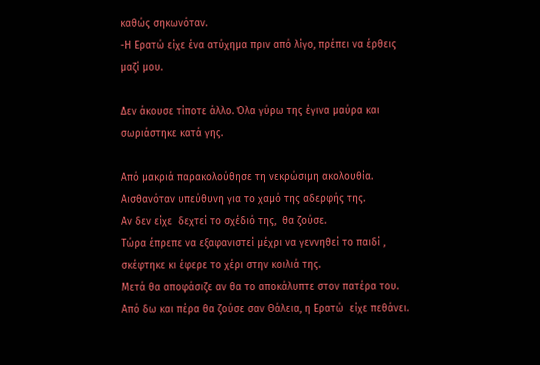καθώς σηκωνόταν.
-Η Ερατώ είχε ένα ατύχημα πριν από λίγο, πρέπει να έρθεις μαζί μου.

Δεν άκουσε τίποτε άλλο. Όλα γύρω της έγινα μαύρα και σωριάστηκε κατά γης.

Από μακριά παρακολούθησε τη νεκρώσιμη ακολουθία.
Αισθανόταν υπεύθυνη για το χαμό της αδερφής της.
Αν δεν είχε  δεχτεί το σχέδιό της,  θα ζούσε.
Τώρα έπρεπε να εξαφανιστεί μέχρι να γεννηθεί το παιδί , σκέφτηκε κι έφερε το χέρι στην κοιλιά της.
Μετά θα αποφάσιζε αν θα το αποκάλυπτε στον πατέρα του.
Από δω και πέρα θα ζούσε σαν Θάλεια, η Ερατώ  είχε πεθάνει.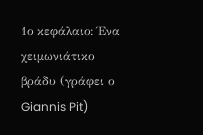1ο κεφάλαιο: Ένα χειμωνιάτικο βράδυ (γράφει ο Giannis Pit)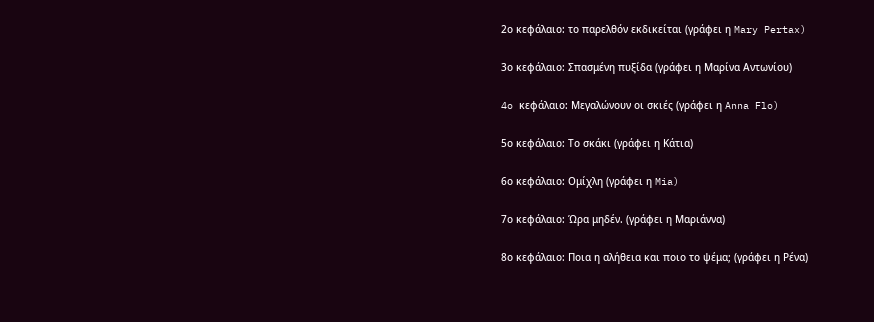2ο κεφάλαιο: το παρελθόν εκδικείται (γράφει η Mary Pertax)

3ο κεφάλαιο: Σπασμένη πυξίδα (γράφει η Μαρίνα Αντωνίου)

4o κεφάλαιο: Μεγαλώνουν οι σκιές (γράφει η Anna Flo)

5ο κεφάλαιο: Το σκάκι (γράφει η Κάτια)

6ο κεφάλαιο: Ομίχλη (γράφει η Mia)

7ο κεφάλαιο: Ώρα μηδέν. (γράφει η Μαριάννα)

8ο κεφάλαιο: Ποια η αλήθεια και ποιο το ψέμα; (γράφει η Ρένα)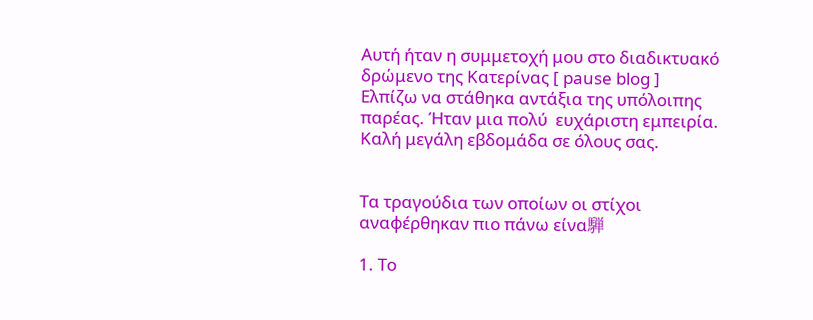Αυτή ήταν η συμμετοχή μου στο διαδικτυακό δρώμενο της Κατερίνας [ pause blog ]
Ελπίζω να στάθηκα αντάξια της υπόλοιπης παρέας. Ήταν μια πολύ  ευχάριστη εμπειρία.
Καλή μεγάλη εβδομάδα σε όλους σας.


Τα τραγούδια των οποίων οι στίχοι αναφέρθηκαν πιο πάνω είνα騨

1. Το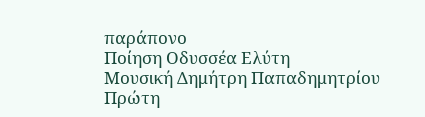παράπονο
Ποίηση Οδυσσέα Ελύτη
Μουσική Δημήτρη Παπαδημητρίου
Πρώτη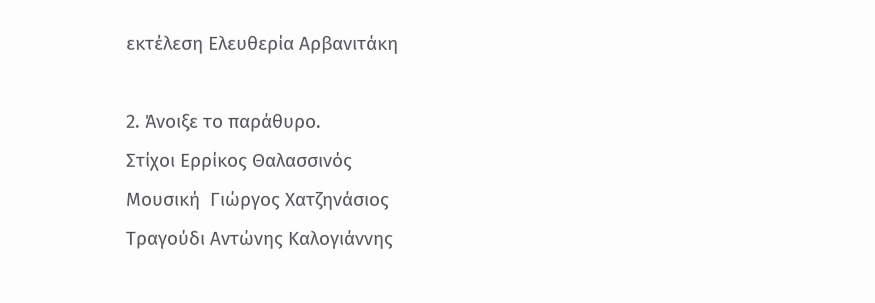εκτέλεση Ελευθερία Αρβανιτάκη

2. Άνοιξε το παράθυρο.
Στίχοι Ερρίκος Θαλασσινός
Μουσική  Γιώργος Χατζηνάσιος
Τραγούδι Αντώνης Καλογιάννης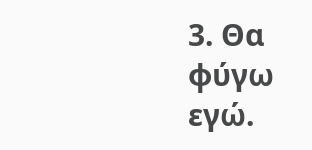3. Θα φύγω εγώ.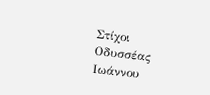Στίχοι Οδυσσέας Ιωάννου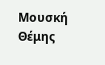Μουσκή  Θέμης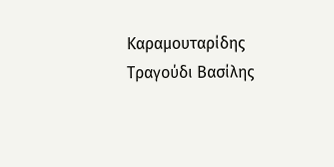Καραμουταρίδης
Τραγούδι Βασίλης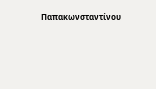Παπακωνσταντίνου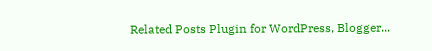Related Posts Plugin for WordPress, Blogger...